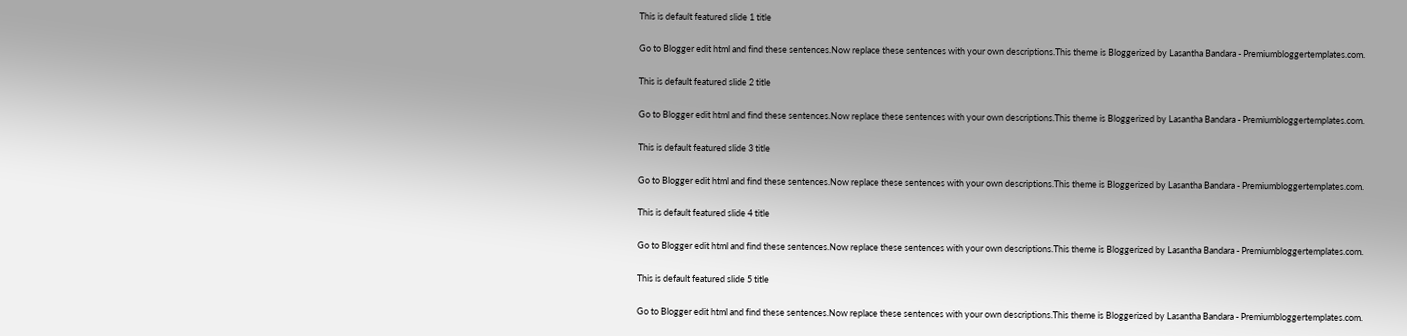This is default featured slide 1 title

Go to Blogger edit html and find these sentences.Now replace these sentences with your own descriptions.This theme is Bloggerized by Lasantha Bandara - Premiumbloggertemplates.com.

This is default featured slide 2 title

Go to Blogger edit html and find these sentences.Now replace these sentences with your own descriptions.This theme is Bloggerized by Lasantha Bandara - Premiumbloggertemplates.com.

This is default featured slide 3 title

Go to Blogger edit html and find these sentences.Now replace these sentences with your own descriptions.This theme is Bloggerized by Lasantha Bandara - Premiumbloggertemplates.com.

This is default featured slide 4 title

Go to Blogger edit html and find these sentences.Now replace these sentences with your own descriptions.This theme is Bloggerized by Lasantha Bandara - Premiumbloggertemplates.com.

This is default featured slide 5 title

Go to Blogger edit html and find these sentences.Now replace these sentences with your own descriptions.This theme is Bloggerized by Lasantha Bandara - Premiumbloggertemplates.com.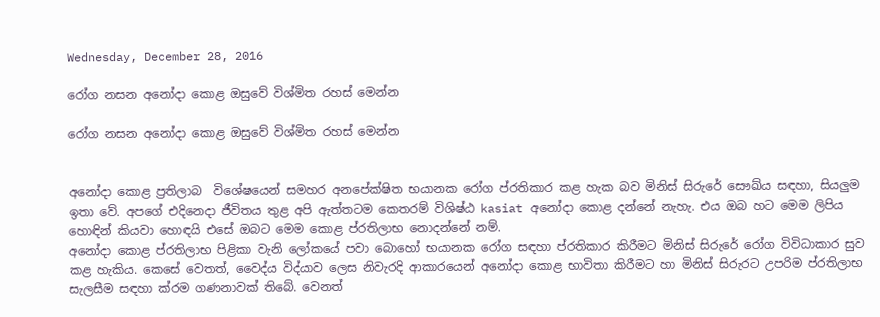Wednesday, December 28, 2016

රෝග නසන අනෝදා කොළ ඔසුවේ විශ්මිත රහස් මෙන්න

රෝග නසන අනෝදා කොළ ඔසුවේ විශ්මිත රහස් මෙන්න


අනෝදා කොළ ප්‍රතිලාබ  විශේෂයෙන් සමහර අනපේක්ෂිත භයානක රෝග ප්රතිකාර කළ හැක බව මිනිස් සිරුරේ සෞඛ්ය සඳහා, සියලුම ඉතා වේ. අපගේ එදිනෙදා ජීවිතය තුළ අපි ඇත්තටම කෙතරම් විශිෂ්ඨ kasiat අනෝදා කොළ දන්නේ නැහැ. එය ඔබ හට මෙම ලිපිය හොඳින් කියවා හොඳයි එසේ ඔබට මෙම කොළ ප්රතිලාභ නොදන්නේ නම්.
අනෝදා කොළ ප්රතිලාභ පිළිකා වැනි ලෝකයේ පවා බොහෝ භයානක රෝග සඳහා ප්රතිකාර කිරීමට මිනිස් සිරුරේ රෝග විවිධාකාර සුව කළ හැකිය. කෙසේ වෙතත්, වෛද්ය විද්යාව ලෙස නිවැරදි ආකාරයෙන් අනෝදා කොළ භාවිතා කිරීමට හා මිනිස් සිරුරට උපරිම ප්රතිලාභ සැලසීම සඳහා ක්රම ගණනාවක් තිබේ. වෙනත්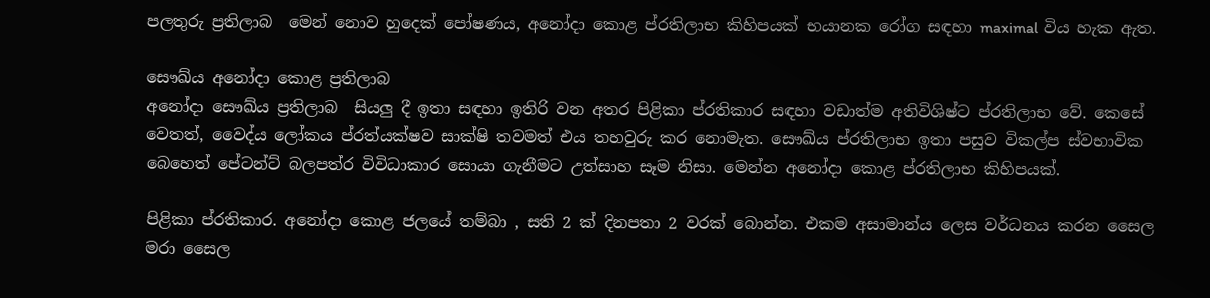පලතුරු ප්‍රතිලාබ  මෙන් නොව හුදෙක් පෝෂණය, අනෝදා කොළ ප්රතිලාභ කිහිපයක් භයානක රෝග සඳහා maximal විය හැක ඇත.

සෞඛ්ය අනෝදා කොළ ප්‍රතිලාබ
අනෝදා සෞඛ්ය ප්‍රතිලාබ  සියලු දී ඉතා සඳහා ඉතිරි වන අතර පිළිකා ප්රතිකාර සඳහා වඩාත්ම අතිවිශිෂ්ට ප්රතිලාභ වේ. කෙසේ වෙතත්, වෛද්ය ලෝකය ප්රත්යක්ෂව සාක්ෂි තවමත් එය තහවුරු කර නොමැත. සෞඛ්ය ප්රතිලාභ ඉතා පසුව විකල්ප ස්වභාවික බෙහෙත් පේටන්ට් බලපත්ර විවිධාකාර සොයා ගැනීමට උත්සාහ සෑම නිසා. මෙන්න අනෝදා කොළ ප්රතිලාභ කිහිපයක්.

පිළිකා ප්රතිකාර. අනෝදා කොළ ජලයේ තම්බා , සති 2 ක් දිනපතා 2 වරක් බොන්න. එකම අසාමාන්ය ලෙස වර්ධනය කරන සෛල මරා සෛල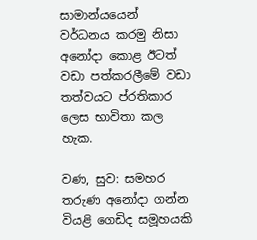සාමාන්යයෙන් වර්ධනය කරමු නිසා අනෝදා කොළ ඊටත් වඩා පත්කරලීමේ වඩා තත්වයට ප්රතිකාර ලෙස භාවිතා කල හැක.

වණ, සුව: සමහර තරුණ අනෝදා ගන්න වියළි ගෙඩිද සමූහයකි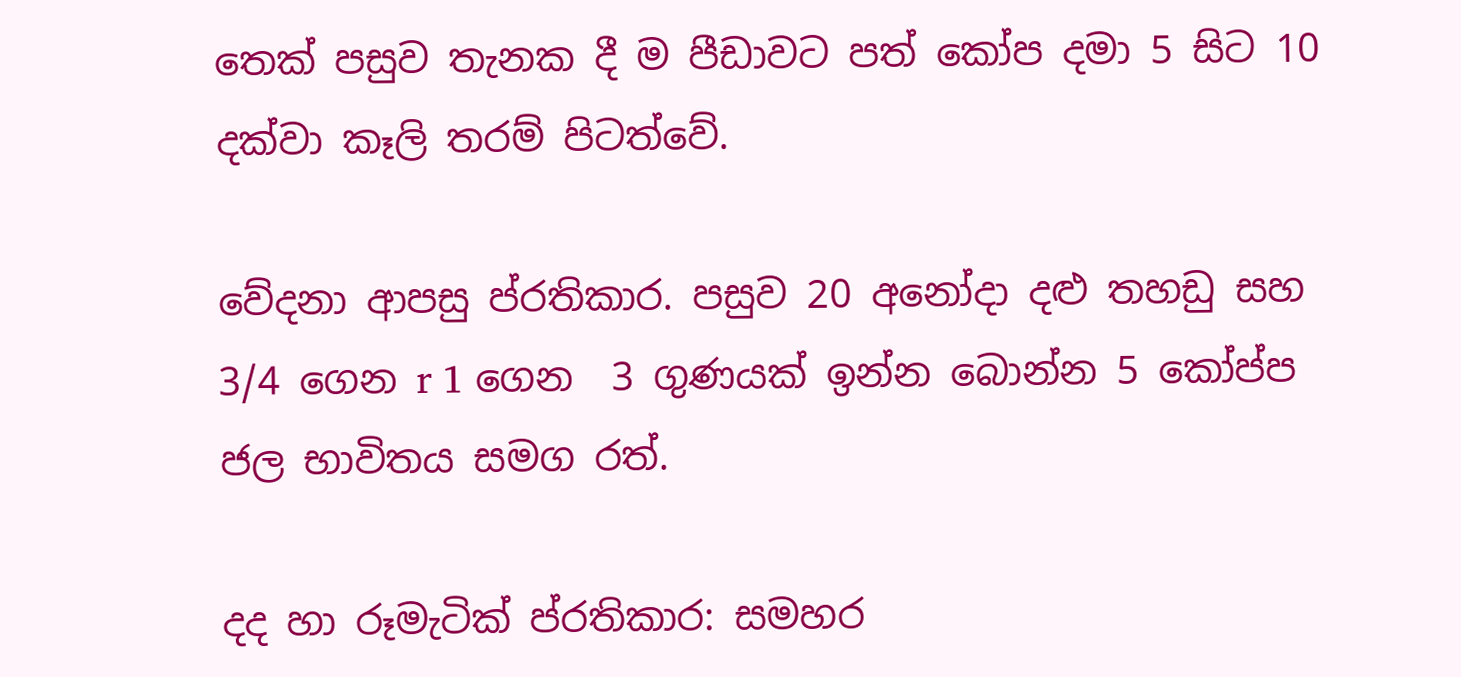තෙක් පසුව තැනක දී ම පීඩාවට පත් කෝප දමා 5 සිට 10 දක්වා කෑලි තරම් පිටත්වේ.

වේදනා ආපසු ප්රතිකාර. පසුව 20 අනෝදා දළු තහඩු සහ 3/4 ගෙන r 1 ගෙන  3 ගුණයක් ඉන්න බොන්න 5 කෝප්ප ජල භාවිතය සමග රත්.

දද හා රූමැටික් ප්රතිකාර: සමහර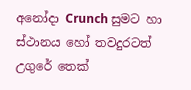අනෝදා Crunch සුමට හා ස්ථානය හෝ තවදුරටත් උගුරේ තෙක්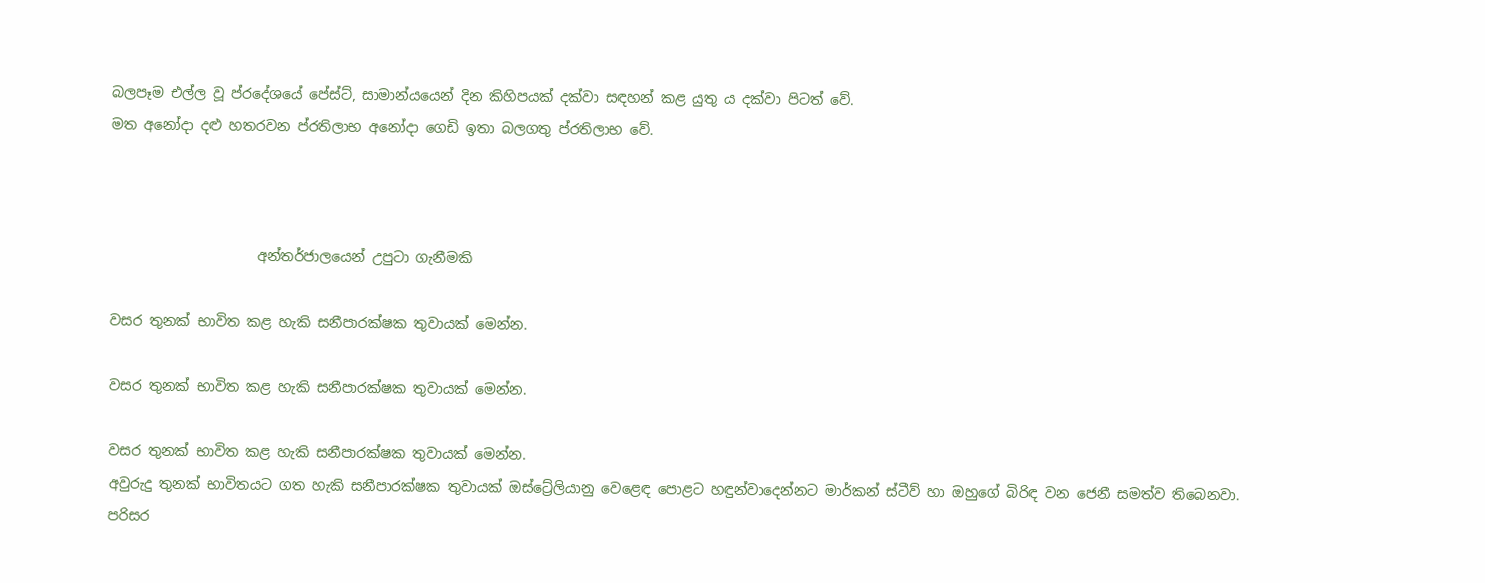බලපෑම එල්ල වූ ප්රදේශයේ පේස්ට්, සාමාන්යයෙන් දින කිහිපයක් දක්වා සඳහන් කළ යුතු ය දක්වා පිටත් වේ.
මත අනෝදා දළු හතරවන ප්රතිලාභ අනෝදා ගෙඩි ඉතා බලගතු ප්රතිලාභ වේ.



                     අන්තර්ජාලයෙන් උපුටා ගැනීමකි

වසර තුනක් භාවිත කළ හැකි සනීපාරක්ෂක තුවායක් මෙන්න.

වසර තුනක් භාවිත කළ හැකි සනීපාරක්ෂක තුවායක් මෙන්න.

වසර තුනක් භාවිත කළ හැකි සනීපාරක්ෂක තුවායක් මෙන්න.
අවුරුදු තුනක් භාවිතයට ගත හැකි සනීපාරක්ෂක තුවායක් ඔස්ට්‍රේලියානු වෙළෙඳ පොළට හඳුන්වාදෙන්නට මාර්කන් ස්ටීව් හා ඔහුගේ බිරිඳ වන ජෙනී සමත්ව තිබෙනවා. පරිසර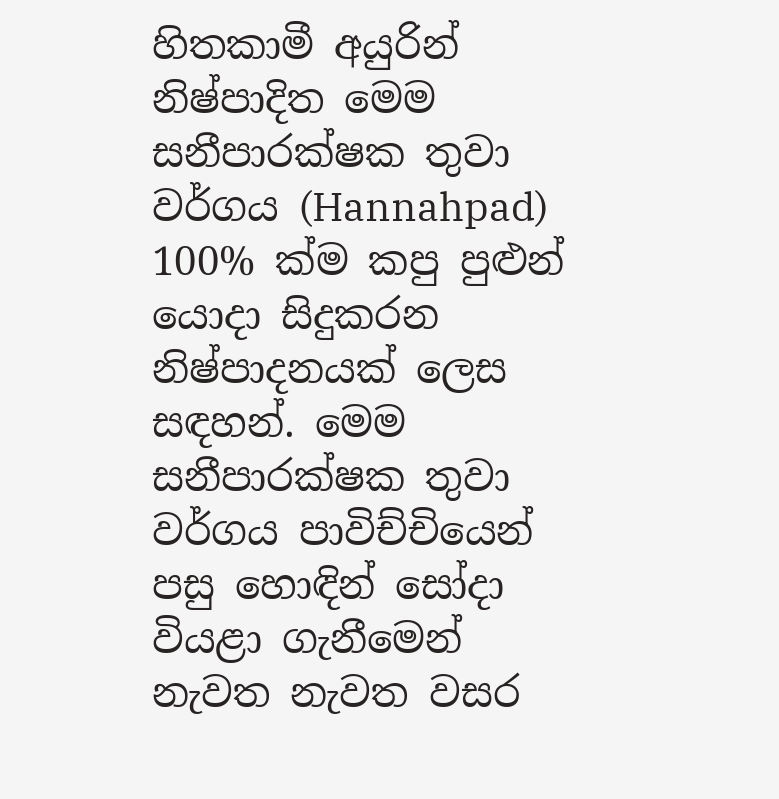හිතකාමී අයුරින් නිෂ්පාදිත මෙම සනීපාරක්ෂක තුවා වර්ගය (Hannahpad) 100% ක්ම කපු පුළුන් යොදා සිදුකරන නිෂ්පාදනයක් ලෙස සඳහන්. මෙම සනීපාරක්ෂක තුවා වර්ගය පාවිච්චියෙන් පසු හොඳින් සෝදා වියළා ගැනීමෙන් නැවත නැවත වසර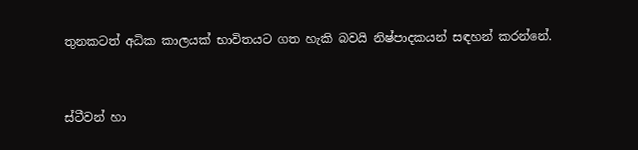තුනකටත් අධික කාලයක් භාවිතයට ගත හැකි බවයි නිෂ්පාදකයන් සඳහන් කරන්නේ.


ස්ටීවන් හා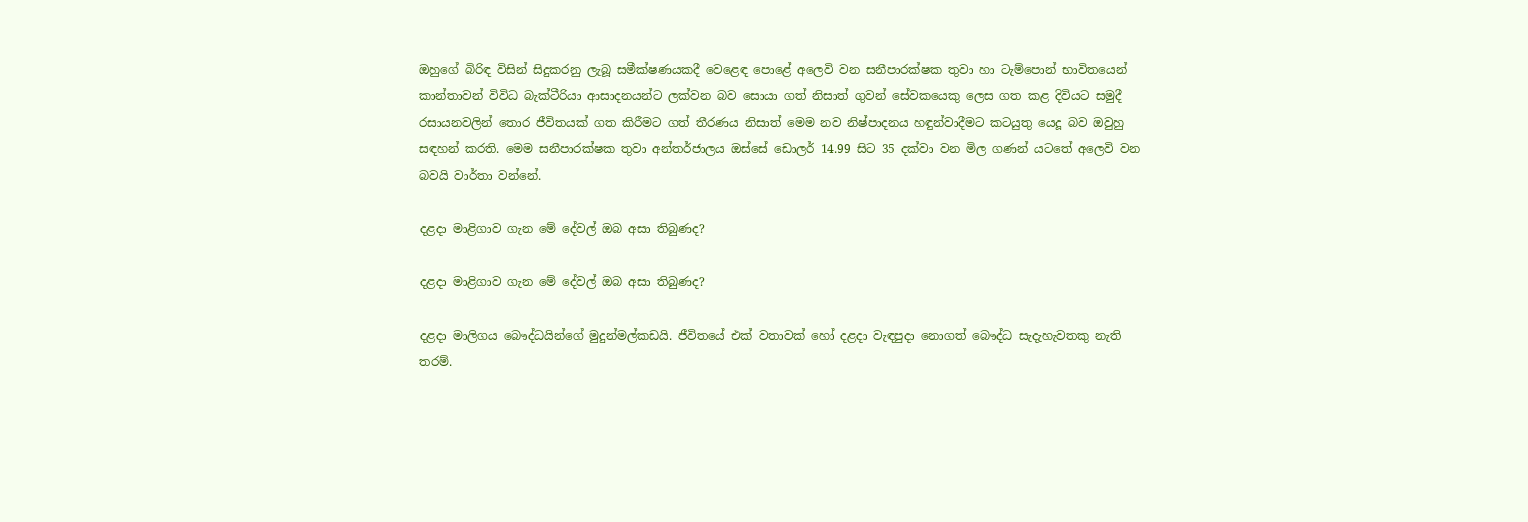ඔහුගේ බිරිඳ විසින් සිදුකරනු ලැබූ සමීක්ෂණයකදී වෙළෙඳ පොළේ අලෙවි වන සනීපාරක්ෂක තුවා හා ටැම්පොන් භාවිතයෙන් කාන්තාවන් විවිධ බැක්ටීරියා ආසාදනයන්ට ලක්වන බව සොයා ගත් නිසාත් ගුවන් සේවකයෙකු ලෙස ගත කළ දිවියට සමුදී රසායනවලින් තොර ජීවිතයක් ගත කිරීමට ගත් තීරණය නිසාත් මෙම නව නිෂ්පාදනය හඳුන්වාදීමට කටයුතු යෙදූ බව ඔවුහු සඳහන් කරති. මෙම සනීපාරක්ෂක තුවා අන්තර්ජාලය ඔස්සේ ඩොලර් 14.99 සිට 35 දක්වා වන මිල ගණන් යටතේ අලෙවි වන බවයි වාර්තා වන්නේ.

දළදා මාළිගාව ගැන මේ දේවල් ඔබ අසා තිබුණද?

දළදා මාළිගාව ගැන මේ දේවල් ඔබ අසා තිබුණද?

දළදා මාලිගය බෞද්ධයින්ගේ මුදුන්මල්කඩයි. ජීවිතයේ එක් වතාවක් හෝ දළදා වැඳපුදා නොගත් බෞද්ධ සැදැහැවතකු නැති තරම්.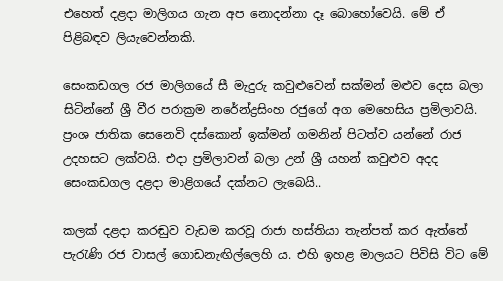එහෙත් දළදා මාලිගය ගැන අප නොදන්නා දෑ බොහෝවෙයි. මේ ඒ පිළිබඳව ලියැවෙන්නකි.

සෙංකඩගල රජ මාලිගයේ සී මැදුරු කවුළුවෙන් සක්මන් මළුව දෙස බලා සිටින්නේ ශ්‍රී වීර පරාක්‍රම නරේන්ද්‍රසිංහ රජුගේ අග මෙහෙසිය ප්‍රමිලාවයි. ප්‍රංශ ජාතික සෙනෙවි දස්කොන් ඉක්මන් ගමනින් පිටත්ව යන්නේ රාජ උදහසට ලක්වයි. එදා ප්‍රමිලාවන් බලා උන් ශ්‍රී යහන් කවුළුව අදද සෙංකඩගල දළදා මාළිගයේ දක්නට ලැබෙයි..

කලක් දළදා කරඬුව වැඩම කරවූ රාජා හස්තියා තැන්පත් කර ඇත්තේ පැරැණි රජ වාසල් ගොඩනැඟිල්ලෙහි ය. එහි ඉහළ මාලයට පිවිසි විට මේ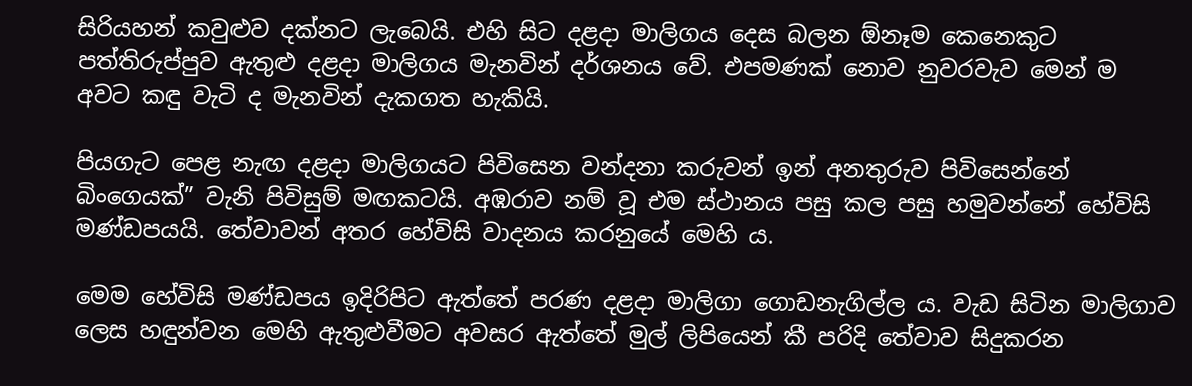සිරියහන් කවුළුව දක්නට ලැබෙයි. එහි සිට දළදා මාලිගය දෙස බලන ඕනෑම කෙනෙකුට පත්තිරුප්පුව ඇතුළු දළදා මාලිගය මැනවින් දර්ශනය වේ. එපමණක් නොව නුවරවැව මෙන් ම අවට කඳු වැටි ද මැනවින් දැකගත හැකියි.

පියගැට පෙළ නැඟ දළදා මාලිගයට පිවිසෙන වන්දනා කරුවන් ඉන් අනතුරුව පිවිසෙන්නේ බිංගෙයක්” වැනි පිවිසුම් මඟකටයි. අඹරාව නම් වූ එම ස්ථානය පසු කල පසු හමුවන්නේ හේවිසි මණ්ඩපයයි. තේවාවන් අතර හේවිසි වාදනය කරනුයේ මෙහි ය.

මෙම හේවිසි මණ්ඩපය ඉදිරිපිට ඇත්තේ පරණ දළදා මාලිගා ගොඩනැගිල්ල ය. වැඩ සිටින මාලිගාව ලෙස හඳුන්වන මෙහි ඇතුළුවීමට අවසර ඇත්තේ මුල් ලිපියෙන් කී පරිදි තේවාව සිදුකරන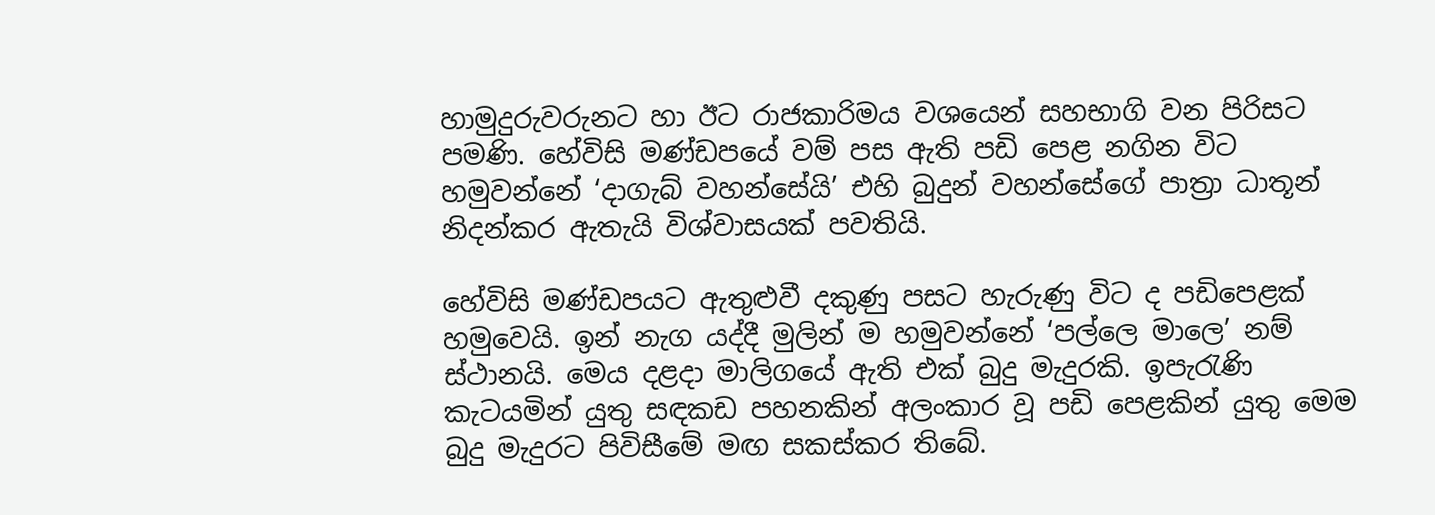හාමුදුරුවරුනට හා ඊට රාජකාරිමය වශයෙන් සහභාගි වන පිරිසට පමණි. හේවිසි මණ්ඩපයේ වම් පස ඇති පඩි පෙළ නගින විට හමුවන්නේ ‘දාගැබ් වහන්සේයි’ එහි බුදුන් වහන්සේගේ පාත්‍රා ධාතූන් නිදන්කර ඇතැයි විශ්වාසයක් පවතියි.

හේවිසි මණ්ඩපයට ඇතුළුවී දකුණු පසට හැරුණු විට ද පඩිපෙළක් හමුවෙයි. ඉන් නැග යද්දී මුලින් ම හමුවන්නේ ‘පල්ලෙ මාලෙ’ නම් ස්ථානයි. මෙය දළදා මාලිගයේ ඇති එක් බුදු මැදුරකි. ඉපැරැණි කැටයමින් යුතු සඳකඩ පහනකින් අලංකාර වූ පඩි පෙළකින් යුතු මෙම බුදු මැදුරට පිවිසීමේ මඟ සකස්කර තිබේ.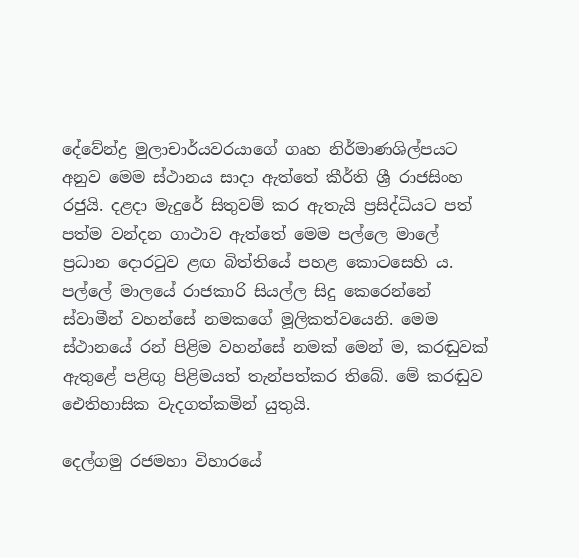දේවේන්ද්‍ර මුලාචාර්යවරයාගේ ගෘහ නිර්මාණශිල්පයට අනුව මෙම ස්ථානය සාදා ඇත්තේ කීර්ති ශ්‍රී රාජසිංහ රජුයි. දළදා මැදුරේ සිතුවම් කර ඇතැයි ප්‍රසිද්ධියට පත් පත්ම වන්දන ගාථාව ඇත්තේ මෙම පල්ලෙ මාලේ ප්‍රධාන දොරටුව ළඟ බිත්තියේ පහළ කොටසෙහි ය. පල්ලේ මාලයේ රාජකාරි සියල්ල සිදු කෙරෙන්නේ ස්වාමීන් වහන්සේ නමකගේ මූලිකත්වයෙනි. මෙම ස්ථානයේ රන් පිළිම වහන්සේ නමක් මෙන් ම, කරඬුවක් ඇතුළේ පළිඟු පිළිමයත් තැන්පත්කර තිබේ. මේ කරඬුව ඓතිහාසික වැදගත්කමින් යුතුයි.

දෙල්ගමු රජමහා විහාරයේ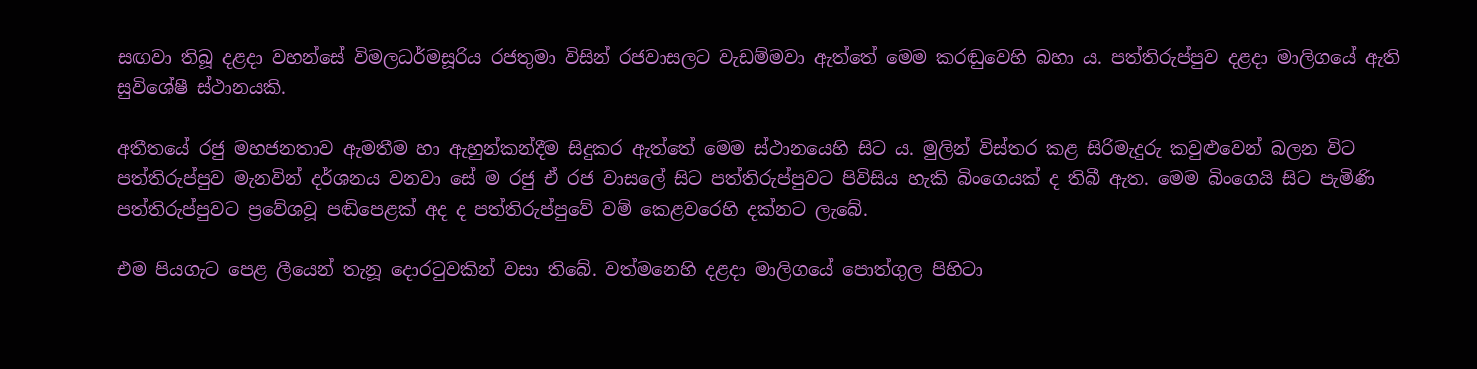සඟවා තිබූ දළදා වහන්සේ විමලධර්මසූරිය රජතුමා විසින් රජවාසලට වැඩම්මවා ඇත්තේ මෙම කරඬුවෙහි බහා ය. පත්තිරුප්පුව දළදා මාලිගයේ ඇති සුවිශේෂී ස්ථානයකි.

අතීතයේ රජු මහජනතාව ඇමතීම හා ඇහුන්කන්දීම සිදුකර ඇත්තේ මෙම ස්ථානයෙහි සිට ය. මුලින් විස්තර කළ සිරිමැදුරු කවුළුවෙන් බලන විට පත්තිරුප්පුව මැනවින් දර්ශනය වනවා සේ ම රජු ඒ රජ වාසලේ සිට පත්තිරුප්පුවට පිවිසිය හැකි බිංගෙයක් ද තිබී ඇත. මෙම බිංගෙයි සිට පැමිණි පත්තිරුප්පුවට ප්‍රවේශවූ පඬිපෙළක් අද ද පත්තිරුප්පුවේ වම් කෙළවරෙහි දක්නට ලැබේ.

එම පියගැට පෙළ ලීයෙන් තැනූ දොරටුවකින් වසා තිබේ. වත්මනෙහි දළදා මාලිගයේ පොත්ගුල පිහිටා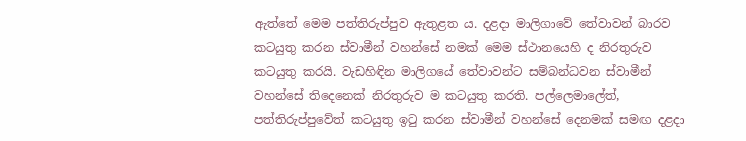ඇත්තේ මෙම පත්තිරුප්පුව ඇතුළත ය. දළදා මාලිගාවේ තේවාවන් බාරව කටයුතු කරන ස්වාමීන් වහන්සේ නමක් මෙම ස්ථානයෙහි ද නිරතුරුව කටයුතු කරයි. වැඩහිඳින මාලිගයේ තේවාවන්ට සම්බන්ධවන ස්වාමීන් වහන්සේ තිදෙනෙක් නිරතුරුව ම කටයුතු කරති. පල්ලෙමාලේත්, පත්තිරුප්පුවේත් කටයුතු ඉටු කරන ස්වාමීන් වහන්සේ දෙනමක් සමඟ දළදා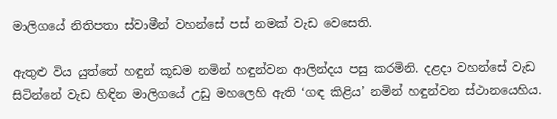මාලිගයේ නිතිපතා ස්වාමීන් වහන්සේ පස් නමක් වැඩ වෙසෙති.

ඇතුළු විය යුත්තේ හඳුන් කූඩම නමින් හඳුන්වන ආලින්දය පසු කරමිනි. දළදා වහන්සේ වැඩ සිටින්නේ වැඩ හිඳින මාලිගයේ උඩු මහලෙහි ඇති ‘ගඳ කිළිය’ නමින් හඳුන්වන ස්ථානයෙහිය.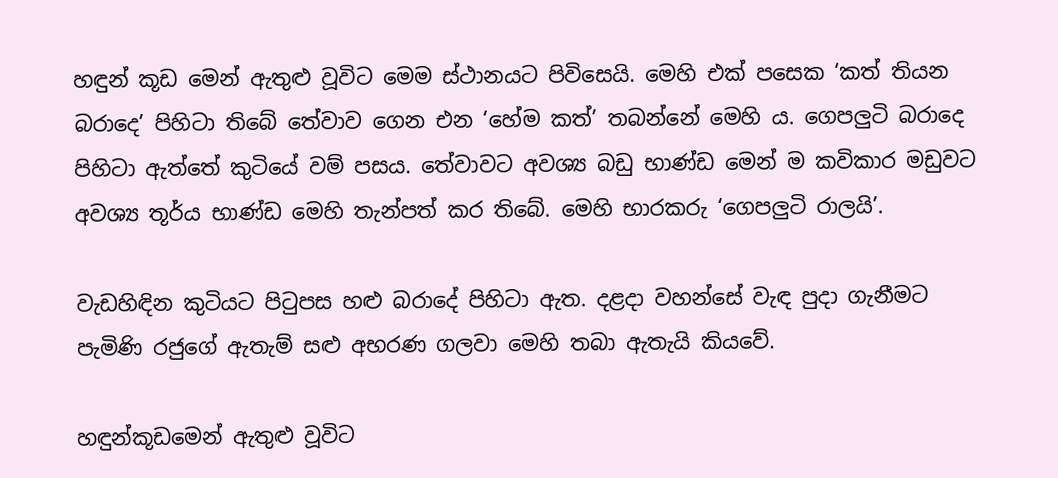හඳුන් කූඩ මෙන් ඇතුළු වූවිට මෙම ස්ථානයට පිවිසෙයි. මෙහි එක් පසෙක ‘කත් තියන බරාදෙ’ පිහිටා තිබේ තේවාව ගෙන එන ‘හේම කත්’ තබන්නේ මෙහි ය. ගෙපලුටි බරාදෙ පිහිටා ඇත්තේ කුටියේ වම් පසය. තේවාවට අවශ්‍ය බඩු භාණ්ඩ මෙන් ම කවිකාර මඩුවට අවශ්‍ය තූර්ය භාණ්ඩ මෙහි තැන්පත් කර තිබේ. මෙහි භාරකරු ‘ගෙපලුටි රාලයි’.

වැඩහිඳින කුටියට පිටුපස හළු බරාදේ පිහිටා ඇත. දළදා වහන්සේ වැඳ පුදා ගැනීමට පැමිණි රජුගේ ඇතැම් සළු අභරණ ගලවා මෙහි තබා ඇතැයි කියවේ.

හඳුන්කූඩමෙන් ඇතුළු වූවිට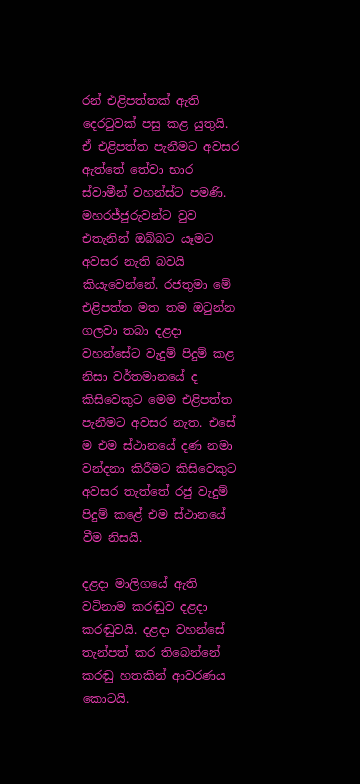රන් එළිපත්තක් ඇති දෙරටුවක් පසු කළ යුතුයි. ඒ එළිපත්ත පැනීමට අවසර ඇත්තේ තේවා භාර ස්වාමීන් වහන්ස්ට පමණි. මහරජ්ජුරුවන්ට වුව එතැනින් ඔබ්බට යෑමට අවසර නැති බවයි කියැවෙන්නේ. රජතුමා මේ එළිපත්ත මත තම ඔටුන්න ගලවා තබා දළදා වහන්සේට වැදුම් පිදුම් කළ නිසා වර්තමානයේ ද කිසිවෙකුට මෙම එළිපත්ත පැනීමට අවසර නැත. එසේ ම එම ස්ථානයේ දණ නමා වන්දනා කිරීමට කිසිවෙකුට අවසර තැත්තේ රජු වැදුම් පිදුම් කළේ එම ස්ථානයේ වීම නිසයි.

දළදා මාලිගයේ ඇති වටිනාම කරඬුව දළදා කරඬුවයි. දළදා වහන්සේ තැන්පත් කර තිබෙන්නේ කරඬු හතකින් ආවරණය කොටයි.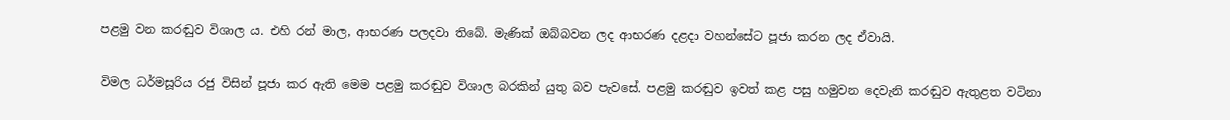පළමු වන කරඬුව විශාල ය. එහි රන් මාල, ආභරණ පලදවා තිබේ. මැණික් ඔබ්බවන ලද ආභරණ දළදා වහන්සේට පූජා කරන ලද ඒවායි.

විමල ධර්මසූරිය රජු විසින් පූජා කර ඇති මෙම පළමු කරඬුව විශාල බරකින් යුතු බව පැවසේ. පළමු කරඬුව ඉවත් කළ පසු හමුවන දෙවැනි කරඬුව ඇතුළත වටිනා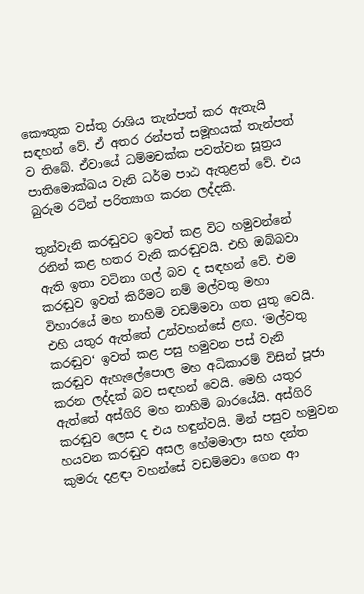කෞතුක වස්තු රාශිය තැන්පත් කර ඇතැයි සඳහන් වේ. ඒ අතර රන්පත් සමූහයක් තැන්පත් ව තිබේ. ඒවායේ ධම්මචක්ක පවත්වන සූත්‍රය පාතිමොක්ඛය වැනි ධර්ම පාඨ ඇතුළත් වේ. එය බුරුම රටින් පරිත්‍යාග කරන ලද්දකි.

තුන්වැනි කරඬුවට ඉවත් කළ විට හමුවන්නේ රනින් කළ හතර වැනි කරඬුවයි. එහි ඔබ්බවා ඇති ඉතා වටිනා ගල් බව ද සඳහන් වේ. එම කරඬුව ඉවත් කිරීමට නම් මල්වතු මහා විහාරයේ මහ නාහිමි වඩම්මවා ගත යුතු වෙයි. එහි යතුර ඇත්තේ උන්වහන්සේ ළඟ. ‘මල්වතු කරඬුව‘ ඉවත් කළ පසු හමුවන පස් වැනි කරඬුව ඇහැලේපොල මහ අධිකාරම් විසින් පූජා කරන ලද්දක් බව සඳහන් වෙයි. මෙහි යතුර ඇත්තේ අස්ගිරි මහ නාහිමි බාරයේයි. අස්ගිරි කරඬුව ලෙස ද එය හඳුන්වයි. මින් පසුව හමුවන හයවන කරඬුව අසල හේමමාලා සහ දන්ත කුමරු දළඳා වහන්සේ වඩම්මවා ගෙන ආ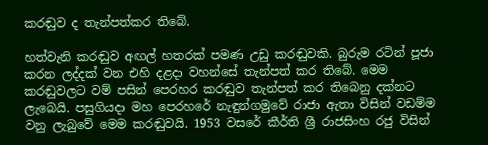කරඬුව ද තැන්පත්කර තිබේ.

හත්වැනි කරඬුව අඟල් හතරක් පමණ උඩු කරඬුවකි. බුරුම රටින් පූජා කරන ලද්දක් වන එහි දළදා වහන්සේ තැන්පත් කර තිබේ. මෙම කරඬුවලට වම් පසින් පෙරහර කරඬුව තැන්පත් කර තිබෙනු දක්නට ලැබෙයි. පසුගියදා මහ පෙරහරේ නැඳුන්ගමුවේ රාජා ඇතා විසින් වඩම්ම වනු ලැබුවේ මෙම කරඬුවයි. 1953 වසරේ කීර්ති ශ්‍රී රාජසිංහ රජු විසින්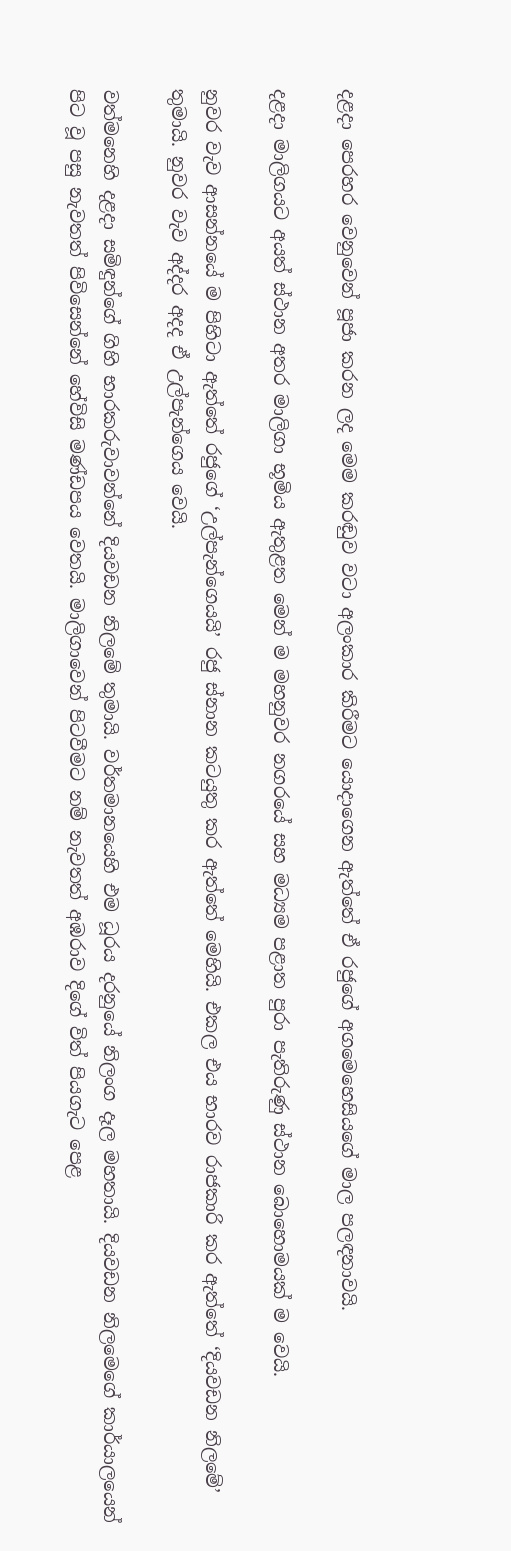දළදා පෙරහර වෙනුවෙන් පූජා කරන ලද මෙම කරඬුව වටා අලංකාර කිරීමට යොදාගෙන ඇත්තේ ඒ රජුගේ අගමෙහෙසියගේ මාල පලඳනාවයි.

දළදා මාලිගයට අයත් ස්ථාන අතර මාලිගා භූමිය ඇතුළත මෙන් ම මහනුවර නගරයේ සහ මධ්‍යම පළාත පුරා පැතිරුණු ස්ථාන බොහොමයක් ම වෙයි.

නුවර වැව ආසන්නයේ ම පිහිටා ඇත්තේ රජුගේ ‘උල්පැන්ගෙයයි’ රජු ස්නාන කටයුතු කර ඇත්තේ මෙහියි. එකල එය භාරව රාජකාරි කර ඇත්තේ ‘දියවඩන නිලමේ’ තුමායි. නුවර වැව අද්දර අදද ඒ උල්පැන්ගෙය වෙයි.

වත්මනෙහි දළදා සමිඳුන්ගේ ගිහි භාරකරුවාවන්නේ දියවඩන නිලමේ තුමායි. වර්තමානයෙහි එම ධූරය දරනුයේ නිලංග දෑල මහතායි. දියවඩන නිලමෙගේ කාර්යාලයෙන් පිට වූ පසු නැවතත් පිවිසෙන්නේ හේවිසි මණ්ඩපය වෙතයි. මාලිගාවෙන් පිටවීමට නම් නැවතත් අඹරාව දිගේ විත් පියගැට පෙළ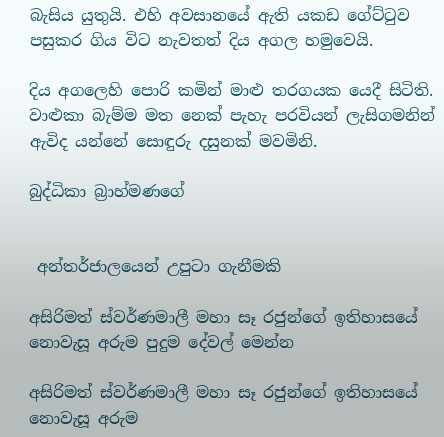බැසිය යුතුයි. එහි අවසානයේ ඇති යකඩ ගේට්ටුව පසුකර ගිය විට නැවතත් දිය අගල හමුවෙයි.

දිය අගලෙහි පොරි කමින් මාළු තරගයක යෙදී සිටිති. වාළුකා බැම්ම මත නෙක් පැහැ පරවියන් ලැසිගමනින් ඇවිද යන්නේ සොඳුරු දසුනක් මවමිනි.

බුද්ධිකා බ්‍රාහ්මණගේ


 අන්තර්ජාලයෙන් උපුටා ගැනීමකි

අසිරිමත් ස්වර්ණමාලී මහා සෑ රජුන්ගේ ඉතිහාසයේ නොවැසූ අරුම පුදුම දේවල් මෙන්න

අසිරිමත් ස්වර්ණමාලී මහා සෑ රජුන්ගේ ඉතිහාසයේ නොවැසූ අරුම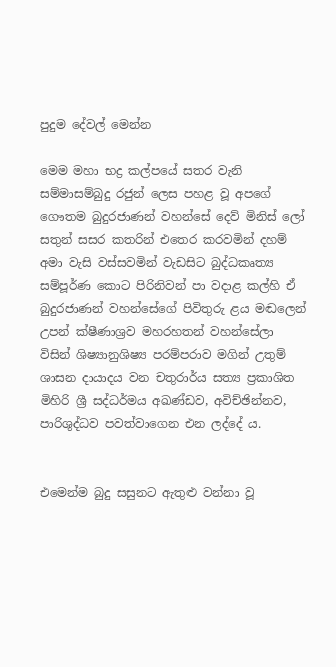පුදුම දේවල් මෙන්න

මෙම මහා භද්‍ර කල්පයේ සතර වැනි සම්මාසම්බුදු රජුන් ලෙස පහළ වූ අපගේ ගෞතම බුදුරජාණන් වහන්සේ දෙව් මිනිස් ලෝ සතුන් සසර කතරින් එතෙර කරවමින් දහම් අමා වැසි වස්සවමින් වැඩසිට බුද්ධකෘත්‍ය සම්පූර්ණ කොට පිරිනිවන් පා වදාළ කල්හි ඒ බුදුරජාණන් වහන්සේගේ පිවිතුරු ළය මඬලෙන් උපන් ක්ෂීණාශ්‍රව මහරහතන් වහන්සේලා විසින් ශිෂ්‍යානුශිෂ්‍ය පරම්පරාව මගින් උතුම් ශාසන දායාදය වන චතුරාර්ය සත්‍ය ප්‍රකාශිත මිහිරි ශ්‍රී සද්ධර්මය අඛණ්ඩව, අවිච්ඡින්නව, පාරිශුද්ධව පවත්වාගෙන එන ලද්දේ ය.


එමෙන්ම බුදු සසුනට ඇතුළු වන්නා වූ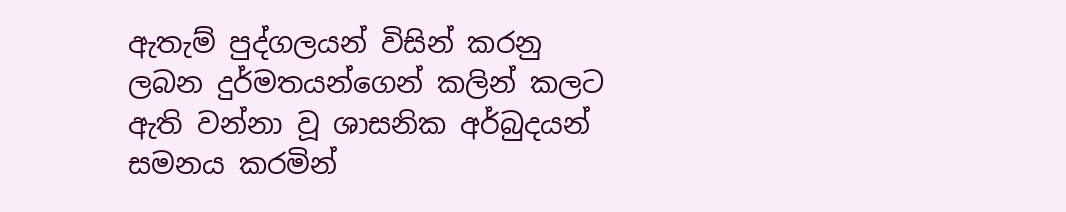ඇතැම් පුද්ගලයන් විසින් කරනු ලබන දුර්මතයන්ගෙන් කලින් කලට ඇති වන්නා වූ ශාසනික අර්බුදයන් සමනය කරමින්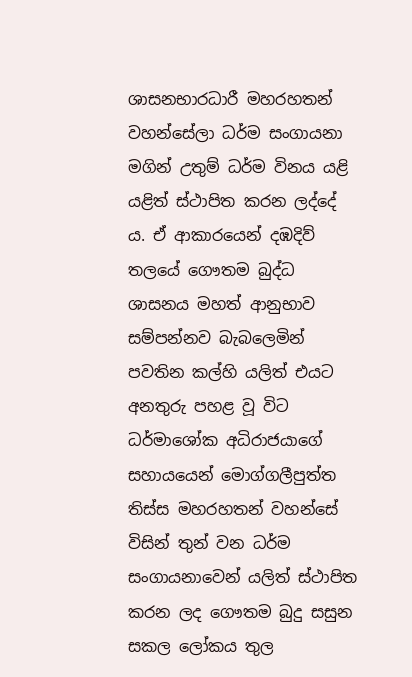ශාසනභාරධාරී මහරහතන් වහන්සේලා ධර්ම සංගායනා මගින් උතුම් ධර්ම විනය යළි යළිත් ස්ථාපිත කරන ලද්දේ ය. ඒ ආකාරයෙන් දඹදිව් තලයේ ගෞතම බුද්ධ ශාසනය මහත් ආනුභාව සම්පන්නව බැබලෙමින් පවතින කල්හි යලිත් එයට අනතුරු පහළ වූ විට ධර්මාශෝක අධිරාජයාගේ සහායයෙන් මොග්ගලීපුත්ත තිස්ස මහරහතන් වහන්සේ විසින් තුන් වන ධර්ම සංගායනාවෙන් යලිත් ස්ථාපිත කරන ලද ගෞතම බුදු සසුන සකල ලෝකය තුල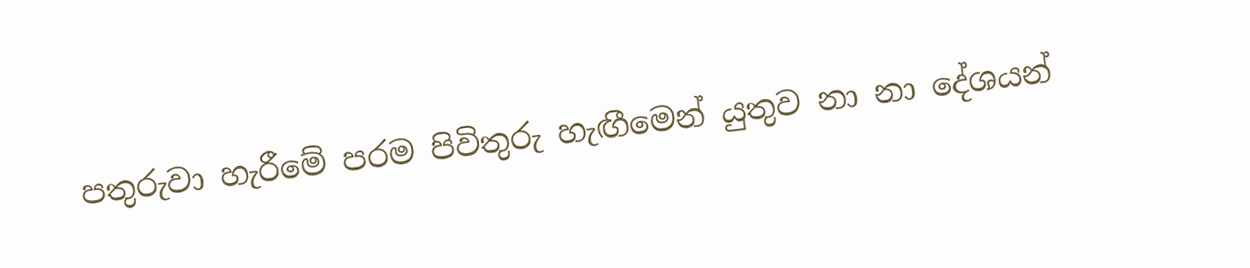පතුරුවා හැරීමේ පරම පිවිතුරු හැඟීමෙන් යුතුව නා නා දේශයන්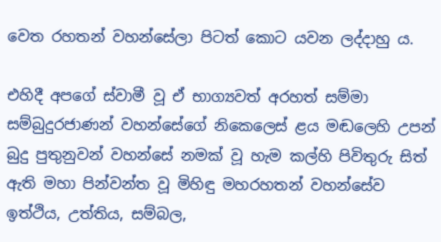වෙත රහතන් වහන්සේලා පිටත් කොට යවන ලද්දාහු ය.

එහිදී අපගේ ස්වාමී වූ ඒ භාග්‍යවත් අරහත් සම්මා සම්බුදුරජාණන් වහන්සේගේ නිකෙලෙස් ළය මඬලෙහි උපන් බුදු පුතුනුවන් වහන්සේ නමක් වූ හැම කල්හි පිවිතුරු සිත් ඇති මහා පින්වන්ත වූ මිහිඳු මහරහතන් වහන්සේව ඉත්ථිය, උත්තිය, සම්බල,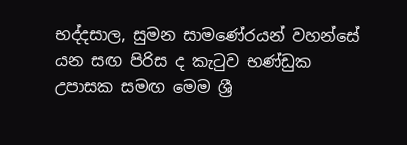භද්දසාල, සුමන සාමණේරයන් වහන්සේ යන සඟ පිරිස ද කැටුව භණ්ඩුක උපාසක සමඟ මෙම ශ්‍රී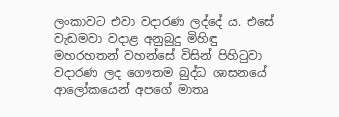ලංකාවට එවා වදාරණ ලද්දේ ය. එසේ වැඩමවා වදාළ අනුබුදු මිහිඳු මහරහතන් වහන්සේ විසින් පිහිටුවා වදාරණ ලද ගෞතම බුද්ධ ශාසනයේ ආලෝකයෙන් අපගේ මාතෘ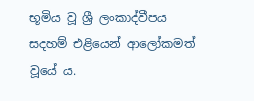භූමිය වූ ශ්‍රී ලංකාද්වීපය සදහම් එළියෙන් ආලෝකමත් වූයේ ය.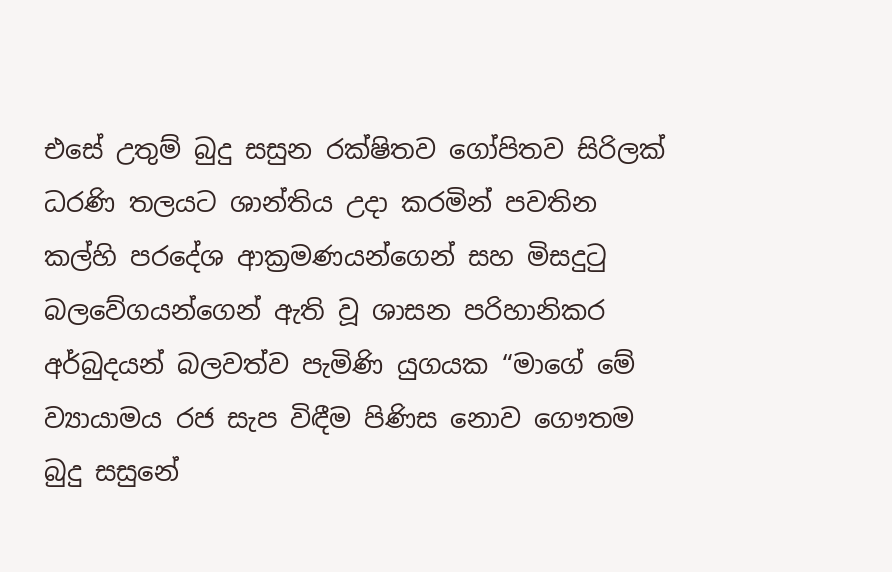එසේ උතුම් බුදු සසුන රක්ෂිතව ගෝපිතව සිරිලක් ධරණි තලයට ශාන්තිය උදා කරමින් පවතින කල්හි පරදේශ ආක්‍රමණයන්ගෙන් සහ මිසදුටු බලවේගයන්ගෙන් ඇති වූ ශාසන පරිහානිකර අර්බුදයන් බලවත්ව පැමිණි යුගයක “මාගේ මේ ව්‍යායාමය රජ සැප විඳීම පිණිස නොව ගෞතම බුදු සසුනේ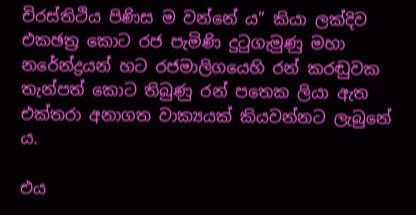චිරස්තිථිය පිණිස ම වන්නේ ය” කියා ලක්දිව එකඡත්‍ර කොට රජ පැමිණි දුටුගැමුණු මහා නරේන්ද්‍රයන් හට රජමාලිගයෙහි රන් කරඬුවක තැන්පත් කොට තිබුණු රන් පතෙක ලියා ඇත එක්තරා අනාගත වාක්‍යයක් කියවන්නට ලැබුනේ ය.

එය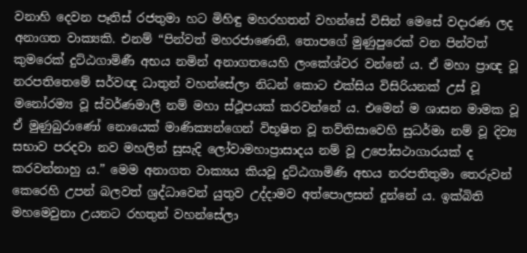වනාහි දෙවන පෑතිස් රජතුමා හට මිහිඳු මහරහතන් වහන්සේ විසින් මෙසේ වදාරණ ලද අනාගත වාක්‍යකි. එනම් “පින්වත් මහරජාණෙනි, තොපගේ මුණුපුරෙක් වන පින්වත් කුමරෙක් දුට්ඨගාමිණී අභය නමින් අනාගතයෙහි ලංකේශ්වර වන්නේ ය. ඒ මහා ප්‍රාඥ වූ නරපතිතෙමේ සර්වඥ ධාතුන් වහන්සේලා නිධන් කොට එක්සිය විසිරියනක් උස් වූ මනෝරම්‍ය වූ ස්වර්ණමාලී නම් මහා ස්ථූපයක් කරවන්නේ ය. එමෙන් ම ශාසන මාමක වූ ඒ මුණුබුරාණෝ නොයෙක් මාණික්‍යන්ගෙන් විභූෂිත වූ තව්තිසාවෙහි සුධර්මා නම් වූ දිව්‍ය සභාව පරදවා නව මහලින් සුසැදි ලෝවාමහාප්‍රාසාදය නම් වූ උපෝසථාගාරයක් ද කරවන්නාහු ය.” මෙම අනාගත වාක්‍යය කියවූ දුට්ඨගාමිණි අභය නරපතිතුමා තෙරුවන් කෙරෙහි උපන් බලවත් ශ්‍රද්ධාවෙන් යුතුව උද්දාමව අත්පොලසන් දුන්නේ ය. ඉක්බිති මහමෙවුනා උයනට රහතුන් වහන්සේලා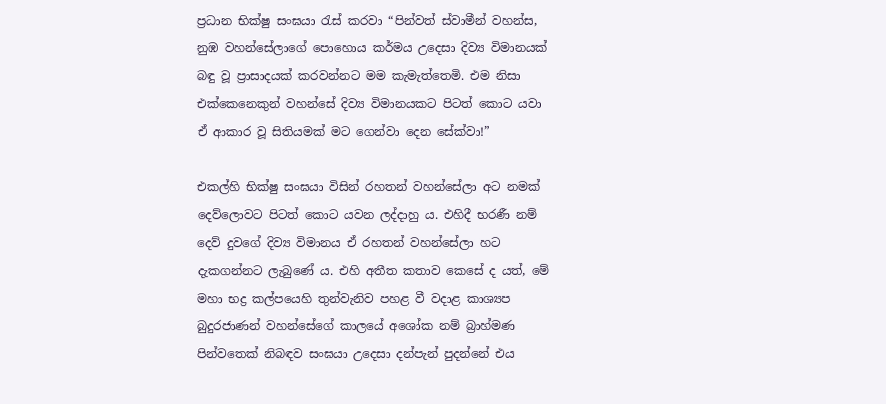ප්‍රධාන භික්ෂු සංඝයා රැස් කරවා “පින්වත් ස්වාමීන් වහන්ස, නුඹ වහන්සේලාගේ පොහොය කර්මය උදෙසා දිව්‍ය විමානයක් බඳු වූ ප්‍රාසාදයක් කරවන්නට මම කැමැත්තෙමි. එම නිසා එක්කෙනෙකුන් වහන්සේ දිව්‍ය විමානයකට පිටත් කොට යවා ඒ ආකාර වූ සිතියමක් මට ගෙන්වා දෙන සේක්වා!”

එකල්හි භික්ෂු සංඝයා විසින් රහතන් වහන්සේලා අට නමක් දෙව්ලොවට පිටත් කොට යවන ලද්දාහු ය. එහිදී භරණී නම් දෙව් දුවගේ දිව්‍ය විමානය ඒ රහතන් වහන්සේලා හට දැකගන්නට ලැබුණේ ය. එහි අතීත කතාව කෙසේ ද යත්, මේ මහා භද්‍ර කල්පයෙහි තුන්වැනිව පහළ වී වදාළ කාශ්‍යප බුදුරජාණන් වහන්සේගේ කාලයේ අශෝක නම් බ්‍රාහ්මණ පින්වතෙක් නිබඳව සංඝයා උදෙසා දන්පැන් පුදන්නේ එය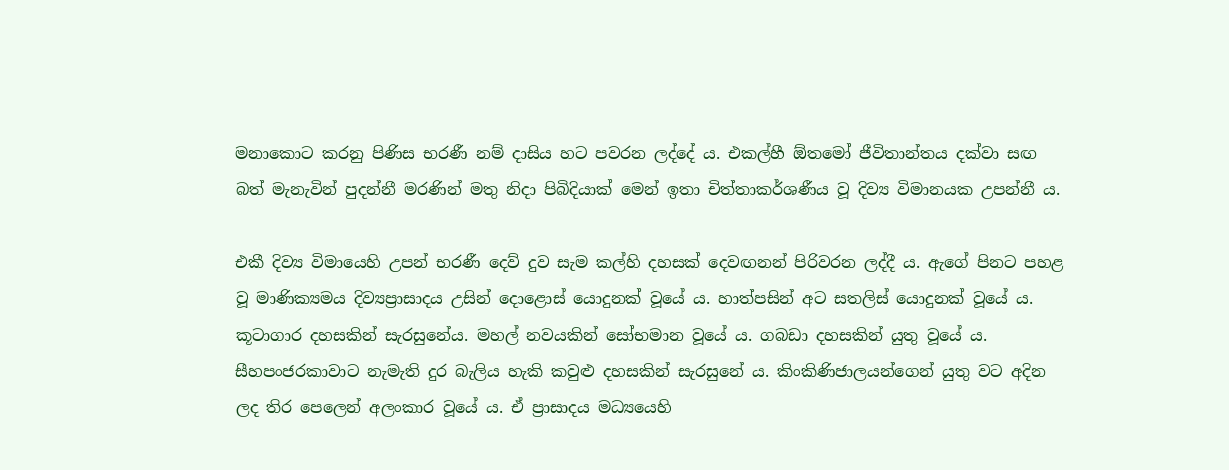මනාකොට කරනු පිණිස භරණී නම් දාසිය හට පවරන ලද්දේ ය. එකල්හී ඕතමෝ ජීවිතාන්තය දක්වා සඟ බත් මැනැවින් පුදන්නී මරණින් මතු නිදා පිබිදියාක් මෙන් ඉතා චිත්තාකර්ශණීය වූ දිව්‍ය විමානයක උපන්නී ය.

එකී දිව්‍ය විමායෙහි උපන් භරණී දෙව් දුව සැම කල්හි දහසක් දෙවඟනන් පිරිවරන ලද්දී ය. ඇගේ පිනට පහළ වූ මාණික්‍යමය දිව්‍යප්‍රාසාදය උසින් දොළොස් යොදුනක් වූයේ ය. හාත්පසින් අට සතලිස් යොදුනක් වූයේ ය. කූටාගාර දහසකින් සැරසුනේය. මහල් නවයකින් සෝභමාන වූයේ ය. ගබඩා දහසකින් යුතු වූයේ ය. සීහපංජරකාවාට නැමැති දුර බැලිය හැකි කවුළු දහසකින් සැරසුනේ ය. කිංකිණිජාලයන්ගෙන් යුතු වට අදින ලද තිර පෙලෙන් අලංකාර වූයේ ය. ඒ ප්‍රාසාදය මධ්‍යයෙහි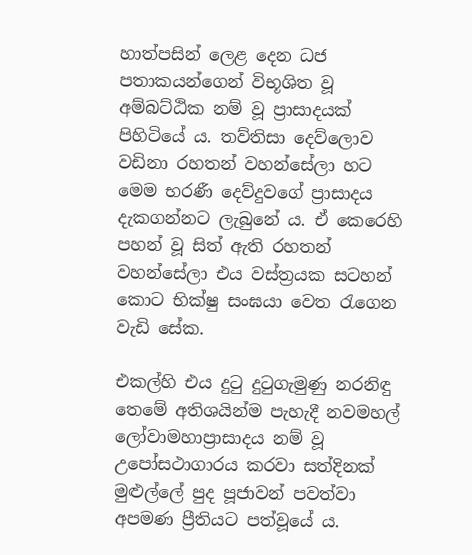හාත්පසින් ලෙළ දෙන ධජ පතාකයන්ගෙන් විභූශිත වූ අම්බට්ඨික නම් වූ ප්‍රාසාදයක් පිහිටියේ ය. තව්තිසා දෙව්ලොව වඩිනා රහතන් වහන්සේලා හට මෙම භරණී දෙව්දුවගේ ප්‍රාසාදය දැකගන්නට ලැබුනේ ය. ඒ කෙරෙහි පහන් වූ සිත් ඇති රහතන් වහන්සේලා එය වස්ත්‍රයක සටහන් කොට භික්ෂු සංඝයා වෙත රැගෙන වැඩි සේක.

එකල්හි එය දුටු දුටුගැමුණු නරනිඳු තෙමේ අතිශයින්ම පැහැදී නවමහල් ලෝවාමහාප්‍රාසාදය නම් වූ උපෝසථාගාරය කරවා සත්දිනක් මුළුල්ලේ පුද පූජාවන් පවත්වා අපමණ ප්‍රීතියට පත්වූයේ ය.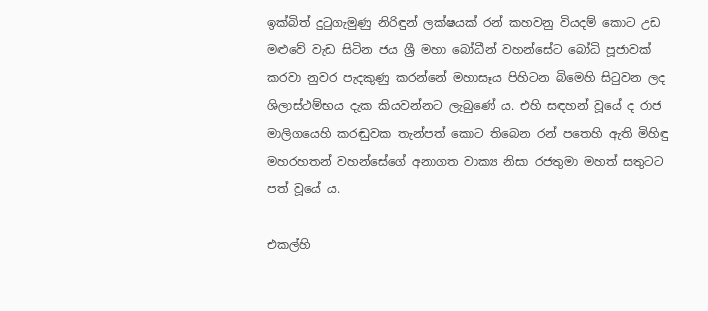ඉක්බිත් දුටුගැමුණු නිරිඳුන් ලක්ෂයක් රන් කහවනු වියදම් කොට උඩ මළුවේ වැඩ සිටින ජය ශ්‍රී මහා බෝධීන් වහන්සේට බෝධි පූජාවක් කරවා නුවර පැදකුණු කරන්නේ මහාසෑය පිහිටන බිමෙහි සිටුවන ලද ශිලාස්ථම්භය දැක කියවන්නට ලැබුණේ ය. එහි සඳහන් වූයේ ද රාජ මාලිගයෙහි කරඬුවක තැන්පත් කොට තිබෙන රන් පතෙහි ඇති මිහිඳු මහරහතන් වහන්සේගේ අනාගත වාක්‍ය නිසා රජතුමා මහත් සතුටට පත් වූයේ ය.

එකල්හි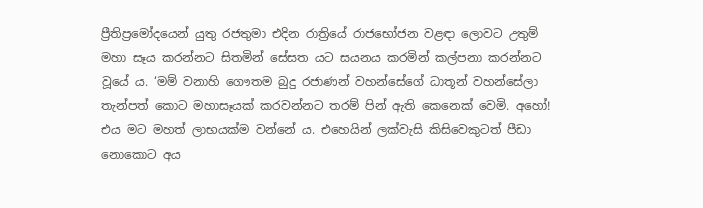ප්‍රීතිප්‍රමෝදයෙන් යුතු රජතුමා එදින රාත්‍රියේ රාජභෝජන වළඳා ලොවට උතුම් මහා සෑය කරන්නට සිතමින් සේසත යට සයනය කරමින් කල්පනා කරන්නට වූයේ ය. ‘මම් වනාහි ගෞතම බුදු රජාණන් වහන්සේගේ ධාතූන් වහන්සේලා තැන්පත් කොට මහාසෑයක් කරවන්නට තරම් පින් ඇති කෙනෙක් වෙමි. අහෝ! එය මට මහත් ලාභයක්ම වන්නේ ය. එහෙයින් ලක්වැසි කිසිවෙකුටත් පීඩා නොකොට අය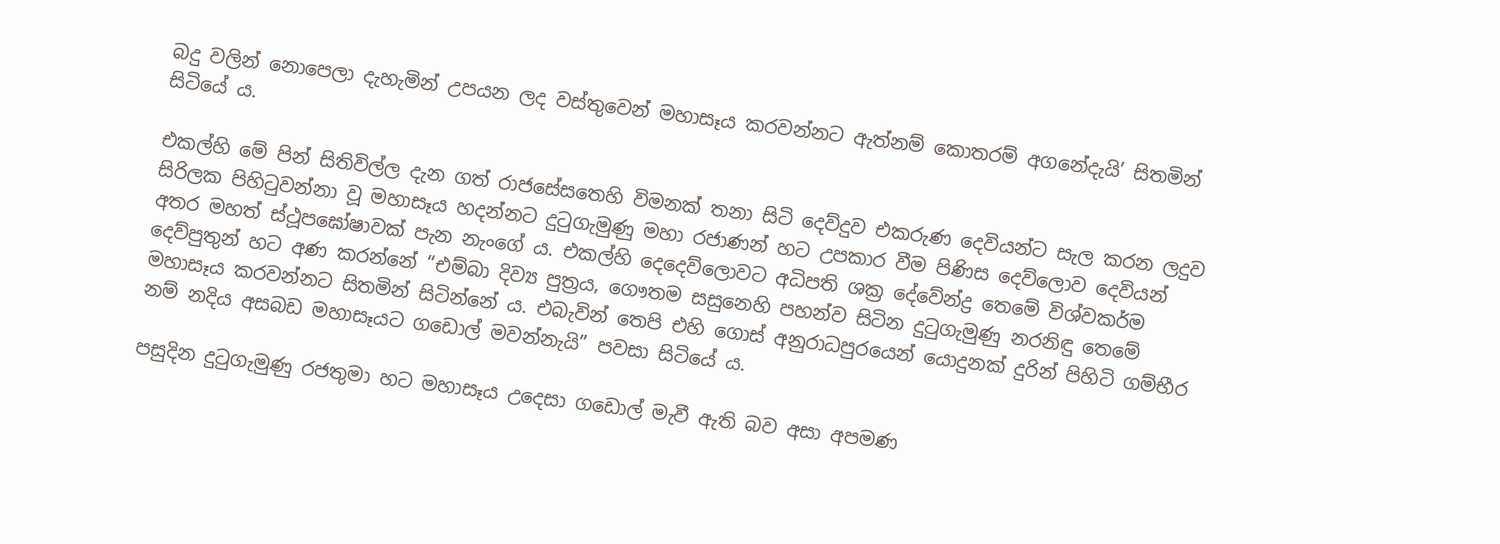බදු වලින් නොපෙලා දැහැමින් උපයන ලද වස්තුවෙන් මහාසෑය කරවන්නට ඇත්නම් කොතරම් අගනේදැයි’ සිතමින් සිටියේ ය.

එකල්හි මේ පින් සිතිවිල්ල දැන ගත් රාජසේසතෙහි විමනක් තනා සිටි දෙව්දුව එකරුණ දෙවියන්ට සැල කරන ලදුව සිරිලක පිහිටුවන්නා වූ මහාසෑය හදන්නට දුටුගැමුණු මහා රජාණන් හට උපකාර වීම පිණිස දෙව්ලොව දෙවියන් අතර මහත් ස්ථූපඝෝෂාවක් පැන නැංගේ ය. එකල්හි දෙදෙව්ලොවට අධිපති ශක්‍ර දේවේන්ද්‍ර තෙමේ විශ්වකර්ම දෙව්පුතුන් හට අණ කරන්නේ “එම්බා දිව්‍ය පුත්‍රය, ගෞතම සසුනෙහි පහන්ව සිටින දුටුගැමුණු නරනිඳු තෙමේ මහාසෑය කරවන්නට සිතමින් සිටින්නේ ය. එබැවින් තෙපි එහි ගොස් අනුරාධපුරයෙන් යොදුනක් දුරින් පිහිටි ගම්භීර නම් නදිය අසබඩ මහාසෑයට ගඩොල් මවන්නැයි” පවසා සිටියේ ය.

පසුදින දුටුගැමුණු රජතුමා හට මහාසෑය උදෙසා ගඩොල් මැවී ඇති බව අසා අපමණ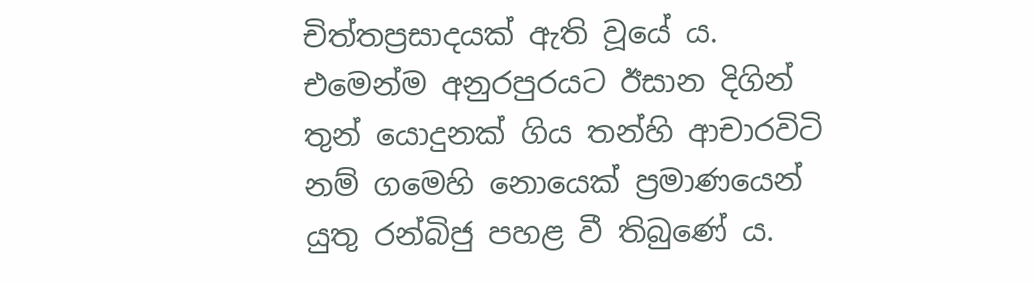චිත්තප්‍රසාදයක් ඇති වූයේ ය. එමෙන්ම අනුරපුරයට ඊසාන දිගින් තුන් යොදුනක් ගිය තන්හි ආචාරවිටි නම් ගමෙහි නොයෙක් ප්‍රමාණයෙන් යුතු රන්බිජු පහළ වී තිබුණේ ය.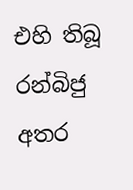එහි තිබූ රන්බිජු අතර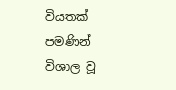වියතක් පමණින් විශාල වූ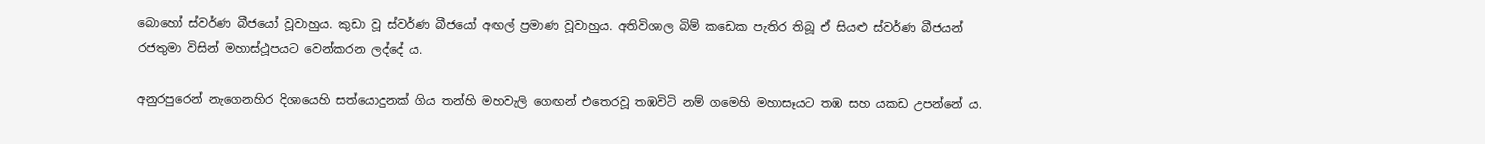බොහෝ ස්වර්ණ බීජයෝ වූවාහුය. කුඩා වූ ස්වර්ණ බීජයෝ අඟල් ප්‍රමාණ වූවාහුය. අතිවිශාල බිම් කඩෙක පැතිර තිබූ ඒ සියළු ස්වර්ණ බීජයන් රජතුමා විසින් මහාස්ථූපයට වෙන්කරන ලද්දේ ය.

අනුරපුරෙන් නැගෙනහිර දිශායෙහි සත්යොදුනක් ගිය තන්හි මහවැලි ගෙඟන් එතෙරවූ තඹවිටි නම් ගමෙහි මහාසෑයට තඹ සහ යකඩ උපන්නේ ය.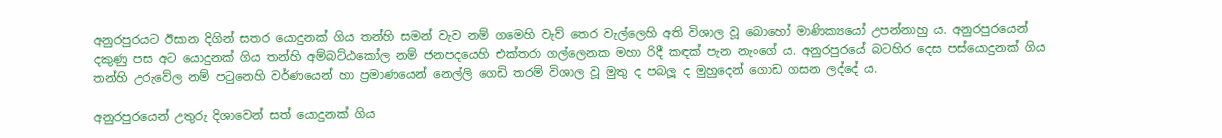අනුරපුරයට ඊසාන දිගින් සතර යොදුනක් ගිය තන්හි සමන් වැව නම් ගමෙහි වැව් තෙර වැල්ලෙහි අති විශාල වූ බොහෝ මාණික්‍යයෝ උපන්නාහු ය. අනුරපුරයෙන් දකුණු පස අට යොදුනක් ගිය තන්හි අම්බට්ඨකෝල නම් ජනපදයෙහි එක්තරා ගල්ලෙනක මහා රිදී කඳක් පැන නැංගේ ය. අනුරපුරයේ බටහිර දෙස පස්යොදුනක් ගිය තන්හි උරුවේල නම් පටුනෙහි වර්ණයෙන් හා ප්‍රමාණයෙන් නෙල්ලි ගෙඩි තරම් විශාල වූ මුතු ද පබලූ ද මුහුදෙන් ගොඩ ගසන ලද්දේ ය.

අනුරපුරයෙන් උතුරු දිශාවෙන් සත් යොදුනක් ගිය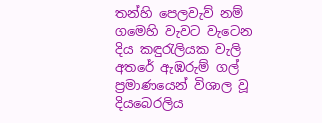තන්හි පෙලවැව් නම් ගමෙහි වැවට වැටෙන දිය කඳුරැලියක වැලි අතරේ ඇඹරුම් ගල් ප්‍රමාණයෙන් විශාල වූ දියබෙරලිය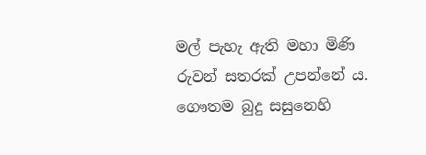මල් පැහැ ඇති මහා මිණි රුවන් සතරක් උපන්නේ ය. ගෞතම බුදු සසුනෙහි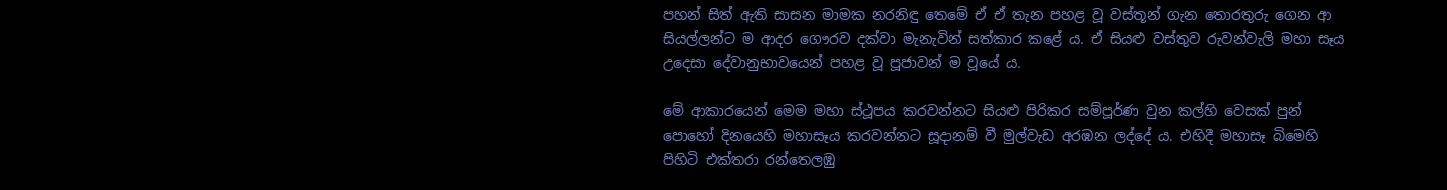පහන් සිත් ඇති සාසන මාමක නරනිඳු තෙමේ ඒ ඒ තැන පහළ වූ වස්තූන් ගැන තොරතුරු ගෙන ආ සියල්ලන්ට ම ආදර ගෞරව දක්වා මැනැවින් සත්කාර කළේ ය. ඒ සියළු වස්තුව රුවන්වැලි මහා සෑය උදෙසා දේවානුභාවයෙන් පහළ වූ පූජාවන් ම වූයේ ය.

මේ ආකාරයෙන් මෙම මහා ස්ථූපය කරවන්නට සියළු පිරිකර සම්පූර්ණ වුන කල්හි වෙසක් පුන් පොහෝ දිනයෙහි මහාසෑය කරවන්නට සූදානම් වී මුල්වැඩ අරඹන ලද්දේ ය. එහිදී මහාසෑ බිමෙහි පිහිටි එක්තරා රන්තෙලඹු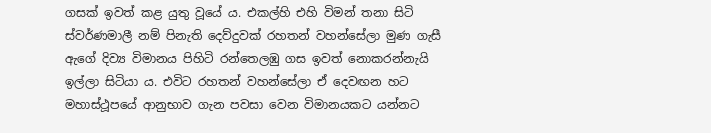ගසක් ඉවත් කළ යුතු වූයේ ය. එකල්හි එහි විමන් තනා සිටි ස්වර්ණමාලී නම් පිනැති දෙව්දුවක් රහතන් වහන්සේලා මුණ ගැසී ඇගේ දිව්‍ය විමානය පිහිටි රන්තෙලඹු ගස ඉවත් නොකරන්නැයි ඉල්ලා සිටියා ය. එවිට රහතන් වහන්සේලා ඒ දෙවඟන හට මහාස්ථූපයේ ආනුභාව ගැන පවසා වෙන විමානයකට යන්නට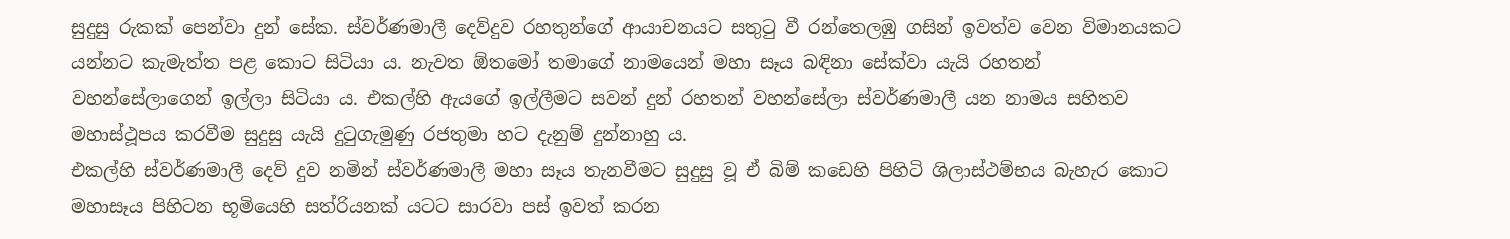සුදුසු රුකක් පෙන්වා දුන් සේක. ස්වර්ණමාලී දෙව්දුව රහතුන්ගේ ආයාචනයට සතුටු වී රන්තෙලඹු ගසින් ඉවත්ව වෙන විමානයකට යන්නට කැමැත්ත පළ කොට සිටියා ය. නැවත ඕතමෝ තමාගේ නාමයෙන් මහා සෑය බඳිනා සේක්වා යැයි රහතන් වහන්සේලාගෙන් ඉල්ලා සිටියා ය. එකල්හි ඇයගේ ඉල්ලීමට සවන් දුන් රහතන් වහන්සේලා ස්වර්ණමාලී යන නාමය සහිතව මහාස්ථූපය කරවීම සුදුසු යැයි දුටුගැමුණු රජතුමා හට දැනුම් දුන්නාහු ය.
එකල්හි ස්වර්ණමාලී දෙව් දුව නමින් ස්වර්ණමාලී මහා සෑය තැනවීමට සුදුසු වූ ඒ බිම් කඩෙහි පිහිටි ශිලාස්ථම්භය බැහැර කොට මහාසෑය පිහිටන භූමියෙහි සත්රියනක් යටට සාරවා පස් ඉවත් කරන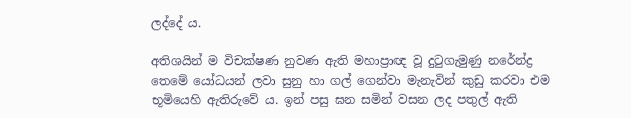ලද්දේ ය.

අතිශයින් ම විචක්ෂණ නුවණ ඇති මහාප්‍රාඥ වූ දුටුගැමුණු නරේන්ද්‍ර තෙමේ යෝධයන් ලවා සුනු හා ගල් ගෙන්වා මැනැවින් කුඩු කරවා එම භූමියෙහි ඇතිරුවේ ය. ඉන් පසු ඝන සමින් වසන ලද පතුල් ඇති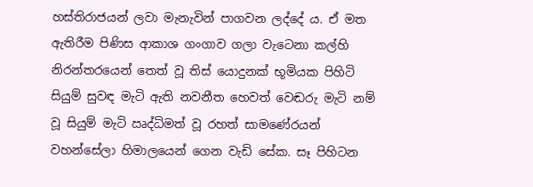හස්තිරාජයන් ලවා මැනැවින් පාගවන ලද්දේ ය. ඒ මත ඇතිරීම පිණිස ආකාශ ගංගාව ගලා වැටෙනා කල්හි නිරන්තරයෙන් තෙත් වූ තිස් යොදුනක් භූමියක පිහිටි සියුම් සුවඳ මැටි ඇති නවනීත හෙවත් වෙඬරු මැටි නම් වූ සියුම් මැටි ඍද්ධිමත් වූ රහත් සාමණේරයන් වහන්සේලා හිමාලයෙන් ගෙන වැඩි සේක. සෑ පිහිටන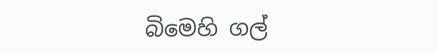බිමෙහි ගල්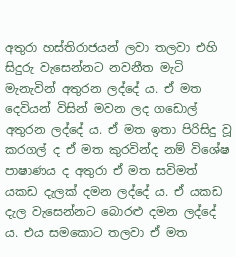අතුරා හස්තිරාජයන් ලවා තලවා එහි සිදුරු වැසෙන්නට නවනීත මැටි මැනැවින් අතුරන ලද්දේ ය. ඒ මත දෙවියන් විසින් මවන ලද ගඩොල් අතුරන ලද්දේ ය. ඒ මත ඉතා පිරිසිදු වූ කරගල් ද ඒ මත කුරවින්ද නම් විශේෂ පාෂාණය ද අතුරා ඒ මත සවිමත් යකඩ දැලක් දමන ලද්දේ ය. ඒ යකඩ දැල වැසෙන්නට බොරළු දමන ලද්දේ ය. එය සමකොට තලවා ඒ මත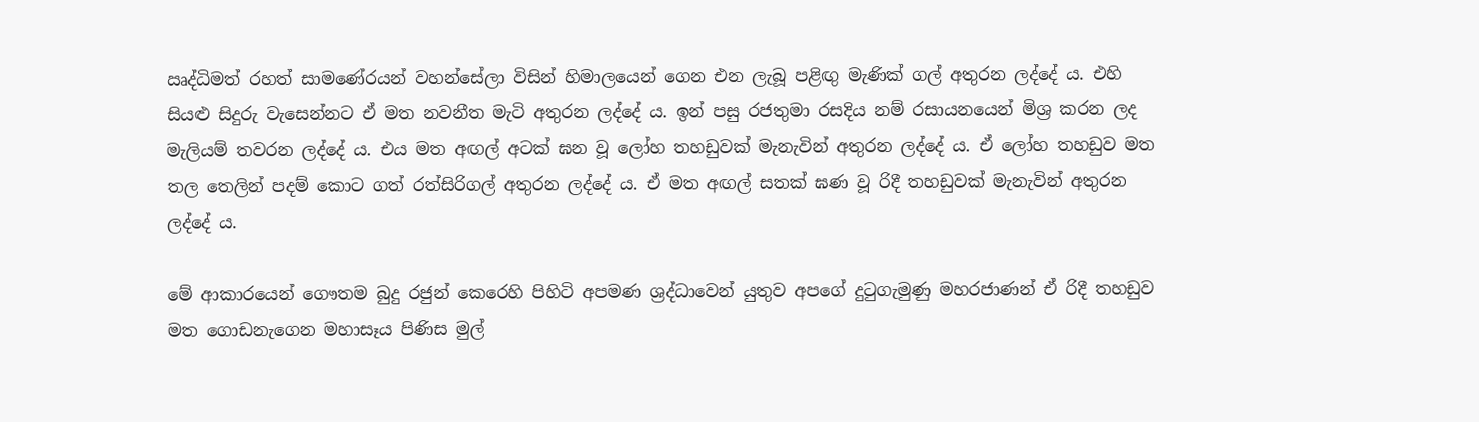ඍද්ධිමත් රහත් සාමණේරයන් වහන්සේලා විසින් හිමාලයෙන් ගෙන එන ලැබූ පළිඟු මැණික් ගල් අතුරන ලද්දේ ය. එහි සියළු සිදුරු වැසෙන්නට ඒ මත නවනීත මැටි අතුරන ලද්දේ ය. ඉන් පසු රජතුමා රසදිය නම් රසායනයෙන් මිශ්‍ර කරන ලද මැලියම් තවරන ලද්දේ ය. එය මත අඟල් අටක් ඝන වූ ලෝහ තහඩුවක් මැනැවින් අතුරන ලද්දේ ය. ඒ ලෝහ තහඩුව මත තල තෙලින් පදම් කොට ගත් රත්සිරිගල් අතුරන ලද්දේ ය. ඒ මත අඟල් සතක් ඝණ වූ රිදී තහඩුවක් මැනැවින් අතුරන ලද්දේ ය.

මේ ආකාරයෙන් ගෞතම බුදු රජුන් කෙරෙහි පිහිටි අපමණ ශ්‍රද්ධාවෙන් යුතුව අපගේ දුටුගැමුණු මහරජාණන් ඒ රිදී තහඩුව මත ගොඩනැගෙන මහාසෑය පිණිස මුල්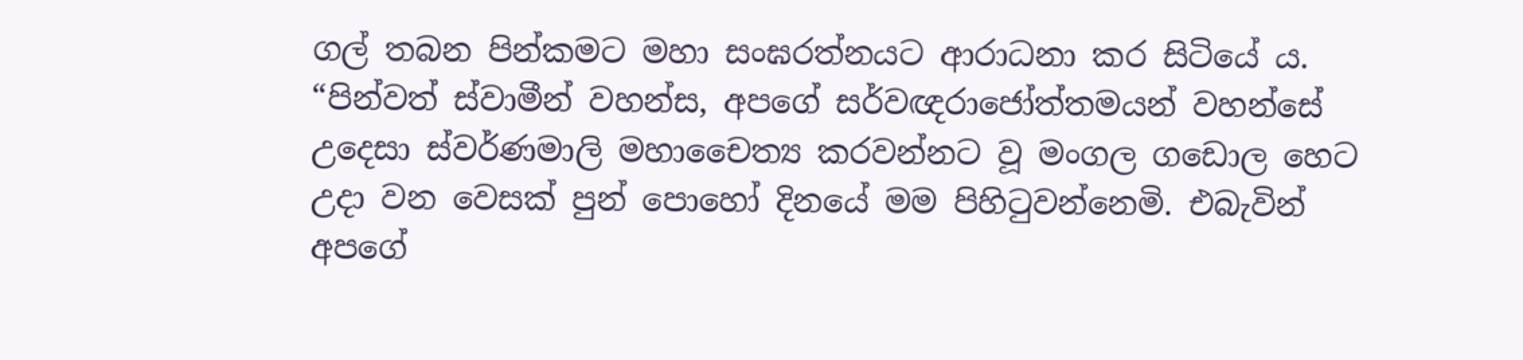ගල් තබන පින්කමට මහා සංඝරත්නයට ආරාධනා කර සිටියේ ය. “පින්වත් ස්වාමීන් වහන්ස, අපගේ සර්වඥරාජෝත්තමයන් වහන්සේ උදෙසා ස්වර්ණමාලි මහාචෛත්‍ය කරවන්නට වූ මංගල ගඩොල හෙට උදා වන වෙසක් පුන් පොහෝ දිනයේ මම පිහිටුවන්නෙමි. එබැවින් අපගේ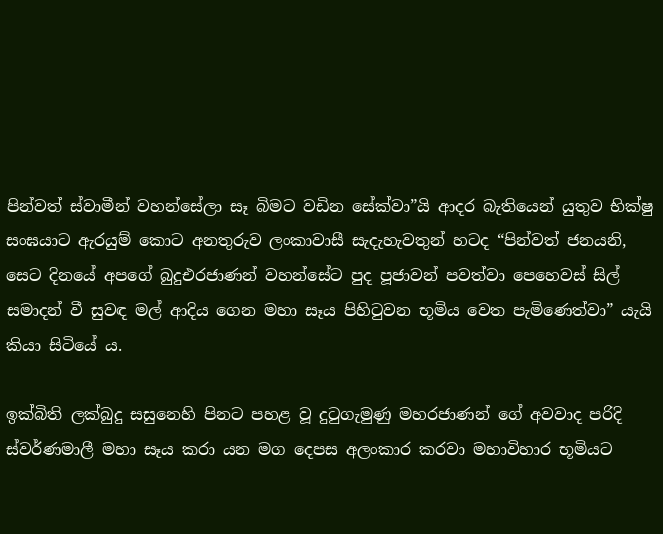පින්වත් ස්වාමීන් වහන්සේලා සෑ බිමට වඩින සේක්වා”යි ආදර බැතියෙන් යුතුව භික්ෂු සංඝයාට ඇරයුම් කොට අනතුරුව ලංකාවාසී සැදැහැවතුන් හටද “පින්වත් ජනයනි, සෙට දිනයේ අපගේ බුදුඑරජාණන් වහන්සේට පුද පූජාවන් පවත්වා පෙහෙවස් සිල් සමාදන් වී සුවඳ මල් ආදිය ගෙන මහා සෑය පිහිටුවන භූමිය වෙත පැමිණෙත්වා” යැයි කියා සිටියේ ය.

ඉක්බිති ලක්බුදු සසුනෙහි පිනට පහළ වූ දුටුගැමුණු මහරජාණන් ගේ අවවාද පරිදි ස්වර්ණමාලී මහා සෑය කරා යන මග දෙපස අලංකාර කරවා මහාවිහාර භූමියට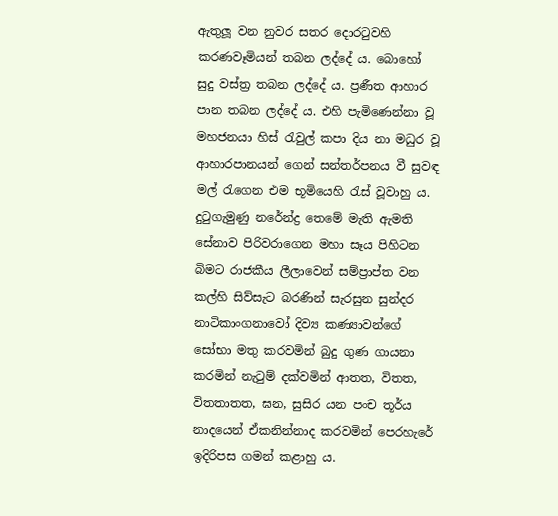ඇතුලූ වන නුවර සතර දොරටුවහි කරණවෑමියන් තබන ලද්දේ ය. බොහෝ සුදු වස්ත්‍ර තබන ලද්දේ ය. ප්‍රණීත ආහාර පාන තබන ලද්දේ ය. එහි පැමිණෙන්නා වූ මහජනයා හිස් රැවුල් කපා දිය නා මධුර වූ ආහාරපානයන් ගෙන් සන්තර්පනය වී සුවඳ මල් රැගෙන එම භූමියෙහි රැස් වූවාහු ය. දුටුගැමුණු නරේන්ද්‍ර තෙමේ මැති ඇමති සේනාව පිරිවරාගෙන මහා සෑය පිහිටන බිමට රාජකීය ලීලාවෙන් සම්ප්‍රාප්ත වන කල්හි සිව්සැට බරණින් සැරසුන සුන්දර නාටිකාංගනාවෝ දිව්‍ය කණ්‍යාවන්ගේ සෝභා මතු කරවමින් බුදු ගුණ ගායනා කරමින් නැටුම් දක්වමින් ආතත, විතත, විතතාතත, ඝන, සුසිර යන පංච තූර්ය නාදයෙන් ඒකනින්නාද කරවමින් පෙරහැරේ ඉදිරිපස ගමන් කළාහු ය.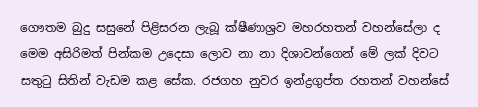ගෞතම බුදු සසුනේ පිළිසරන ලැබූ ක්ෂීණාශ්‍රව මහරහතන් වහන්සේලා ද මෙම අසිරිමත් පින්කම උදෙසා ලොව නා නා දිශාවන්ගෙන් මේ ලක් දිවට සතුටු සිතින් වැඩම කළ සේක. රජගහ නුවර ඉන්ද්‍රගුප්ත රහතන් වහන්සේ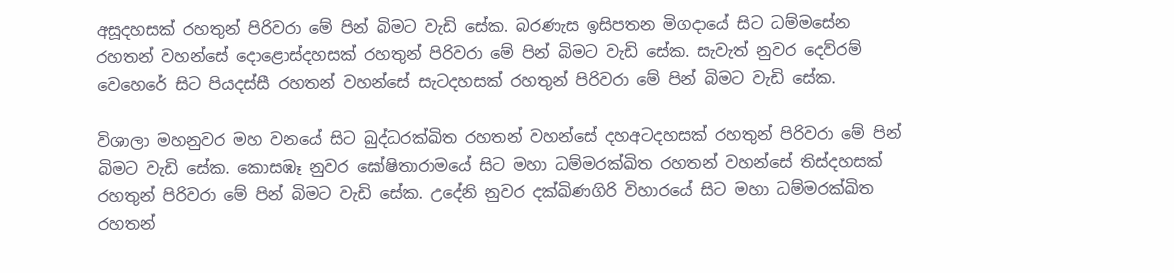අසූදහසක් රහතුන් පිරිවරා මේ පින් බිමට වැඩි සේක. බරණැස ඉසිපතන මිගදායේ සිට ධම්මසේන රහතන් වහන්සේ දොළොස්දහසක් රහතුන් පිරිවරා මේ පින් බිමට වැඩි සේක. සැවැත් නුවර දෙව්රම් වෙහෙරේ සිට පියදස්සී රහතන් වහන්සේ සැටදහසක් රහතුන් පිරිවරා මේ පින් බිමට වැඩි සේක.

විශාලා මහනුවර මහ වනයේ සිට බුද්ධරක්ඛිත රහතන් වහන්සේ දහඅටදහසක් රහතුන් පිරිවරා මේ පින් බිමට වැඩි සේක. කොසඹෑ නුවර ඝෝෂිතාරාමයේ සිට මහා ධම්මරක්ඛිත රහතන් වහන්සේ තිස්දහසක් රහතුන් පිරිවරා මේ පින් බිමට වැඩි සේක. උදේනි නුවර දක්ඛිණගිරි විහාරයේ සිට මහා ධම්මරක්ඛිත රහතන්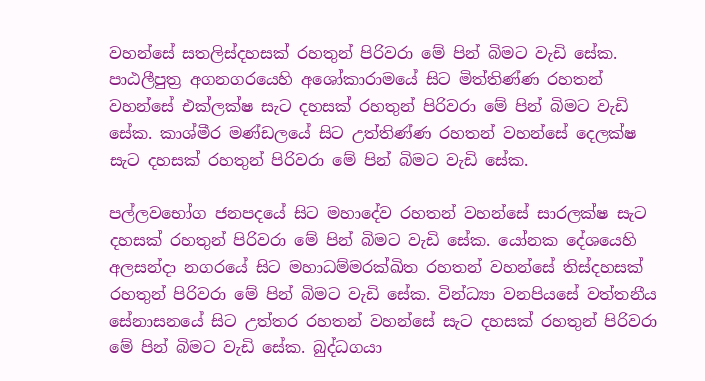වහන්සේ සතලිස්දහසක් රහතුන් පිරිවරා මේ පින් බිමට වැඩි සේක. පාඨලීපුත්‍ර අගනගරයෙහි අශෝකාරාමයේ සිට මිත්තිණ්ණ රහතන් වහන්සේ එක්ලක්ෂ සැට දහසක් රහතුන් පිරිවරා මේ පින් බිමට වැඩි සේක. කාශ්මීර මණ්ඩලයේ සිට උත්තිණ්ණ රහතන් වහන්සේ දෙලක්ෂ සැට දහසක් රහතුන් පිරිවරා මේ පින් බිමට වැඩි සේක.

පල්ලවභෝග ජනපදයේ සිට මහාදේව රහතන් වහන්සේ සාරලක්ෂ සැට දහසක් රහතුන් පිරිවරා මේ පින් බිමට වැඩි සේක. යෝනක දේශයෙහි අලසන්දා නගරයේ සිට මහාධම්මරක්ඛිත රහතන් වහන්සේ තිස්දහසක් රහතුන් පිරිවරා මේ පින් බිමට වැඩි සේක. වින්ධ්‍යා වනපියසේ වත්තනීය සේනාසනයේ සිට උත්තර රහතන් වහන්සේ සැට දහසක් රහතුන් පිරිවරා මේ පින් බිමට වැඩි සේක. බුද්ධගයා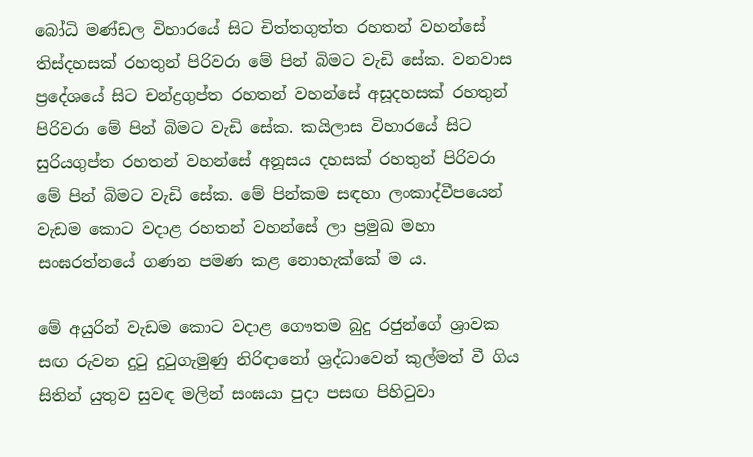බෝධි මණ්ඩල විහාරයේ සිට චිත්තගුත්ත රහතන් වහන්සේ තිස්දහසක් රහතුන් පිරිවරා මේ පින් බිමට වැඩි සේක. වනවාස ප්‍රදේශයේ සිට චන්ද්‍රගුප්ත රහතන් වහන්සේ අසූදහසක් රහතුන් පිරිවරා මේ පින් බිමට වැඩි සේක. කයිලාස විහාරයේ සිට සුරියගුප්ත රහතන් වහන්සේ අනූසය දහසක් රහතුන් පිරිවරා මේ පින් බිමට වැඩි සේක. මේ පින්කම සඳහා ලංකාද්වීපයෙන් වැඩම කොට වදාළ රහතන් වහන්සේ ලා ප්‍රමුඛ මහා සංඝරත්නයේ ගණන පමණ කළ නොහැක්කේ ම ය.

මේ අයුරින් වැඩම කොට වදාළ ගෞතම බුදු රජුන්ගේ ශ්‍රාවක සඟ රුවන දුටු දුටුගැමුණු නිරිඳානෝ ශ්‍රද්ධාවෙන් කුල්මත් වී ගිය සිතින් යුතුව සුවඳ මලින් සංඝයා පුදා පසඟ පිහිටුවා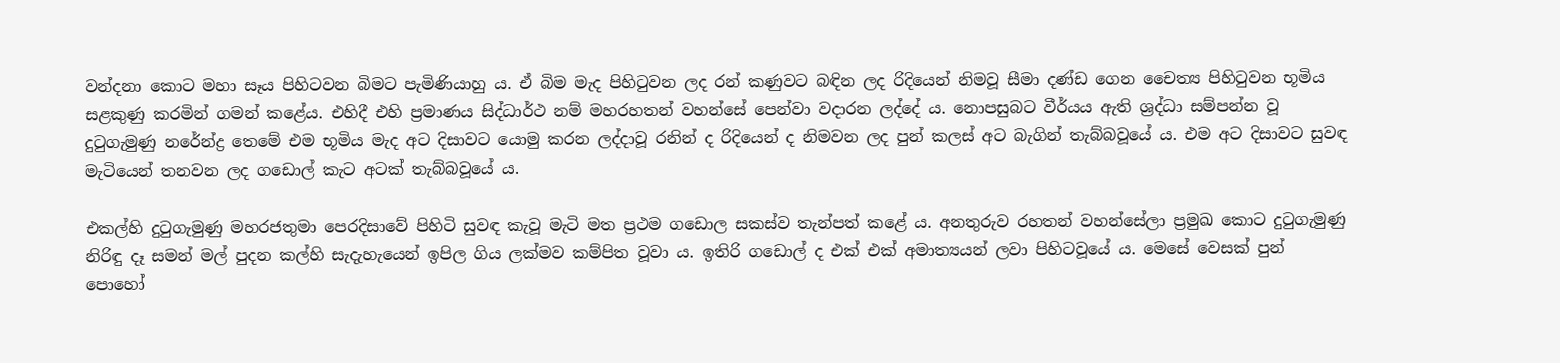වන්දනා කොට මහා සෑය පිහිටවන බිමට පැමිණියාහු ය. ඒ බිම මැද පිහිටුවන ලද රන් කණුවට බඳින ලද රිදියෙන් නිමවූ සීමා දණ්ඩ ගෙන චෛත්‍ය පිහිටුවන භූමිය සළකුණු කරමින් ගමන් කළේය. එහිදී එහි ප්‍රමාණය සිද්ධාර්ථ නම් මහරහතන් වහන්සේ පෙන්වා වදාරන ලද්දේ ය. නොපසුබට වීර්යය ඇති ශ්‍රද්ධා සම්පන්න වූ දුටුගැමුණු නරේන්ද්‍ර තෙමේ එම භූමිය මැද අට දිසාවට යොමු කරන ලද්දාවූ රනින් ද රිදියෙන් ද නිමවන ලද පුන් කලස් අට බැගින් තැබ්බවූයේ ය. එම අට දිසාවට සුවඳ මැටියෙන් තනවන ලද ගඩොල් කැට අටක් තැබ්බවූයේ ය.

එකල්හි දුටුගැමුණු මහරජතුමා පෙරදිසාවේ පිහිටි සුවඳ කැවූ මැටි මත ප්‍රථම ගඩොල සකස්ව තැන්පත් කළේ ය. අනතුරුව රහතන් වහන්සේලා ප්‍රමුඛ කොට දුටුගැමුණු නිරිඳු දෑ සමන් මල් පුදන කල්හි සැදැහැයෙන් ඉපිල ගිය ලක්මව කම්පිත වූවා ය. ඉතිරි ගඩොල් ද එක් එක් අමාත්‍යයන් ලවා පිහිටවූයේ ය. මෙසේ වෙසක් පුන් පොහෝ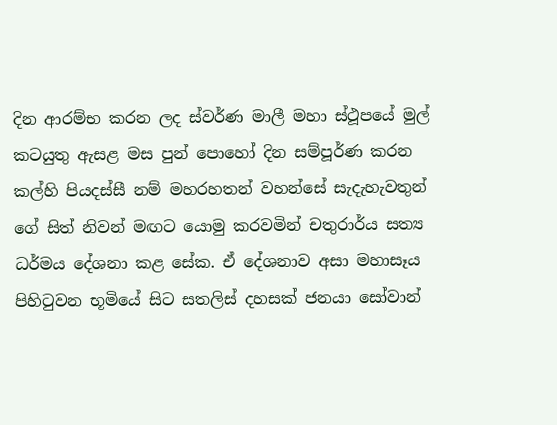දින ආරම්භ කරන ලද ස්වර්ණ මාලී මහා ස්ථූපයේ මුල් කටයුතු ඇසළ මස පුන් පොහෝ දින සම්පූර්ණ කරන කල්හි පියදස්සී නම් මහරහතන් වහන්සේ සැදැහැවතුන් ගේ සිත් නිවන් මඟට යොමු කරවමින් චතුරාර්ය සත්‍ය ධර්මය දේශනා කළ සේක. ඒ දේශනාව අසා මහාසෑය පිහිටුවන භූමියේ සිට සතලිස් දහසක් ජනයා සෝවාන්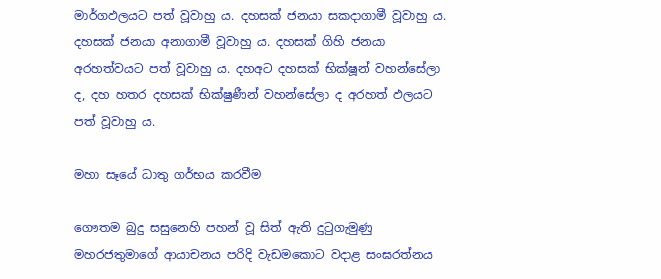මාර්ගඵලයට පත් වූවාහු ය. දහසක් ජනයා සකදාගාමී වූවාහු ය. දහසක් ජනයා අනාගාමී වූවාහු ය. දහසක් ගිහි ජනයා අරහත්වයට පත් වූවාහු ය. දහඅට දහසක් භික්ෂූන් වහන්සේලා ද, දහ හතර දහසක් භික්ෂුණීන් වහන්සේලා ද අරහත් ඵලයට පත් වූවාහු ය.

මහා සෑයේ ධාතු ගර්භය කරවීම

ගෞතම බුදු සසුනෙහි පහන් වූ සිත් ඇති දුටුගැමුණු මහරජතුමාගේ ආයාචනය පරිදි වැඩමකොට වදාළ සංඝරත්නය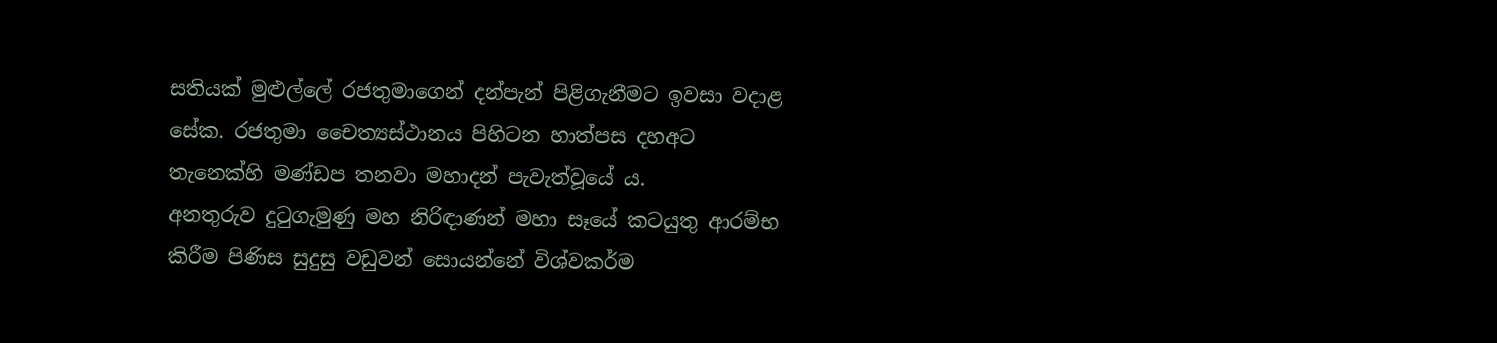සතියක් මුළුල්ලේ රජතුමාගෙන් දන්පැන් පිළිගැනීමට ඉවසා වදාළ සේක. රජතුමා චෛත්‍යස්ථානය පිහිටන හාත්පස දහඅට තැනෙක්හි මණ්ඩප තනවා මහාදන් පැවැත්වූයේ ය.
අනතුරුව දුටුගැමුණු මහ නිරිඳාණන් මහා සෑයේ කටයුතු ආරම්භ කිරීම පිණිස සුදුසු වඩුවන් සොයන්නේ විශ්වකර්ම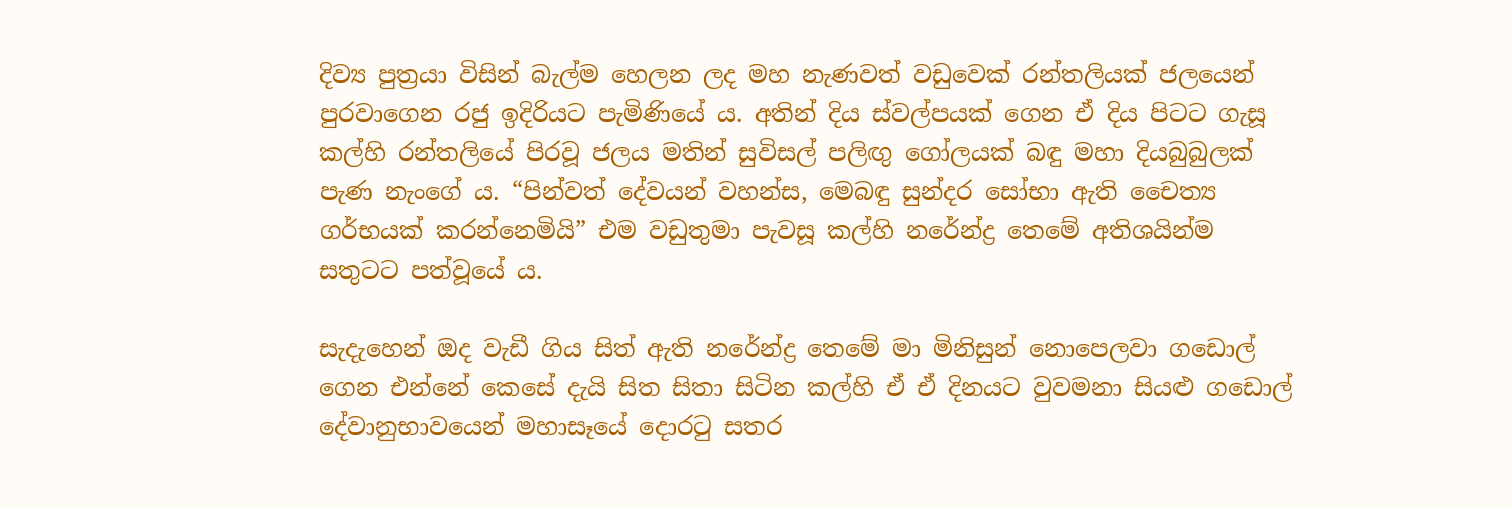දිව්‍ය පුත්‍රයා විසින් බැල්ම හෙලන ලද මහ නැණවත් වඩුවෙක් රන්තලියක් ජලයෙන් පුරවාගෙන රජු ඉදිරියට පැමිණියේ ය. අතින් දිය ස්වල්පයක් ගෙන ඒ දිය පිටට ගැසූ කල්හි රන්තලියේ පිරවූ ජලය මතින් සුවිසල් පලිඟු ගෝලයක් බඳු මහා දියබුබුලක් පැණ නැංගේ ය. “පින්වත් දේවයන් වහන්ස, මෙබඳු සුන්දර සෝභා ඇති චෛත්‍ය ගර්භයක් කරන්නෙමියි” එම වඩුතුමා පැවසූ කල්හි නරේන්ද්‍ර තෙමේ අතිශයින්ම සතුටට පත්වූයේ ය.

සැදැහෙන් ඔද වැඩී ගිය සිත් ඇති නරේන්ද්‍ර තෙමේ මා මිනිසුන් නොපෙලවා ගඩොල් ගෙන එන්නේ කෙසේ දැයි සිත සිතා සිටින කල්හි ඒ ඒ දිනයට වුවමනා සියළු ගඩොල් දේවානුභාවයෙන් මහාසෑයේ දොරටු සතර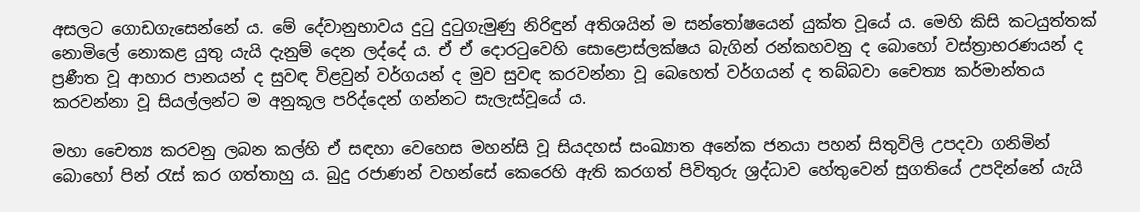අසලට ගොඩගැසෙන්නේ ය. මේ දේවානුභාවය දුටු දුටුගැමුණු නිරිඳුන් අතිශයින් ම සන්තෝෂයෙන් යුක්ත වූයේ ය. මෙහි කිසි කටයුත්තක් නොමිලේ නොකළ යුතු යැයි දැනුම් දෙන ලද්දේ ය. ඒ ඒ දොරටුවෙහි සොළොස්ලක්ෂය බැගින් රන්කහවනු ද බොහෝ වස්ත්‍රාභරණයන් ද ප්‍රණීත වූ ආහාර පානයන් ද සුවඳ විළවුන් වර්ගයන් ද මුව සුවඳ කරවන්නා වූ බෙහෙත් වර්ගයන් ද තබ්බවා චෛත්‍ය කර්මාන්තය කරවන්නා වූ සියල්ලන්ට ම අනුකූල පරිද්දෙන් ගන්නට සැලැස්වූයේ ය.

මහා චෛත්‍ය කරවනු ලබන කල්හි ඒ සඳහා වෙහෙස මහන්සි වූ සියදහස් සංඛ්‍යාත අනේක ජනයා පහන් සිතුවිලි උපදවා ගනිමින් බොහෝ පින් රැස් කර ගත්තාහු ය. බුදු රජාණන් වහන්සේ කෙරෙහි ඇති කරගත් පිවිතුරු ශ්‍රද්ධාව හේතුවෙන් සුගතියේ උපදින්නේ යැයි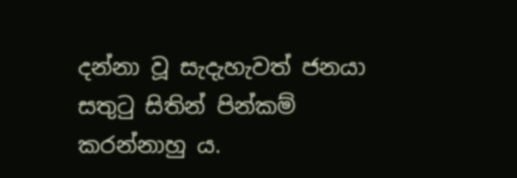දන්නා වූ සැදැහැවත් ජනයා සතුටු සිතින් පින්කම් කරන්නාහු ය.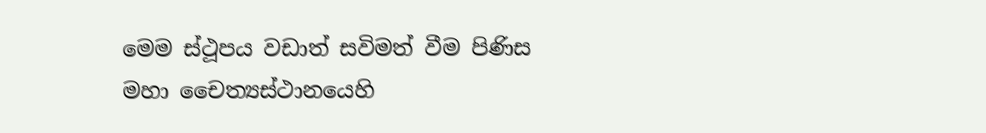මෙම ස්ථූපය වඩාත් සවිමත් වීම පිණිස මහා චෛත්‍යස්ථානයෙහි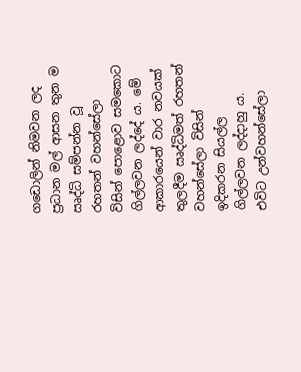ගඩොලින් නිමවන ලද ප්‍රධාන මල් ආසන තුන ම ඍද්ධි සම්පන්න වූ රහතන් වහන්සේලා විසින් පොළොව සමකොට ගිල්ලවන ලද්දේ ය. මේ ආකාරයෙන් වාර නවයක් තුලදීම ඍද්ධිමත් රහතන් වහන්සේලා විසින් ඉදිකරන සියල්ල ගිල්ලවන ලද්දාහු ය. එවිට උන්වහන්සේලා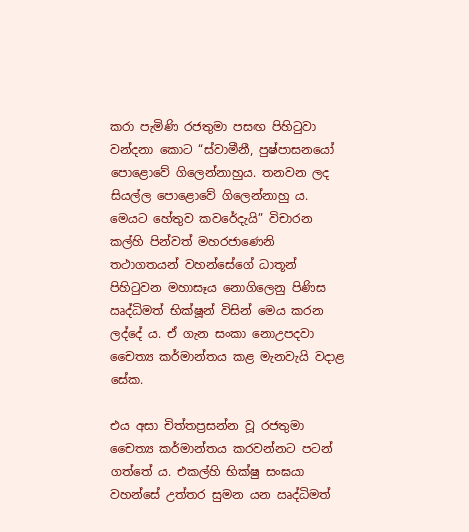කරා පැමිණි රජතුමා පසඟ පිහිටුවා වන්දනා කොට “ස්වාමීනී, පුෂ්පාසනයෝ පොළොවේ ගිලෙන්නාහුය. තනවන ලද සියල්ල පොළොවේ ගිලෙන්නාහු ය. මෙයට හේතුව කවරේදැයි” විචාරන කල්හි පින්වත් මහරජාණෙනි තථාගතයන් වහන්සේගේ ධාතූන් පිහිටුවන මහාසෑය නොගිලෙනු පිණිස ඍද්ධිමත් භික්ෂූන් විසින් මෙය කරන ලද්දේ ය. ඒ ගැන සංකා නොඋපදවා චෛත්‍ය කර්මාන්තය කළ මැනවැයි වදාළ සේක.

එය අසා චිත්තප්‍රසන්න වූ රජතුමා චෛත්‍ය කර්මාන්තය කරවන්නට පටන් ගත්තේ ය. එකල්හි භික්ෂු සංඝයා වහන්සේ උත්තර සුමන යන ඍද්ධිමත්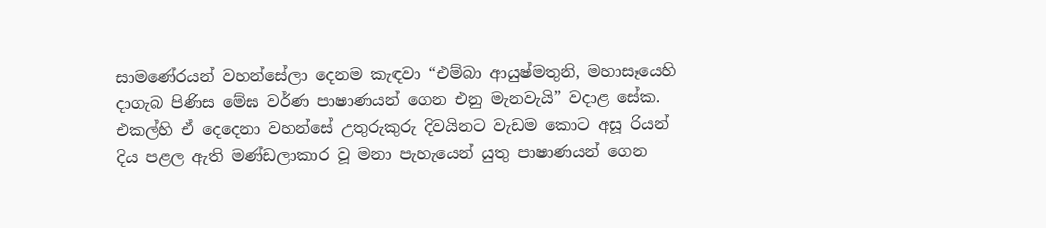සාමණේරයන් වහන්සේලා දෙනම කැඳවා “එම්බා ආයුෂ්මතුනි, මහාසෑයෙහි දාගැබ පිණිස මේඝ වර්ණ පාෂාණයන් ගෙන එනු මැනවැයි” වදාළ සේක. එකල්හි ඒ දෙදෙනා වහන්සේ උතුරුකුරු දිවයිනට වැඩම කොට අසූ රියන් දිය පළල ඇති මණ්ඩලාකාර වූ මනා පැහැයෙන් යුතු පාෂාණයන් ගෙන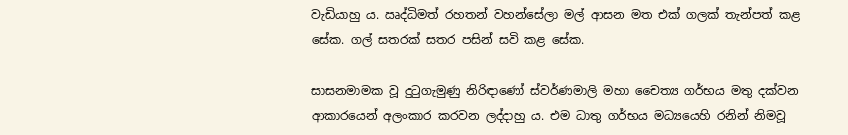වැඩියාහු ය. ඍද්ධිමත් රහතන් වහන්සේලා මල් ආසන මත එක් ගලක් තැන්පත් කළ සේක. ගල් සතරක් සතර පසින් සවි කළ සේක.

සාසනමාමක වූ දුටුගැමුණු නිරිඳාණෝ ස්වර්ණමාලි මහා චෛත්‍ය ගර්භය මතු දක්වන ආකාරයෙන් අලංකාර කරවන ලද්දාහු ය. එම ධාතු ගර්භය මධ්‍යයෙහි රනින් නිමවූ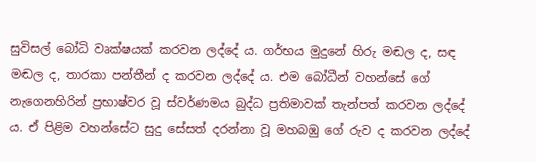සුවිසල් බෝධි වෘක්ෂයක් කරවන ලද්දේ ය. ගර්භය මුදුනේ හිරු මඬල ද, සඳ මඬල ද, තාරකා පන්තීන් ද කරවන ලද්දේ ය. එම බෝධීන් වහන්සේ ගේ නැගෙනහිරින් ප්‍රභාෂ්වර වූ ස්වර්ණමය බුද්ධ ප්‍රතිමාවක් තැන්පත් කරවන ලද්දේ ය. ඒ පිළිම වහන්සේට සුදු සේසත් දරන්නා වූ මහබඹු ගේ රුව ද කරවන ලද්දේ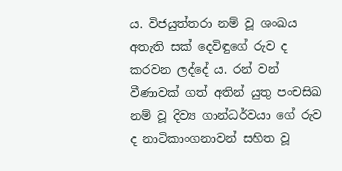ය. විජයුත්තරා නම් වූ ශංඛය අතැති සක් දෙවිඳුගේ රුව ද කරවන ලද්දේ ය. රන් වන් වීණාවක් ගත් අතින් යුතු පංචසිඛ නම් වූ දිව්‍ය ගාන්ධර්වයා ගේ රුව ද නාටිකාංගනාවන් සහිත වූ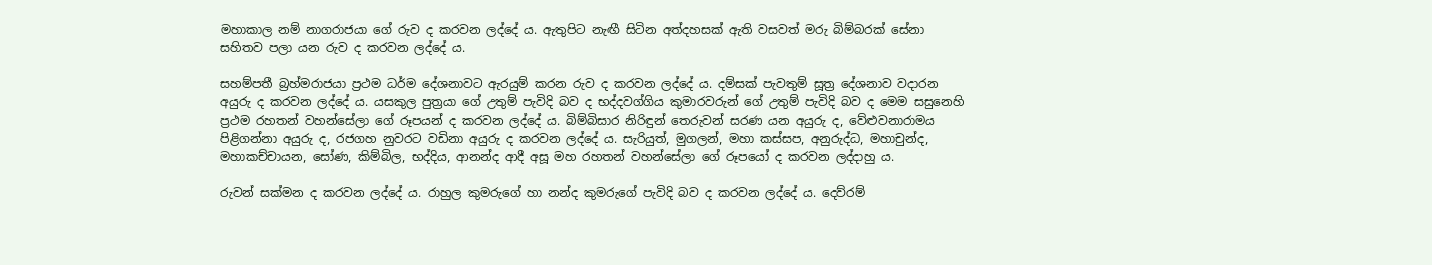මහාකාල නම් නාගරාජයා ගේ රුව ද කරවන ලද්දේ ය. ඇතුපිට නැඟී සිටින අත්දහසක් ඇති වසවත් මරු බිම්බරක් සේනා සහිතව පලා යන රුව ද කරවන ලද්දේ ය.

සහම්පතී බ්‍රහ්මරාජයා ප්‍රථම ධර්ම දේශනාවට ඇරයුම් කරන රුව ද කරවන ලද්දේ ය. දම්සක් පැවතුම් සූත්‍ර දේශනාව වදාරන අයුරු ද කරවන ලද්දේ ය. යසකුල පුත්‍රයා ගේ උතුම් පැවිදි බව ද භද්දවග්ගිය කුමාරවරුන් ගේ උතුම් පැවිදි බව ද මෙම සසුනෙහි ප්‍රථම රහතන් වහන්සේලා ගේ රූපයන් ද කරවන ලද්දේ ය. බිම්බිසාර නිරිඳුන් තෙරුවන් සරණ යන අයුරු ද, වේළුවනාරාමය පිළිගන්නා අයුරු ද, රජගහ නුවරට වඩිනා අයුරු ද කරවන ලද්දේ ය. සැරියුත්, මුගලන්, මහා කස්සප, අනුරුද්ධ, මහාචුන්ද, මහාකච්චායන, සෝණ, කිම්බිල, භද්දිය, ආනන්ද ආදී අසූ මහ රහතන් වහන්සේලා ගේ රූපයෝ ද කරවන ලද්දාහු ය.

රුවන් සක්මන ද කරවන ලද්දේ ය. රාහුල කුමරුගේ හා නන්ද කුමරුගේ පැවිදි බව ද කරවන ලද්දේ ය. දෙව්රම්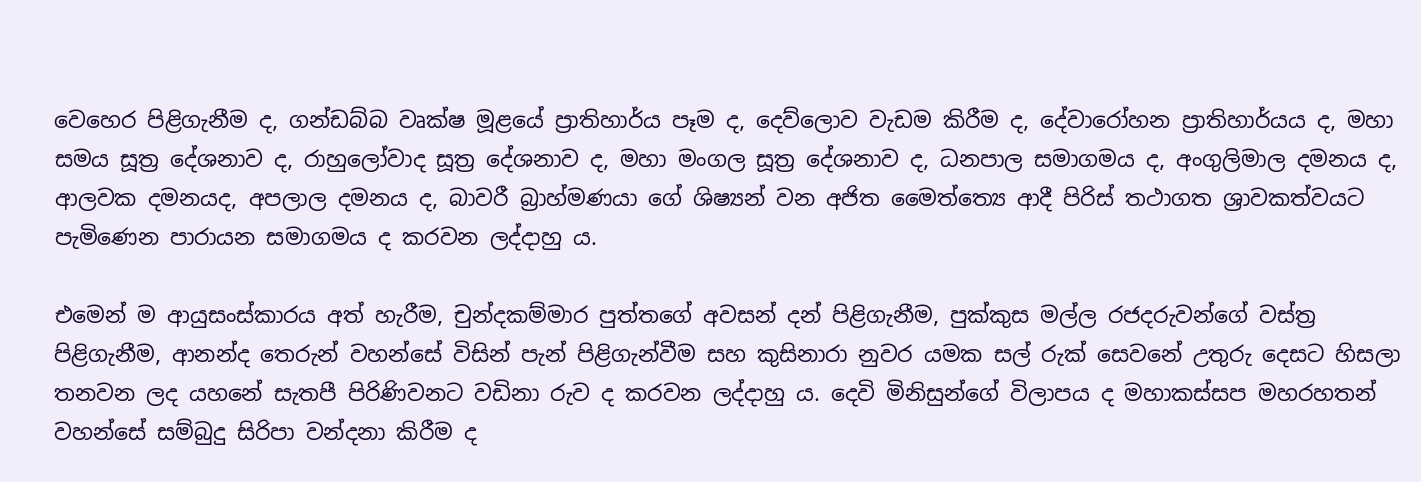වෙහෙර පිළිගැනීම ද, ගන්ඩබ්බ වෘක්ෂ මූළයේ ප්‍රාතිහාර්ය පෑම ද, දෙව්ලොව වැඩම කිරීම ද, දේවාරෝහන ප්‍රාතිහාර්යය ද, මහා සමය සූත්‍ර දේශනාව ද, රාහුලෝවාද සූත්‍ර දේශනාව ද, මහා මංගල සූත්‍ර දේශනාව ද, ධනපාල සමාගමය ද, අංගුලිමාල දමනය ද, ආලවක දමනයද, අපලාල දමනය ද, බාවරී බ්‍රාහ්මණයා ගේ ශිෂ්‍යන් වන අජිත මෛත්ත්‍යෙ ආදී පිරිස් තථාගත ශ්‍රාවකත්වයට පැමිණෙන පාරායන සමාගමය ද කරවන ලද්දාහු ය.

එමෙන් ම ආයුසංස්කාරය අත් හැරීම, චුන්දකම්මාර පුත්තගේ අවසන් දන් පිළිගැනීම, පුක්කුස මල්ල රජදරුවන්ගේ වස්ත්‍ර පිළිගැනීම, ආනන්ද තෙරුන් වහන්සේ විසින් පැන් පිළිගැන්වීම සහ කුසිනාරා නුවර යමක සල් රුක් සෙවනේ උතුරු දෙසට හිසලා තනවන ලද යහනේ සැතපී පිරිණිවනට වඩිනා රුව ද කරවන ලද්දාහු ය. දෙවි මිනිසුන්ගේ විලාපය ද මහාකස්සප මහරහතන් වහන්සේ සම්බුදු සිරිපා වන්දනා කිරීම ද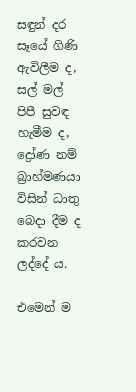සඳුන් දර සෑයේ ගිණි ඇවිලීම ද, සල් මල් පිපී සුවඳ හැමීම ද, ද්‍රෝණ නම් බ්‍රාහ්මණයා විසින් ධාතු බෙදා දීම ද කරවන ලද්දේ ය.

එමෙන් ම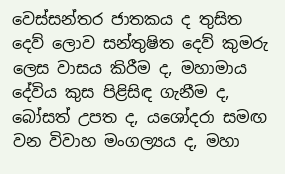වෙස්සන්තර ජාතකය ද තුසිත දෙව් ලොව සන්තුෂිත දෙව් කුමරු ලෙස වාසය කිරීම ද, මහාමාය දේවිය කුස පිළිසිඳ ගැනීම ද, බෝසත් උපත ද, යශෝදරා සමඟ වන විවාහ මංගල්‍යය ද, මහා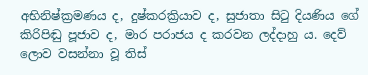අභිනිෂ්ක්‍රමණය ද, දුෂ්කරක්‍රියාව ද, සුජාතා සිටු දියණිය ගේ කිරිපිඬු පූජාව ද, මාර පරාජය ද කරවන ලද්දාහු ය. දෙව් ලොව වසන්නා වූ තිස්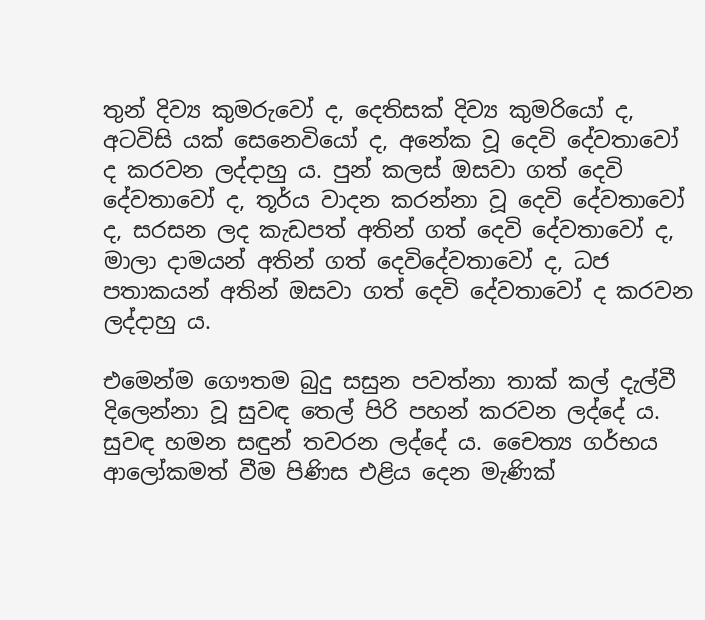තුන් දිව්‍ය කුමරුවෝ ද, දෙතිසක් දිව්‍ය කුමරියෝ ද, අටවිසි යක් සෙනෙවියෝ ද, අනේක වූ දෙවි දේවතාවෝ ද කරවන ලද්දාහු ය. පුන් කලස් ඔසවා ගත් දෙවි දේවතාවෝ ද, තූර්ය වාදන කරන්නා වූ දෙවි දේවතාවෝ ද, සරසන ලද කැඩපත් අතින් ගත් දෙවි දේවතාවෝ ද, මාලා දාමයන් අතින් ගත් දෙවිදේවතාවෝ ද, ධජ පතාකයන් අතින් ඔසවා ගත් දෙවි දේවතාවෝ ද කරවන ලද්දාහු ය.

එමෙන්ම ගෞතම බුදු සසුන පවත්නා තාක් කල් දැල්වී දිලෙන්නා වූ සුවඳ තෙල් පිරි පහන් කරවන ලද්දේ ය. සුවඳ හමන සඳුන් තවරන ලද්දේ ය. චෛත්‍ය ගර්භය ආලෝකමත් වීම පිණිස එළිය දෙන මැණික්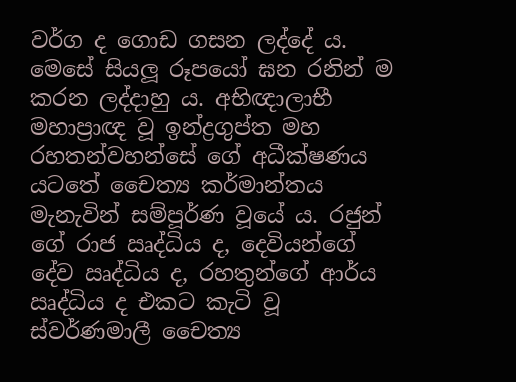වර්ග ද ගොඩ ගසන ලද්දේ ය. මෙසේ සියලූ රූපයෝ ඝන රනින් ම කරන ලද්දාහු ය. අභිඥාලාභී මහාප්‍රාඥ වූ ඉන්ද්‍රගුප්ත මහ රහතන්වහන්සේ ගේ අධීක්ෂණය යටතේ චෛත්‍ය කර්මාන්තය මැනැවින් සම්පූර්ණ වූයේ ය. රජුන් ගේ රාජ ඍද්ධිය ද, දෙවියන්ගේ දේව ඍද්ධිය ද, රහතුන්ගේ ආර්ය ඍද්ධිය ද එකට කැටි වූ ස්වර්ණමාලී චෛත්‍ය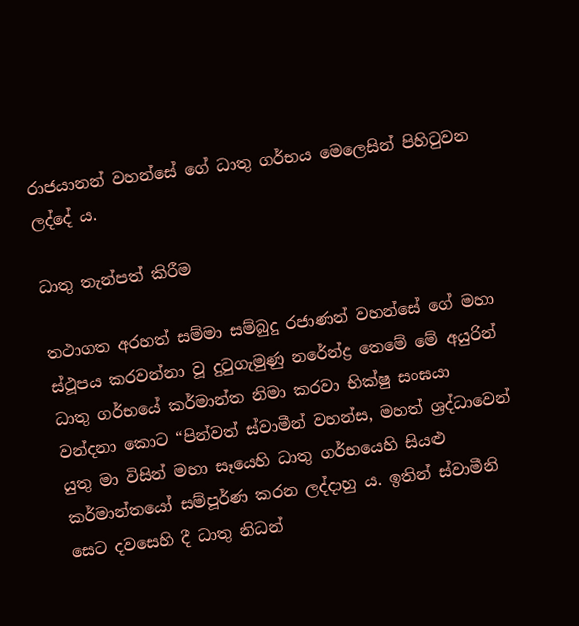රාජයානන් වහන්සේ ගේ ධාතු ගර්භය මෙලෙසින් පිහිටුවන ලද්දේ ය.

ධාතු තැන්පත් කිරීම

තථාගත අරහත් සම්මා සම්බුදු රජාණන් වහන්සේ ගේ මහා ස්ථූපය කරවන්නා වූ දුටුගැමුණු නරේන්ද්‍ර තෙමේ මේ අයුරින් ධාතු ගර්භයේ කර්මාන්ත නිමා කරවා භික්ෂු සංඝයා වන්දනා කොට “පින්වත් ස්වාමීන් වහන්ස, මහත් ශ්‍රද්ධාවෙන් යුතු මා විසින් මහා සෑයෙහි ධාතු ගර්භයෙහි සියළු කර්මාන්තයෝ සම්පූර්ණ කරන ලද්දාහු ය. ඉතින් ස්වාමීනි සෙට දවසෙහි දී ධාතු නිධන්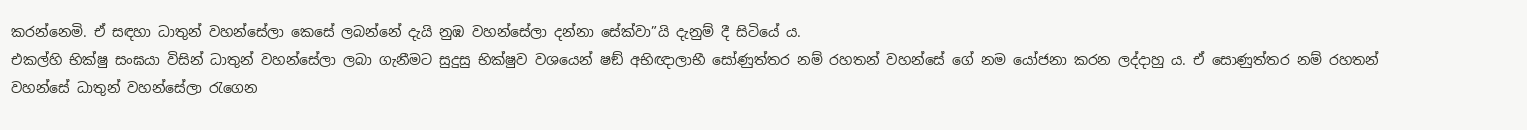කරන්නෙමි. ඒ සඳහා ධාතුන් වහන්සේලා කෙසේ ලබන්නේ දැයි නුඹ වහන්සේලා දන්නා සේක්වා”යි දැනුම් දී සිටියේ ය.
එකල්හි භික්ෂු සංඝයා විසින් ධාතුන් වහන්සේලා ලබා ගැනීමට සුදුසු භික්ෂුව වශයෙන් ෂඞ් අභිඥාලාභී සෝණුත්තර නම් රහතන් වහන්සේ ගේ නම යෝජනා කරන ලද්දාහු ය. ඒ සොණුත්තර නම් රහතන් වහන්සේ ධාතුන් වහන්සේලා රැගෙන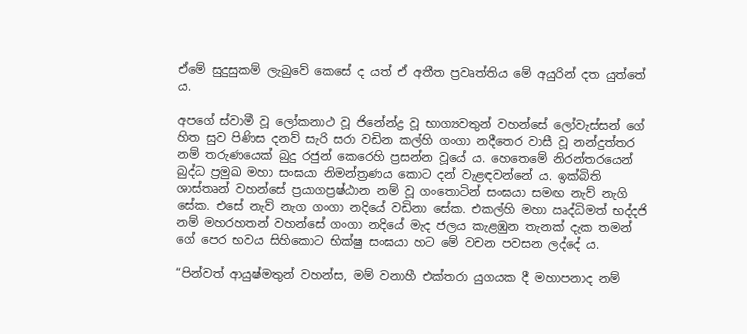ඒමේ සුදුසුකම් ලැබුවේ කෙසේ ද යත් ඒ අතීත ප්‍රවෘත්තිය මේ අයුරින් දත යුත්තේ ය.

අපගේ ස්වාමී වූ ලෝකනාථ වූ ජිනේන්ද්‍ර වූ භාග්‍යවතුන් වහන්සේ ලෝවැස්සන් ගේ හිත සුව පිණිස දනව් සැරි සරා වඩින කල්හි ගංගා නදීතෙර වාසී වූ නන්දුත්තර නම් තරුණයෙක් බුදු රජුන් කෙරෙහි ප්‍රසන්න වූයේ ය. හෙතෙමේ නිරන්තරයෙන් බුද්ධ ප්‍රමුඛ මහා සංඝයා නිමන්ත්‍රණය කොට දන් වැළඳවන්නේ ය. ඉක්බිති ශාස්තෘන් වහන්සේ ප්‍රයාගප්‍රෂ්ඨාන නම් වූ ගංතොටින් සංඝයා සමඟ නැව් නැගි සේක. එසේ නැව් නැග ගංගා නදියේ වඩිනා සේක. එකල්හි මහා ඍද්ධිමත් භද්දජි නම් මහරහතන් වහන්සේ ගංගා නදියේ මැද ජලය කැළඹුන තැනක් දැක තමන් ගේ පෙර භවය සිහිකොට භික්ෂු සංඝයා හට මේ වචන පවසන ලද්දේ ය.

“පින්වත් ආයුෂ්මතුන් වහන්ස, මම් වනාහී එක්තරා යුගයක දී මහාපනාද නම්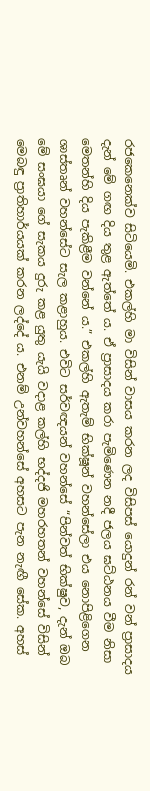රජකෙනෙක්ව සිටියෙමි. එකල්හි මා විසින් වාසය කරන ලද විසිපස් යොදුන් රන් වන් ප්‍රාසාදය දැන් මේ ගඟ දිය තුළ ඇත්තේ ය. ඒ ප්‍රාසාදය කරා පැමිණෙන නදී ජලය ඝට්ඨනය වීම නිසා මෙතන්හි දිය පැකිළීම වන්නේ ය.” එකල්හි ඇතැම් භික්ෂූන් වහන්සේලා එය නොපිළිගෙන ශාස්තෘන් වහන්සේට සැල කළාහුය. එවිට සර්වඥයන් වහන්සේ “පින්වත් භික්ෂුව, දැන් ඔබ මේ සංඝයා ගේ සැකය දුරු කළ යුතු යැයි වදාළ කල්හි භද්දජි මහරහතන් වහන්සේ විසින් මෙබඳු ප්‍රාතිහාර්යයක් කරන ලද්දේ ය. එනම් උන්වහන්සේ අහසට පැන නැඟී සේක. අහස්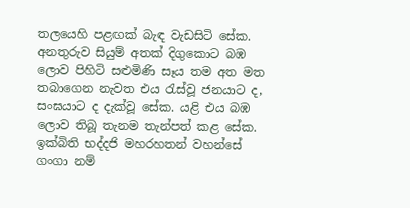තලයෙහි පළඟක් බැඳ වැඩසිටි සේක. අනතුරුව සියුම් අතක් දිගුකොට බඹ ලොව පිහිටි සළුමිණි සෑය තම අත මත තබාගෙන නැවත එය රැස්වූ ජනයාට ද, සංඝයාට ද දැක්වූ සේක. යළි එය බඹ ලොව තිබූ තැනම තැන්පත් කළ සේක. ඉක්බිති භද්දජි මහරහතන් වහන්සේ ගංගා නම්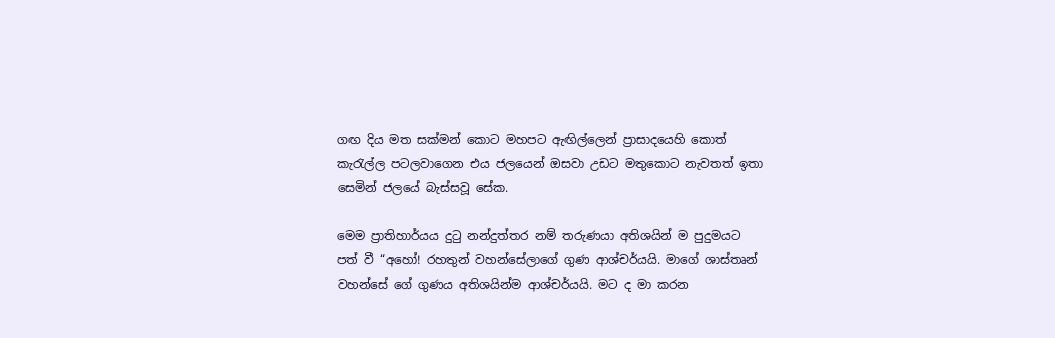ගඟ දිය මත සක්මන් කොට මහපට ඇඟිල්ලෙන් ප්‍රාසාදයෙහි කොත් කැරැල්ල පටලවාගෙන එය ජලයෙන් ඔසවා උඩට මතුකොට නැවතත් ඉතා සෙමින් ජලයේ බැස්සවූ සේක.

මෙම ප්‍රාතිහාර්යය දුටු නන්දුත්තර නම් තරුණයා අතිශයින් ම පුදුමයට පත් වී “අහෝ! රහතුන් වහන්සේලාගේ ගුණ ආශ්චර්යයි. මාගේ ශාස්තෘන් වහන්සේ ගේ ගුණය අතිශයින්ම ආශ්චර්යයි. මට ද මා කරන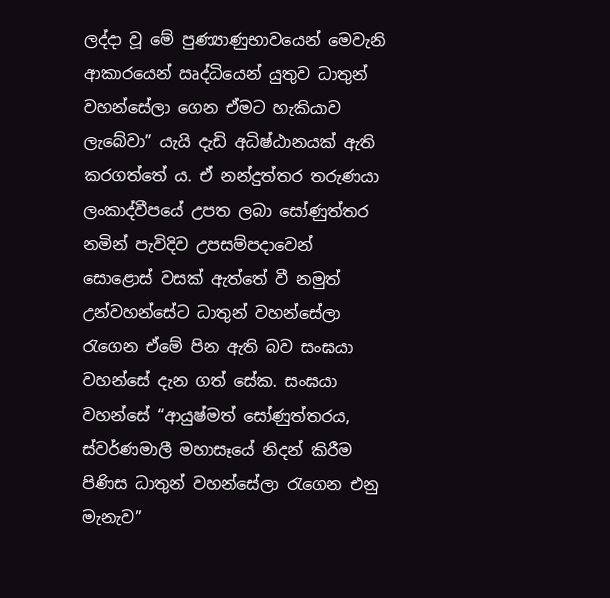ලද්දා වූ මේ පුණ්‍යාණුභාවයෙන් මෙවැනි ආකාරයෙන් ඍද්ධියෙන් යුතුව ධාතුන් වහන්සේලා ගෙන ඒමට හැකියාව ලැබේවා” යැයි දැඩි අධිෂ්ඨානයක් ඇති කරගත්තේ ය. ඒ නන්දුත්තර තරුණයා ලංකාද්වීපයේ උපත ලබා සෝණුත්තර නමින් පැවිදිව උපසම්පදාවෙන් සොළොස් වසක් ඇත්තේ වී නමුත් උන්වහන්සේට ධාතුන් වහන්සේලා රැගෙන ඒමේ පින ඇති බව සංඝයා වහන්සේ දැන ගත් සේක. සංඝයා වහන්සේ “ආයුෂ්මත් සෝණුත්තරය, ස්වර්ණමාලී මහාසෑයේ නිදන් කිරීම පිණිස ධාතුන් වහන්සේලා රැගෙන එනු මැනැව”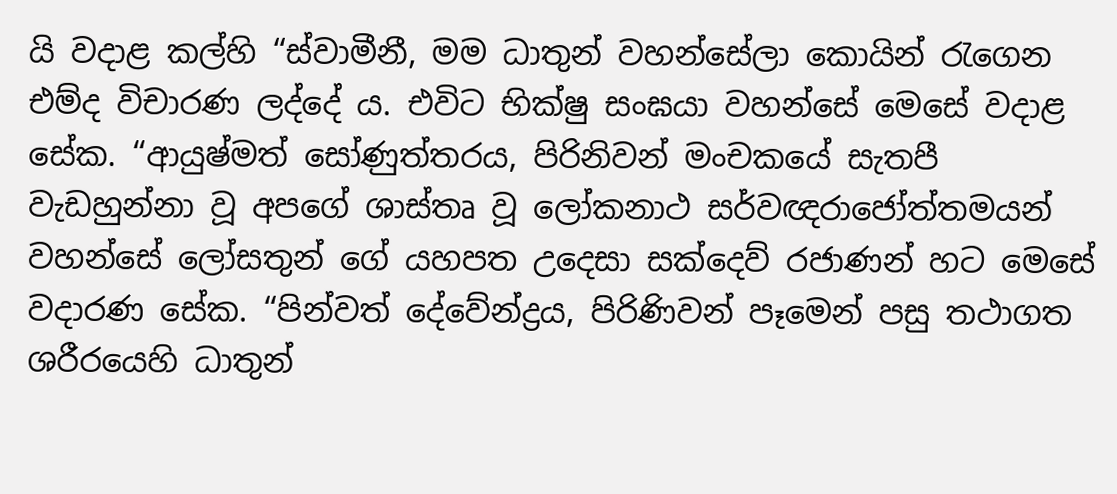යි වදාළ කල්හි “ස්වාමීනී, මම ධාතුන් වහන්සේලා කොයින් රැගෙන එම්ද විචාරණ ලද්දේ ය. එවිට භික්ෂු සංඝයා වහන්සේ මෙසේ වදාළ සේක. “ආයුෂ්මත් සෝණුත්තරය, පිරිනිවන් මංචකයේ සැතපී වැඩහුන්නා වූ අපගේ ශාස්තෘ වූ ලෝකනාථ සර්වඥරාජෝත්තමයන් වහන්සේ ලෝසතුන් ගේ යහපත උදෙසා සක්දෙව් රජාණන් හට මෙසේ වදාරණ සේක. “පින්වත් දේවේන්ද්‍රය, පිරිණිවන් පෑමෙන් පසු තථාගත ශරීරයෙහි ධාතුන්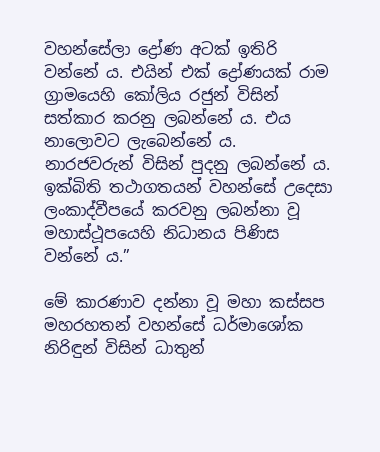වහන්සේලා ද්‍රෝණ අටක් ඉතිරි වන්නේ ය. එයින් එක් ද්‍රෝණයක් රාම ග්‍රාමයෙහි කෝලිය රජුන් විසින් සත්කාර කරනු ලබන්නේ ය. එය නාලොවට ලැබෙන්නේ ය. නාරජවරුන් විසින් පුදනු ලබන්නේ ය. ඉක්බිති තථාගතයන් වහන්සේ උදෙසා ලංකාද්වීපයේ කරවනු ලබන්නා වූ මහාස්ථූපයෙහි නිධානය පිණිස වන්නේ ය.”

මේ කාරණාව දන්නා වූ මහා කස්සප මහරහතන් වහන්සේ ධර්මාශෝක නිරිඳුන් විසින් ධාතුන්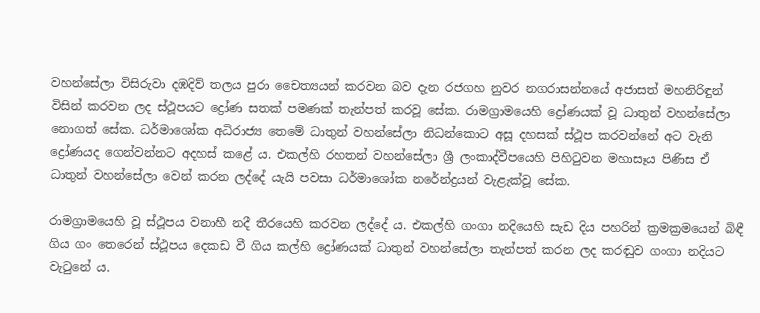වහන්සේලා විසිරුවා දඹදිව් තලය පුරා චෛත්‍යයන් කරවන බව දැන රජගහ නුවර නගරාසන්නයේ අජාසත් මහනිරිඳුන් විසින් කරවන ලද ස්ථූපයට ද්‍රෝණ සතක් පමණක් තැන්පත් කරවූ සේක. රාමග්‍රාමයෙහි ද්‍රෝණයක් වූ ධාතුන් වහන්සේලා නොගත් සේක. ධර්මාශෝක අධිරාජ්‍ය තෙමේ ධාතුන් වහන්සේලා නිධන්කොට අසූ දහසක් ස්ථූප කරවන්නේ අට වැනි ද්‍රෝණයද ගෙන්වන්නට අදහස් කළේ ය. එකල්හි රහතන් වහන්සේලා ශ්‍රී ලංකාද්වීපයෙහි පිහිටුවන මහාසෑය පිණිස ඒ ධාතුන් වහන්සේලා වෙන් කරන ලද්දේ යැයි පවසා ධර්මාශෝක නරේන්ද්‍රයන් වැළැක්වූ සේක.

රාමග්‍රාමයෙහි වූ ස්ථූපය වනාහී නදී තීරයෙහි කරවන ලද්දේ ය. එකල්හි ගංගා නදියෙහි සැඩ දිය පහරින් ක්‍රමක්‍රමයෙන් බිඳී ගිය ගං තෙරෙන් ස්ථූපය දෙකඩ වී ගිය කල්හි ද්‍රෝණයක් ධාතුන් වහන්සේලා තැන්පත් කරන ලද කරඬුව ගංගා නදියට වැටුනේ ය.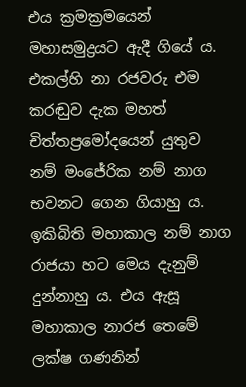එය ක්‍රමක්‍රමයෙන් මහාසමුද්‍රයට ඇදී ගියේ ය. එකල්හි නා රජවරු එම කරඬුව දැක මහත් චිත්තප්‍රමෝදයෙන් යුතුව නම් මංජේරික නම් නාග භවනට ගෙන ගියාහු ය. ඉකිබිති මහාකාල නම් නාග රාජයා හට මෙය දැනුම් දුන්නාහු ය. එය ඇසූ මහාකාල නාරජ තෙමේ ලක්ෂ ගණනින්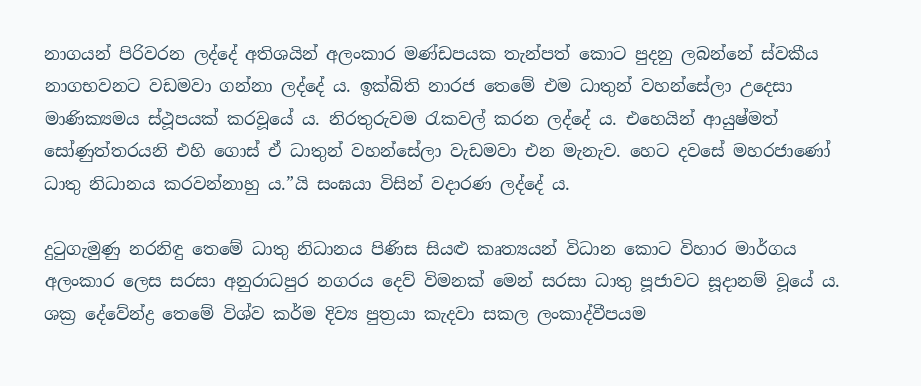නාගයන් පිරිවරන ලද්දේ අතිශයින් අලංකාර මණ්ඩපයක තැන්පත් කොට පුදනු ලබන්නේ ස්වකීය නාගභවනට වඩමවා ගන්නා ලද්දේ ය. ඉක්බිති නාරජ තෙමේ එම ධාතුන් වහන්සේලා උදෙසා මාණික්‍යමය ස්ථූපයක් කරවූයේ ය. නිරතුරුවම රැකවල් කරන ලද්දේ ය. එහෙයින් ආයුෂ්මත් සෝණුත්තරයනි එහි ගොස් ඒ ධාතුන් වහන්සේලා වැඩමවා එන මැනැව. හෙට දවසේ මහරජාණෝ ධාතු නිධානය කරවන්නාහු ය.”යි සංඝයා විසින් වදාරණ ලද්දේ ය.

දුටුගැමුණු නරනිඳු තෙමේ ධාතු නිධානය පිණිස සියළු කෘත්‍යයන් විධාන කොට විහාර මාර්ගය අලංකාර ලෙස සරසා අනුරාධපුර නගරය දෙව් විමනක් මෙන් සරසා ධාතු පූජාවට සූදානම් වූයේ ය. ශක්‍ර දේවේන්ද්‍ර තෙමේ විශ්ව කර්ම දිව්‍ය පුත්‍රයා කැදවා සකල ලංකාද්වීපයම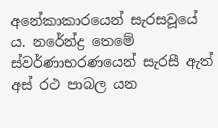අනේකාකාරයෙන් සැරසවූයේ ය. නරේන්ද්‍ර තෙමේ ස්වර්ණාභරණයෙන් සැරසී ඇත් අස් රථ පාබල යන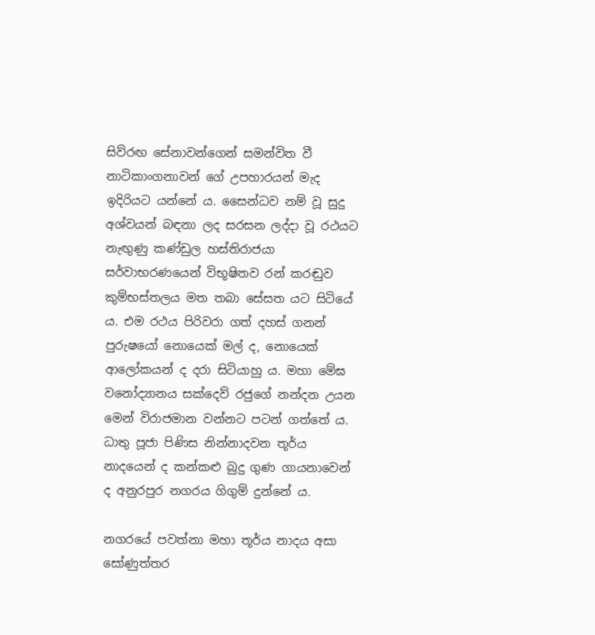සිව්රඟ සේනාවන්ගෙන් සමන්විත වී නාටිකාංගනාවන් ගේ උපහාරයන් මැද ඉදිරියට යන්නේ ය. සෛන්ධව නම් වූ සුදු අශ්වයන් බඳනා ලද සරසන ලද්දා වූ රථයට නැඟුණු කණ්ඩුල හස්තිරාජයා සර්වාභරණයෙන් විභූෂිතව රන් කරඬුව කුම්භස්තලය මත තබා සේසත යට සිටියේ ය. එම රථය පිරිවරා ගත් දහස් ගනන් පුරුෂයෝ නොයෙක් මල් ද, නොයෙක් ආලෝකයන් ද දරා සිටියාහු ය. මහා මේඝ වනෝද්‍යානය සක්දෙව් රජුගේ නන්දන උයන මෙන් විරාජමාන වන්නට පටන් ගත්තේ ය. ධාතු පූජා පිණිස නින්නාදවන තූර්ය නාදයෙන් ද කන්කළු බුදු ගුණ ගායනාවෙන් ද අනුරපුර නගරය ගිගුම් දුන්නේ ය.

නගරයේ පවත්නා මහා තූර්ය නාදය අසා සෝණුත්තර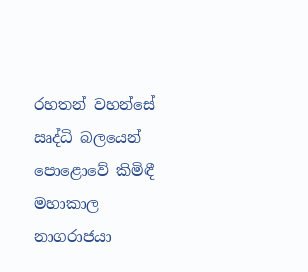රහතන් වහන්සේ ඍද්ධි බලයෙන් පොළොවේ කිමිඳී මහාකාල නාගරාජයා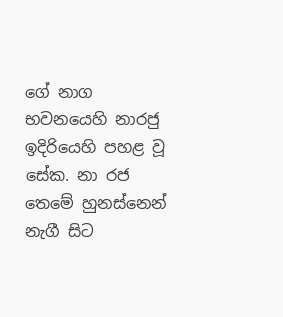ගේ නාග භවනයෙහි නාරජු ඉදිරියෙහි පහළ වූ සේක. නා රජ තෙමේ හුනස්නෙන් නැගී සිට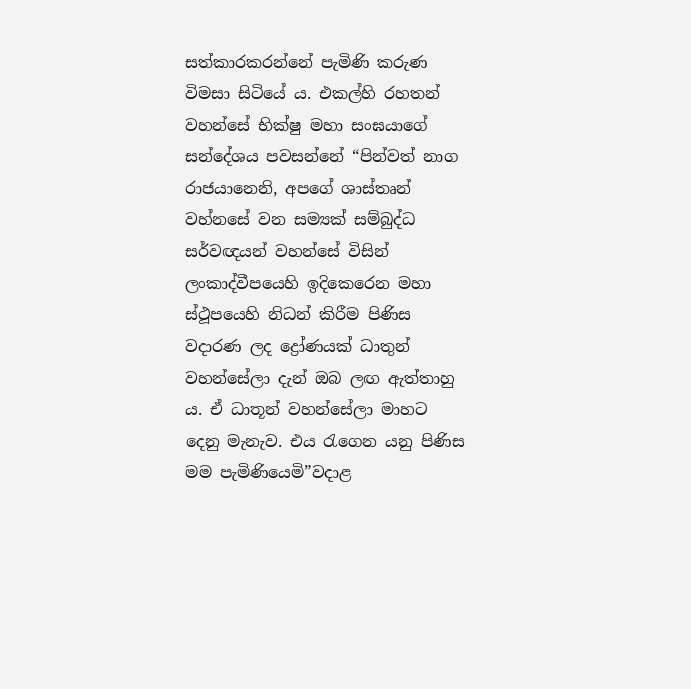සත්කාරකරන්නේ පැමිණි කරුණ විමසා සිටියේ ය. එකල්හි රහතන් වහන්සේ භික්ෂු මහා සංඝයාගේ සන්දේශය පවසන්නේ “පින්වත් නාග රාජයානෙනි, අපගේ ශාස්තෘන් වහ්නසේ වන සම්‍යක් සම්බුද්ධ සර්වඥයන් වහන්සේ විසින් ලංකාද්වීපයෙහි ඉදිකෙරෙන මහා ස්ථූපයෙහි නිධන් කිරීම පිණිස වදාරණ ලද ද්‍රෝණයක් ධාතුන් වහන්සේලා දැන් ඔබ ලඟ ඇත්තාහු ය. ඒ ධාතූන් වහන්සේලා මාහට දෙනු මැනැව. එය රැගෙන යනු පිණිස මම පැමිණියෙමි”වදාළ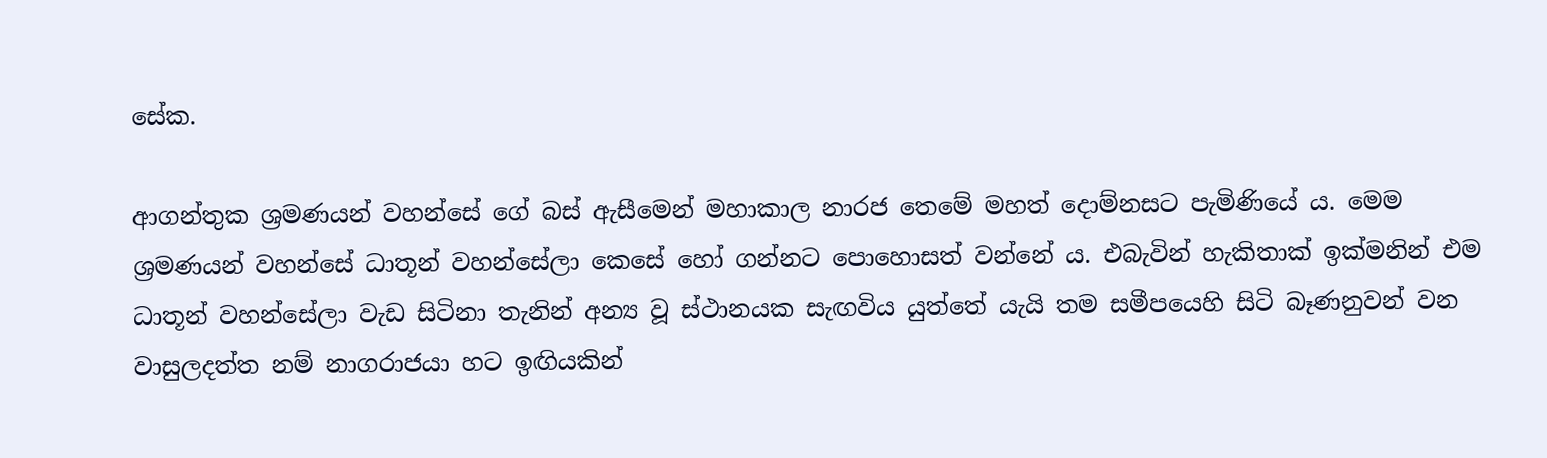සේක.

ආගන්තුක ශ්‍රමණයන් වහන්සේ ගේ බස් ඇසීමෙන් මහාකාල නාරජ තෙමේ මහත් දොම්නසට පැමිණියේ ය. මෙම ශ්‍රමණයන් වහන්සේ ධාතූන් වහන්සේලා කෙසේ හෝ ගන්නට පොහොසත් වන්නේ ය. එබැවින් හැකිතාක් ඉක්මනින් එම ධාතූන් වහන්සේලා වැඩ සිටිනා තැනින් අන්‍ය වූ ස්ථානයක සැඟවිය යුත්තේ යැයි තම සමීපයෙහි සිටි බෑණනුවන් වන වාසුලදත්ත නම් නාගරාජයා හට ඉඟියකින්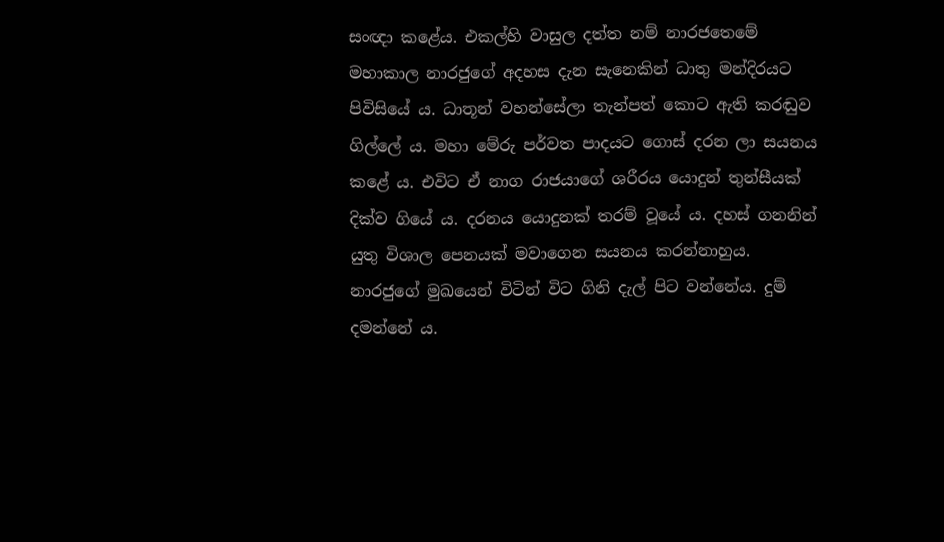සංඥා කළේය. එකල්හි වාසුල දත්ත නම් නාරජතෙමේ මහාකාල නාරජුගේ අදහස දැන සැනෙකින් ධාතු මන්දිරයට පිවිසියේ ය. ධාතූන් වහන්සේලා තැන්පත් කොට ඇති කරඬුව ගිල්ලේ ය. මහා මේරු පර්වත පාදයට ගොස් දරන ලා සයනය කළේ ය. එවිට ඒ නාග රාජයාගේ ශරීරය යොදුන් තුන්සීයක් දික්ව ගියේ ය. දරනය යොදුනක් තරම් වූයේ ය. දහස් ගනනින් යුතු විශාල පෙනයක් මවාගෙන සයනය කරන්නාහුය. නාරජුගේ මුඛයෙන් විටින් විට ගිනි දැල් පිට වන්නේය. දුම් දමන්නේ ය.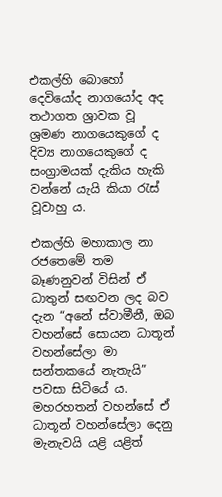එකල්හි බොහෝ දෙවියෝද නාගයෝද අද තථාගත ශ්‍රාවක වූ ශ්‍රමණ නාගයෙකුගේ ද දිව්‍ය නාගයෙකුගේ ද සංග්‍රාමයක් දැකිය හැකි වන්නේ යැයි කියා රැස් වූවාහු ය.

එකල්හි මහාකාල නා රජතෙමේ තම බෑණනුවන් විසින් ඒ ධාතුන් සඟවන ලද බව දැන “අනේ ස්වාමීනී, ඔබ වහන්සේ සොයන ධාතූන් වහන්සේලා මා සන්තකයේ නැතැයි” පවසා සිටියේ ය. මහරහතන් වහන්සේ ඒ ධාතූන් වහන්සේලා දෙනු මැනැවයි යළි යළිත්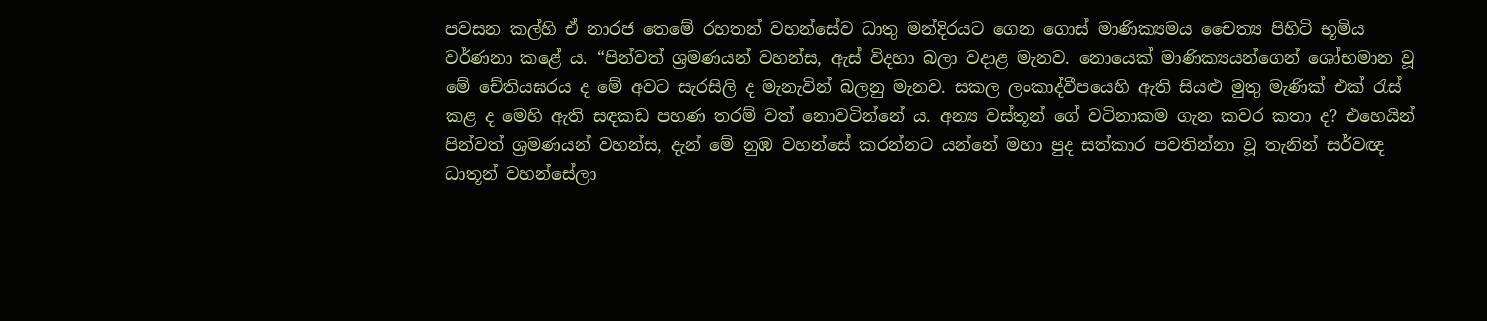පවසන කල්හි ඒ නාරජ තෙමේ රහතන් වහන්සේව ධාතු මන්දිරයට ගෙන ගොස් මාණික්‍යමය චෛත්‍ය පිහිටි භූමිය වර්ණනා කළේ ය. “පින්වත් ශ්‍රමණයන් වහන්ස, ඇස් විදහා බලා වදාළ මැනව. නොයෙක් මාණික්‍යයන්ගෙන් ශෝභමාන වූ මේ චේතියඝරය ද මේ අවට සැරසිලි ද මැනැවින් බලනු මැනව. සකල ලංකාද්වීපයෙහි ඇති සියළු මුතු මැණික් එක් රැස් කළ ද මෙහි ඇති සඳකඩ පහණ තරම් වත් නොවටින්නේ ය. අන්‍ය වස්තූන් ගේ වටිනාකම ගැන කවර කතා ද? එහෙයින් පින්වත් ශ්‍රමණයන් වහන්ස, දැන් මේ නුඹ වහන්සේ කරන්නට යන්නේ මහා පුද සත්කාර පවතින්නා වූ තැනින් සර්වඥ ධාතූන් වහන්සේලා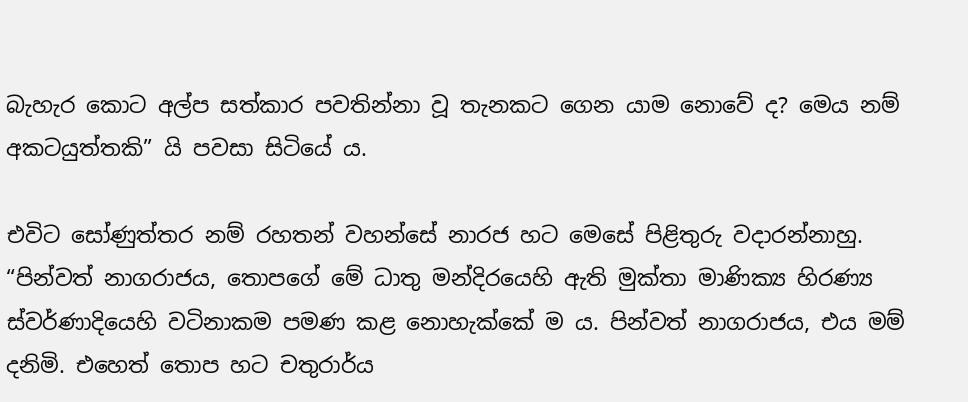බැහැර කොට අල්ප සත්කාර පවතින්නා වූ තැනකට ගෙන යාම නොවේ ද? මෙය නම් අකටයුත්තකි” යි පවසා සිටියේ ය.

එවිට සෝණුත්තර නම් රහතන් වහන්සේ නාරජ හට මෙසේ පිළිතුරු වදාරන්නාහු. “පින්වත් නාගරාජය, තොපගේ මේ ධාතු මන්දිරයෙහි ඇති මුක්තා මාණික්‍ය හිරණ්‍ය ස්වර්ණාදියෙහි වටිනාකම පමණ කළ නොහැක්කේ ම ය. පින්වත් නාගරාජය, එය මම් දනිමි. එහෙත් තොප හට චතුරාර්ය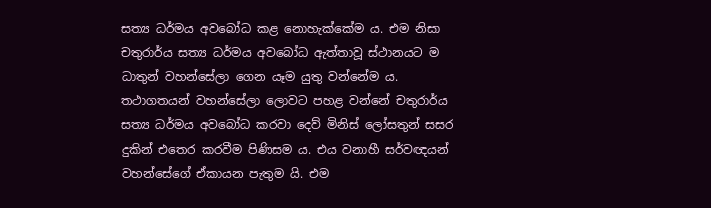සත්‍ය ධර්මය අවබෝධ කළ නොහැක්කේම ය. එම නිසා චතුරාර්ය සත්‍ය ධර්මය අවබෝධ ඇත්තාවූ ස්ථානයට ම ධාතුන් වහන්සේලා ගෙන යෑම යුතු වන්නේම ය. තථාගතයන් වහන්සේලා ලොවට පහළ වන්නේ චතුරාර්ය සත්‍ය ධර්මය අවබෝධ කරවා දෙව් මිනිස් ලෝසතුන් සසර දුකින් එතෙර කරවීම පිණිසම ය. එය වනාහී සර්වඥයන් වහන්සේගේ ඒකායන පැතුම යි. එම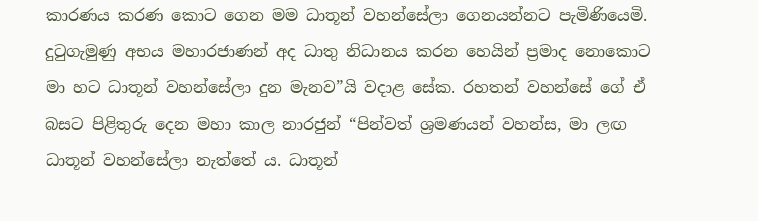කාරණය කරණ කොට ගෙන මම ධාතූන් වහන්සේලා ගෙනයන්නට පැමිණියෙමි. දුටුගැමුණු අභය මහාරජාණන් අද ධාතු නිධානය කරන හෙයින් ප්‍රමාද නොකොට මා හට ධාතූන් වහන්සේලා දුන මැනව”යි වදාළ සේක. රහතන් වහන්සේ ගේ ඒ බසට පිළිතුරු දෙන මහා කාල නාරජුන් “පින්වත් ශ්‍රමණයන් වහන්ස, මා ලඟ ධාතූන් වහන්සේලා නැත්තේ ය. ධාතූන්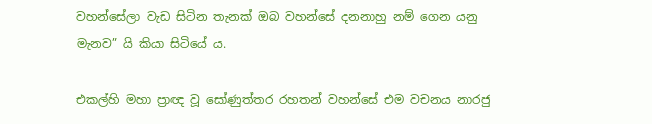වහන්සේලා වැඩ සිටින තැනක් ඔබ වහන්සේ දනනාහු නම් ගෙන යනු මැනව” යි කියා සිටියේ ය.

එකල්හි මහා ප්‍රාඥ වූ සෝණුත්තර රහතන් වහන්සේ එම වචනය නාරජු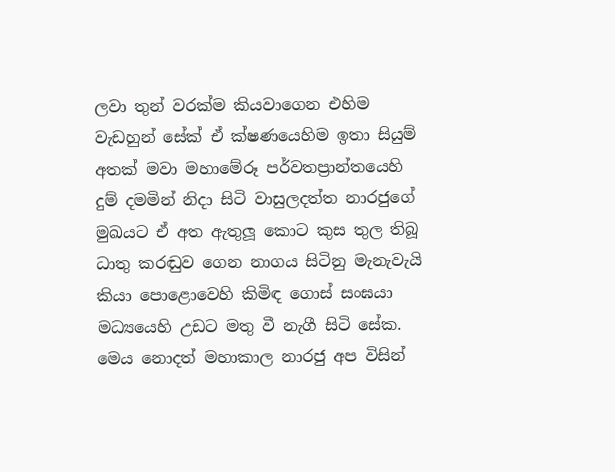ලවා තුන් වරක්ම කියවාගෙන එහිම වැඩහුන් සේක් ඒ ක්ෂණයෙහිම ඉතා සියුම් අතක් මවා මහාමේරූ පර්වතප්‍රාන්තයෙහි දුම් දමමින් නිදා සිටි වාසුලදත්ත නාරජුගේ මුඛයට ඒ අත ඇතුලූ කොට කුස තුල තිබූ ධාතු කරඬුව ගෙන නාගය සිටිනු මැනැවැයි කියා පොළොවෙහි කිමිඳ ගොස් සංඝයා මධ්‍යයෙහි උඩට මතු වී නැගී සිටි සේක. මෙය නොදත් මහාකාල නාරජු අප විසින්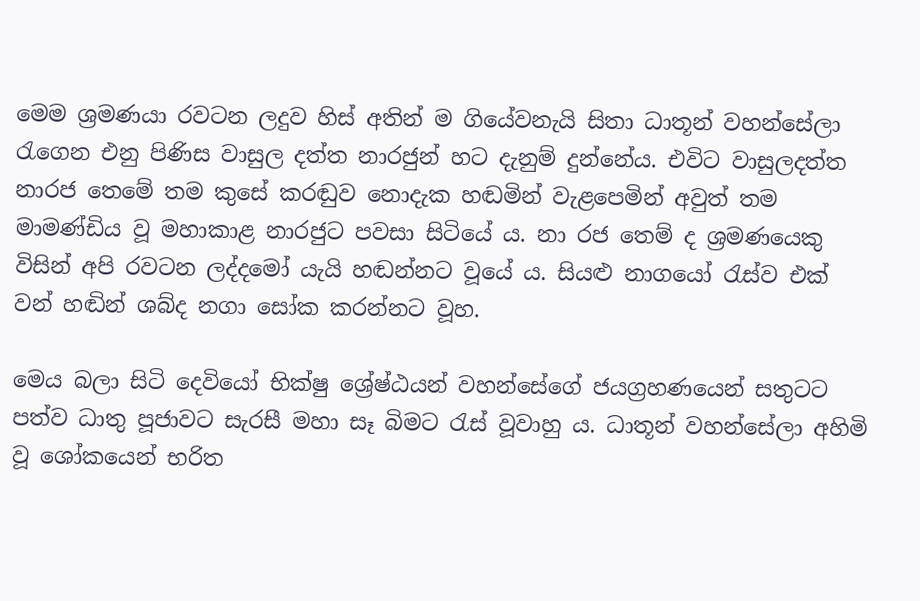මෙම ශ්‍රමණයා රවටන ලදුව හිස් අතින් ම ගියේවනැයි සිතා ධාතූන් වහන්සේලා රැගෙන එනු පිණිස වාසුල දත්ත නාරජුන් හට දැනුම් දුන්නේය. එවිට වාසුලදත්ත නාරජ තෙමේ තම කුසේ කරඬුව නොදැක හඬමින් වැළපෙමින් අවුත් තම මාමණ්ඩිය වූ මහාකාළ නාරජුට පවසා සිටියේ ය. නා රජ තෙම් ද ශ්‍රමණයෙකු විසින් අපි රවටන ලද්දමෝ යැයි හඬන්නට වූයේ ය. සියළු නාගයෝ රැස්ව එක් වන් හඬින් ශබ්ද නගා සෝක කරන්නට වූහ.

මෙය බලා සිටි දෙවියෝ භික්ෂු ශ්‍රේෂ්ඨයන් වහන්සේගේ ජයග්‍රහණයෙන් සතුටට පත්ව ධාතු පූජාවට සැරසී මහා සෑ බිමට රැස් වූවාහු ය. ධාතූන් වහන්සේලා අහිමි වූ ශෝකයෙන් භරිත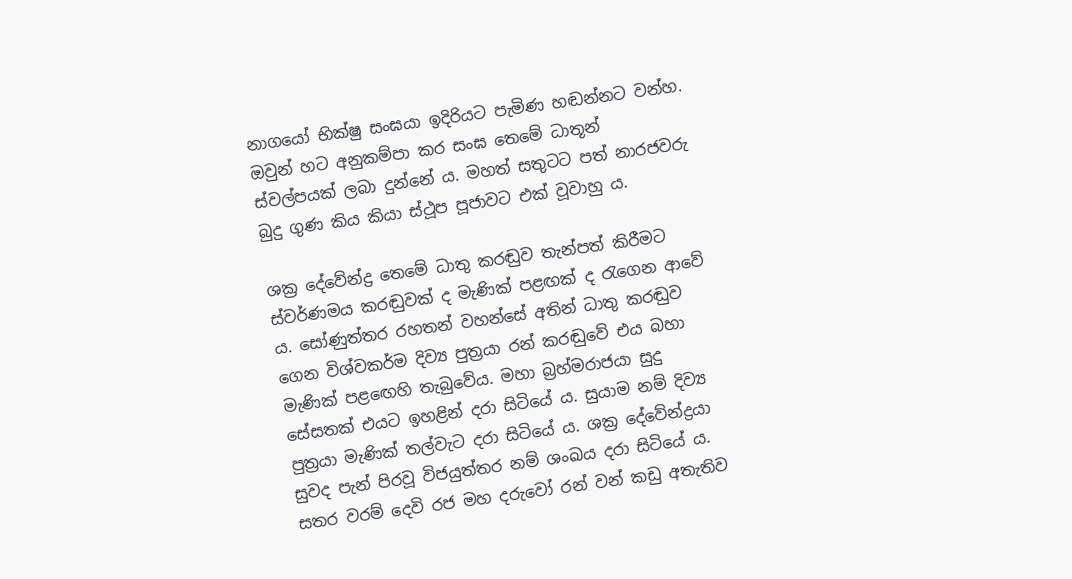නාගයෝ භික්ෂු සංඝයා ඉදිරියට පැමිණ හඬන්නට වන්හ. ඔවුන් හට අනුකම්පා කර සංඝ තෙමේ ධාතූන් ස්වල්පයක් ලබා දුන්නේ ය. මහත් සතුටට පත් නාරජවරු බුදු ගුණ කිය කියා ස්ථූප පූජාවට එක් වූවාහු ය.

ශක්‍ර දේවේන්ද්‍ර තෙමේ ධාතු කරඬුව තැන්පත් කිරීමට ස්වර්ණමය කරඬුවක් ද මැණික් පළඟක් ද රැගෙන ආවේ ය. සෝණුත්තර රහතන් වහන්සේ අතින් ධාතු කරඬුව ගෙන විශ්වකර්ම දිව්‍ය පුත්‍රයා රන් කරඬුවේ එය බහා මැණික් පළඟෙහි තැබුවේය. මහා බ්‍රහ්මරාජයා සුදු සේසතක් එයට ඉහළින් දරා සිටියේ ය. සුයාම නම් දිව්‍ය පුත්‍රයා මැණික් තල්වැට දරා සිටියේ ය. ශක්‍ර දේවේන්ද්‍රයා සුවද පැන් පිරවූ විජයුත්තර නම් ශංඛය දරා සිටියේ ය. සතර වරම් දෙවි රජ මහ දරුවෝ රන් වන් කඩු අතැතිව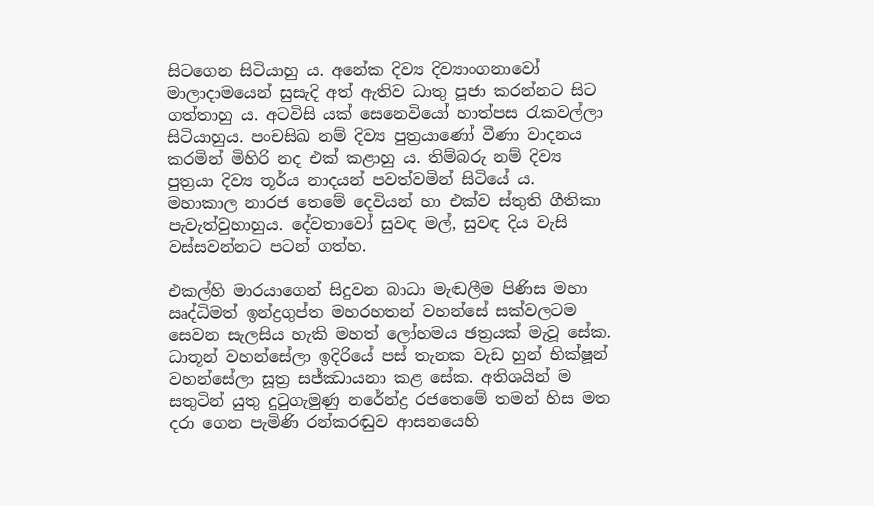සිටගෙන සිටියාහු ය. අනේක දිව්‍ය දිව්‍යාංගනාවෝ මාලාදාමයෙන් සුසැදි අත් ඇතිව ධාතු පූජා කරන්නට සිට ගත්තාහු ය. අටවිසි යක් සෙනෙවියෝ හාත්පස රැකවල්ලා සිටියාහුය. පංචසිඛ නම් දිව්‍ය පුත්‍රයාණෝ වීණා වාදනය කරමින් මිහිරි නද එක් කළාහු ය. තිම්බරු නම් දිව්‍ය පුත්‍රයා දිව්‍ය තූර්ය නාදයන් පවත්වමින් සිටියේ ය. මහාකාල නාරජ තෙමේ දෙවියන් හා එක්ව ස්තුති ගීතිකා පැවැත්වුහාහුය. දේවතාවෝ සුවඳ මල්, සුවඳ දිය වැසි වස්සවන්නට පටන් ගත්හ.

එකල්හි මාරයාගෙන් සිදුවන බාධා මැඬලීම පිණිස මහා ඍද්ධිමත් ඉන්ද්‍රගුප්ත මහරහතන් වහන්සේ සක්වලටම සෙවන සැලසිය හැකි මහත් ලෝහමය ඡත්‍රයක් මැවූ සේක. ධාතූන් වහන්සේලා ඉදිරියේ පස් තැනක වැඩ හුන් භික්ෂූන් වහන්සේලා සූත්‍ර සජ්ඣායනා කළ සේක. අතිශයින් ම සතුටින් යුතු දුටුගැමුණු නරේන්ද්‍ර රජතෙමේ තමන් හිස මත දරා ගෙන පැමිණි රන්කරඬුව ආසනයෙහි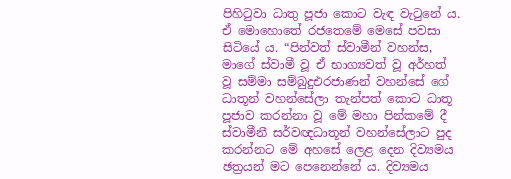පිහිටුවා ධාතු පූජා කොට වැඳ වැටුනේ ය. ඒ මොහොතේ රජතෙමේ මෙසේ පවසා සිටියේ ය. “පින්වත් ස්වාමීන් වහන්ස, මාගේ ස්වාමී වූ ඒ භාග්‍යවත් වූ අර්හත් වූ සම්මා සම්බුදුඑරජාණන් වහන්සේ ගේ ධාතූන් වහන්සේලා තැන්පත් කොට ධාතූ පූජාව කරන්නා වූ මේ මහා පින්කමේ දී ස්වාමීනී සර්වඥධාතූන් වහන්සේලාට පුද කරන්නට මේ අහසේ ලෙළ දෙන දිව්‍යමය ඡත්‍රයන් මට පෙනෙන්නේ ය. දිව්‍යමය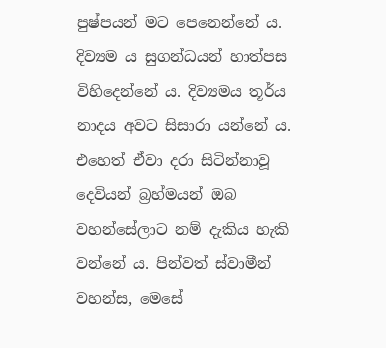පුෂ්පයන් මට පෙනෙන්නේ ය. දිව්‍යම ය සුගන්ධයන් හාත්පස විහිදෙන්නේ ය. දිව්‍යමය තූර්ය නාදය අවට සිසාරා යන්නේ ය. එහෙත් ඒවා දරා සිටින්නාවූ දෙවියන් බ්‍රහ්මයන් ඔබ වහන්සේලාට නම් දැකිය හැකි වන්නේ ය. පින්වත් ස්වාමීන් වහන්ස, මෙසේ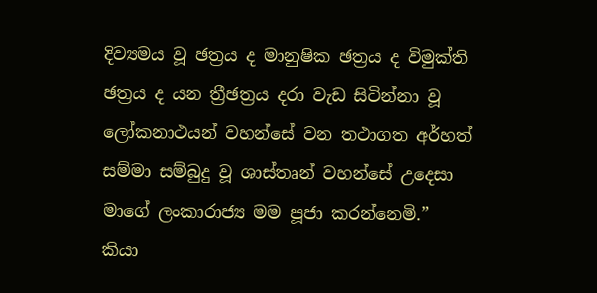දිව්‍යමය වූ ඡත්‍රය ද මානුෂික ඡත්‍රය ද විමුක්ති ඡත්‍රය ද යන ත්‍රීඡත්‍රය දරා වැඩ සිටින්නා වූ ලෝකනාථයන් වහන්සේ වන තථාගත අර්හත් සම්මා සම්බුදු වූ ශාස්තෘන් වහන්සේ උදෙසා මාගේ ලංකාරාජ්‍ය මම පූජා කරන්නෙමි.” කියා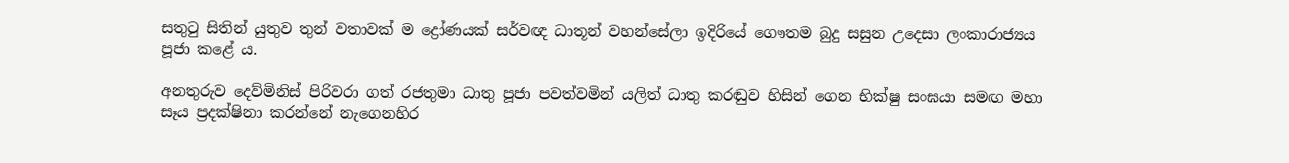සතුටු සිතින් යුතුව තුන් වතාවක් ම ද්‍රෝණයක් සර්වඥ ධාතූන් වහන්සේලා ඉදිරියේ ගෞතම බුදු සසුන උදෙසා ලංකාරාජ්‍යය පූජා කළේ ය.

අනතුරුව දෙව්මිනිස් පිරිවරා ගත් රජතුමා ධාතු පූජා පවත්වමින් යලිත් ධාතු කරඬුව හිසින් ගෙන භික්ෂු සංඝයා සමඟ මහා සෑය ප්‍රදක්ෂිනා කරන්නේ නැගෙනහිර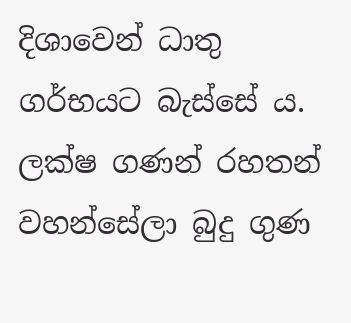දිශාවෙන් ධාතු ගර්භයට බැස්සේ ය. ලක්ෂ ගණන් රහතන් වහන්සේලා බුදු ගුණ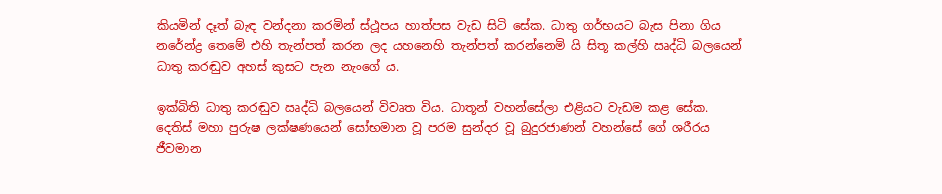කියමින් දෑත් බැඳ වන්දනා කරමින් ස්ථූපය හාත්පස වැඩ සිටි සේක. ධාතු ගර්භයට බැස පිනා ගිය නරේන්ද්‍ර තෙමේ එහි තැන්පත් කරන ලද යහනෙහි තැන්පත් කරන්නෙමි යි සිතූ කල්හි ඍද්ධි බලයෙන් ධාතු කරඬුව අහස් කුසට පැන නැංගේ ය.

ඉක්බිති ධාතු කරඬුව ඍද්ධි බලයෙන් විවෘත විය. ධාතූන් වහන්සේලා එළියට වැඩම කළ සේක. දෙතිස් මහා පුරුෂ ලක්ෂණයෙන් සෝභමාන වූ පරම සුන්දර වූ බුදුරජාණන් වහන්සේ ගේ ශරීරය ජීවමාන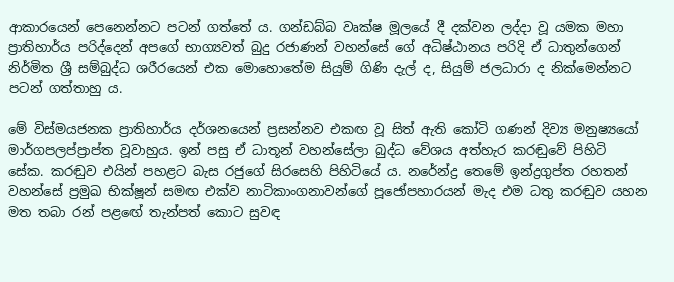ආකාරයෙන් පෙනෙන්නට පටන් ගත්තේ ය. ගන්ඩබ්බ වෘක්ෂ මූලයේ දී දක්වන ලද්දා වූ යමක මහා ප්‍රාතිහාර්ය පරිද්දෙන් අපගේ භාග්‍යවත් බුදු රජාණන් වහන්සේ ගේ අධිෂ්ඨානය පරිදි ඒ ධාතුන්ගෙන් නිර්මිත ශ්‍රී සම්බුද්ධ ශරීරයෙන් එක මොහොතේම සියුම් ගිණි දැල් ද, සියුම් ජලධාරා ද නික්මෙන්නට පටන් ගත්තාහු ය.

මේ විස්මයජනක ප්‍රාතිහාර්ය දර්ශනයෙන් ප්‍රසන්නව එකඟ වූ සිත් ඇති කෝටි ගණන් දිව්‍ය මනුෂ්‍යයෝ මාර්ගපලප්ප්‍රාප්ත වූවාහුය. ඉන් පසු ඒ ධාතූන් වහන්සේලා බුද්ධ වේශය අත්හැර කරඬුවේ පිහිටි සේක. කරඬුව එයින් පහළට බැස රජුගේ සිරසෙහි පිහිටියේ ය. නරේන්ද්‍ර තෙමේ ඉන්ද්‍රගුප්ත රහතන් වහන්සේ ප්‍රමුඛ භික්ෂූන් සමඟ එක්ව නාටිකාංගනාවන්ගේ පූජෝපහාරයන් මැද එම ධතු කරඬුව යහන මත තබා රන් පළඟේ තැන්පත් කොට සුවඳ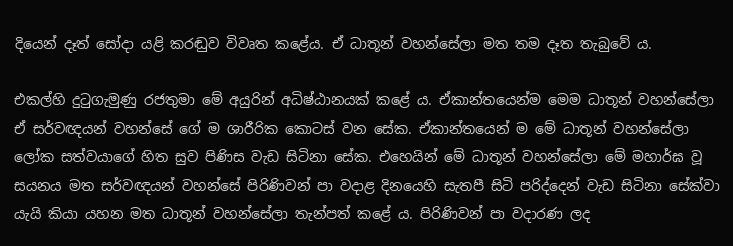දියෙන් දෑත් සෝදා යළි කරඬුව විවෘත කළේය. ඒ ධාතූන් වහන්සේලා මත තම දෑත තැබුවේ ය.

එකල්හි දුටුගැමුණු රජතුමා මේ අයුරින් අධිෂ්ඨානයක් කළේ ය. ඒකාන්තයෙන්ම මෙම ධාතූන් වහන්සේලා ඒ සර්වඥයන් වහන්සේ ගේ ම ශාරීරික කොටස් වන සේක. ඒකාන්තයෙන් ම මේ ධාතූන් වහන්සේලා ලෝක සත්වයාගේ හිත සුව පිණිස වැඩ සිටිනා සේක. එහෙයින් මේ ධාතූන් වහන්සේලා මේ මහාර්ඝ වූ සයනය මත සර්වඥයන් වහන්සේ පිරිණිවන් පා වදාළ දිනයෙහි සැතපී සිටි පරිද්දෙන් වැඩ සිටිනා සේක්වා යැයි කියා යහන මත ධාතූන් වහන්සේලා තැන්පත් කළේ ය. පිරිණිවන් පා වදාරණ ලද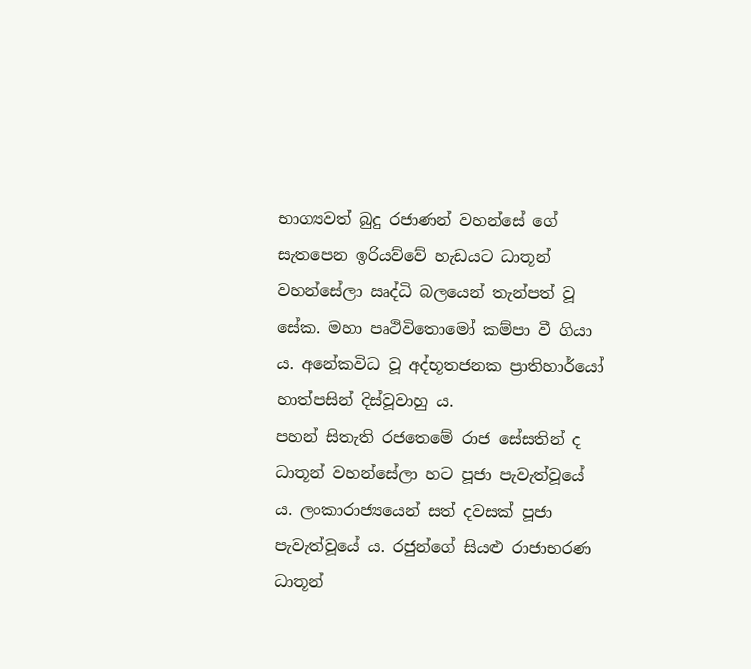භාග්‍යවත් බුදු රජාණන් වහන්සේ ගේ සැතපෙන ඉරියව්වේ හැඩයට ධාතූන් වහන්සේලා ඍද්ධි බලයෙන් තැන්පත් වූ සේක. මහා පෘථිවිතොමෝ කම්පා වී ගියා ය. අනේකවිධ වූ අද්භූතජනක ප්‍රාතිහාර්යෝ හාත්පසින් දිස්වූවාහු ය.
පහන් සිතැති රජතෙමේ රාජ සේසතින් ද ධාතූන් වහන්සේලා හට පූජා පැවැත්වූයේ ය. ලංකාරාජ්‍යයෙන් සත් දවසක් පූජා පැවැත්වූයේ ය. රජුන්ගේ සියළු රාජාභරණ ධාතූන්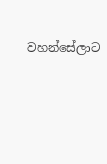වහන්සේලාට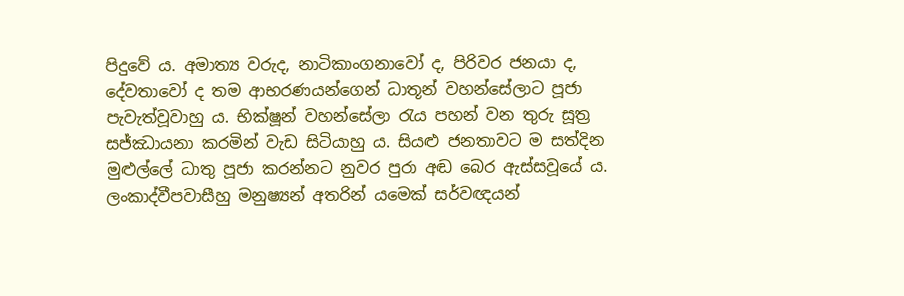පිදුවේ ය. අමාත්‍ය වරුද, නාටිකාංගනාවෝ ද, පිරිවර ජනයා ද, දේවතාවෝ ද තම ආභරණයන්ගෙන් ධාතූන් වහන්සේලාට පූජා පැවැත්වූවාහු ය. භික්ෂූන් වහන්සේලා රැය පහන් වන තුරු සූත්‍ර සජ්ඣායනා කරමින් වැඩ සිටියාහු ය. සියළු ජනතාවට ම සත්දින මුළුල්ලේ ධාතු පූජා කරන්නට නුවර පුරා අඬ බෙර ඇස්සවූයේ ය. ලංකාද්වීපවාසීහු මනුෂ්‍යන් අතරින් යමෙක් සර්වඥයන්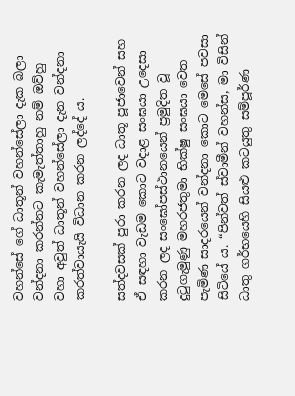වහන්සේ ගේ ධාතූන් වහන්සේලා දැක බලා වන්දනා කරන්නට කැමැත්තාහු නම් ඔව්හු වහා අවුත් ධාතූන් වහන්සේලා දැන වන්දනා කරත්වායැයි විධාන කරන ලද්දේ ය.

සත්දවසක් පුරා කරන ලද ධාතූ පූජාවෙන් සහ ඒ සඳහා වැඩම කොට වදාළ සංඝයා උදෙසා කරන ලද සංඝෝපස්ථානයෙන් ප්‍රමුදිත වූ දුටුගැමුණු මහරජතුමා භික්ෂු සංඝයා වෙත පැමිණ සාදරයෙන් වන්දනා කොට මෙසේ පවසා සිටියේ ය. “පින්වත් ස්වාමීන් වහන්ස, මා විසින් ධාතු ගර්භයෙහි සියළු කටයුතු සම්පූර්ණ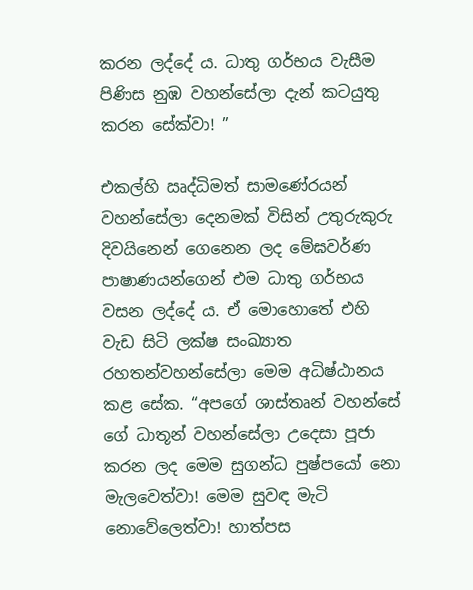කරන ලද්දේ ය. ධාතු ගර්භය වැසීම පිණිස නුඹ වහන්සේලා දැන් කටයුතු කරන සේක්වා! ”

එකල්හි ඍද්ධිමත් සාමණේරයන් වහන්සේලා දෙනමක් විසින් උතුරුකුරු දිවයිනෙන් ගෙනෙන ලද මේඝවර්ණ පාෂාණයන්ගෙන් එම ධාතු ගර්භය වසන ලද්දේ ය. ඒ මොහොතේ එහි වැඩ සිටි ලක්ෂ සංඛ්‍යාත රහතන්වහන්සේලා මෙම අධිෂ්ඨානය කළ සේක. “අපගේ ශාස්තෘන් වහන්සේ ගේ ධාතූන් වහන්සේලා උදෙසා පූජා කරන ලද මෙම සුගන්ධ පුෂ්පයෝ නො මැලවෙත්වා! මෙම සුවඳ මැටි නොවේලෙත්වා! හාත්පස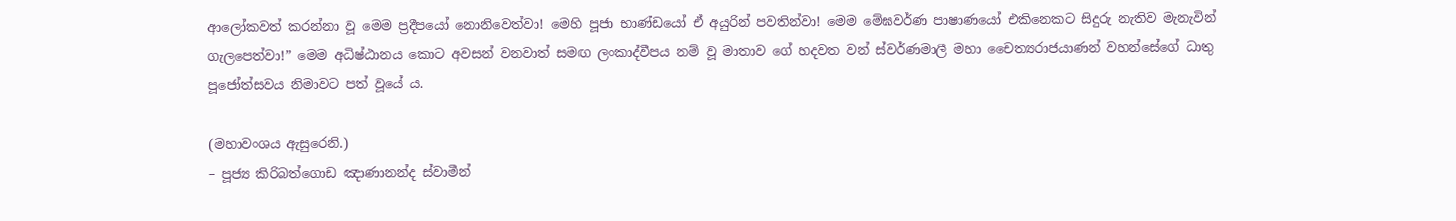ආලෝකවත් කරන්නා වූ මෙම ප්‍රදීපයෝ නොනිවෙත්වා! මෙහි පූජා භාණ්ඩයෝ ඒ අයුරින් පවතින්වා! මෙම මේඝවර්ණ පාෂාණයෝ එකිනෙකට සිදුරු නැතිව මැනැවින් ගැලපෙත්වා!” මෙම අධිෂ්ඨානය කොට අවසන් වනවාත් සමඟ ලංකාද්වීපය නම් වූ මාතාව ගේ හදවත වන් ස්වර්ණමාලී මහා චෛත්‍යරාජයාණන් වහන්සේගේ ධාතු පූජෝත්සවය නිමාවට පත් වූයේ ය.

(මහාවංශය ඇසුරෙනි.)
– පූජ්‍ය කිරිබත්ගොඩ ඤාණානන්ද ස්වාමීන්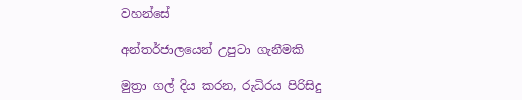වහන්සේ

අන්තර්ජාලයෙන් උපුටා ගැනීමකි

මුත්‍රා ගල් දිය කරන, රුධිරය පිරිසිදු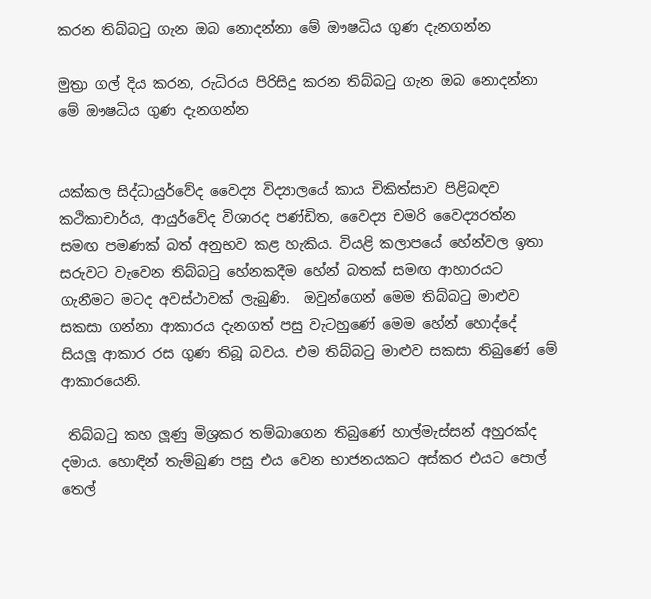කරන තිබ්බටු ගැන ඔබ නොදන්නා මේ ඖෂධිය ගුණ දැනගන්න

මුත්‍රා ගල් දිය කරන, රුධිරය පිරිසිදු කරන තිබ්බටු ගැන ඔබ නොදන්නා මේ ඖෂධිය ගුණ දැනගන්න


යක්කල සිද්ධායුර්වේද වෛද්‍ය විද්‍යාලයේ කාය චිකිත්සාව පිළිබඳව කථිකාචාර්ය, ආයුර්වේද විශාරද පණ්ඩිත, වෛද්‍ය චමරි වෛද්‍යරත්න
සමඟ පමණක් බත් අනුභව කළ හැකිය. වියළි කලාපයේ හේන්වල ඉතා සරුවට වැවෙන තිබ්බටු හේනකදීම හේන් බතක් සමඟ ආහාරයට ගැනීමට මටද අවස්ථාවක් ලැබුණි.  ඔවුන්ගෙන් මෙම තිබ්බටු මාළුව සකසා ගන්නා ආකාරය දැනගත් පසු වැටහුණේ මෙම හේන් හොද්දේ සියලූ ආකාර රස ගුණ තිබූ බවය. එම තිබ්බටු මාළුව සකසා තිබුණේ මේ ආකාරයෙනි.

 තිබ්බටු කහ ලූණු මිශ්‍රකර තම්බාගෙන තිබුණේ හාල්මැස්සන් අහුරක්ද  දමාය. හොඳින් තැම්බුණ පසු එය වෙන භාජනයකට අස්කර එයට පොල් තෙල්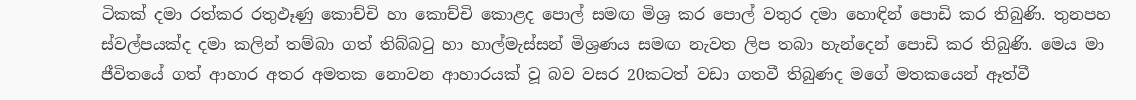ටිකක් දමා රත්කර රතුඵෑණු කොච්චි හා කොච්චි කොළද පොල් සමඟ මිශ්‍ර කර පොල් වතුර දමා හොඳින් පොඩි කර තිබුණි. තුනපහ ස්වල්පයක්ද දමා කලින් තම්බා ගත් තිබ්බටු හා හාල්මැස්සන් මිශ්‍රණය සමඟ නැවත ලිප තබා හැන්දෙන් පොඩි කර තිබුණි. මෙය මා ජීවිතයේ ගත් ආහාර අතර අමතක නොවන ආහාරයක් වූ බව වසර 20කටත් වඩා ගතවී තිබුණද මගේ මතකයෙන් ඈත්වී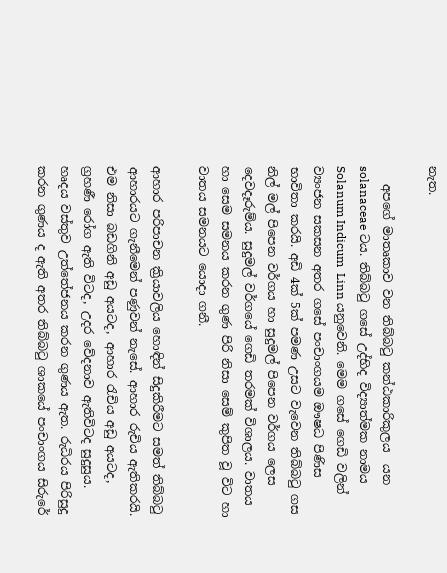නැත.

   අපගේ මාතෘකාව වන තිබ්බටු කන්ඨකාරිකුලය  යන solanaceae ටය. තිබ්බටු ගසේ උද්භිද විද්‍යාත්මක නාමය Solanum Indicum  Linn යනුවෙනි. මෙම ගසේ ගෙඩි වලින් ව්‍යංජන සකසන අතර ගසේ පංචාංගයම ඖෂධ පිණිස භාවිතා කරයි. අඩි 4ක් 5ක් පමණ උසට වැවෙන තිබ්බටු ගස නිල් මල් පිපෙන වර්ගය හා සුදුමල් පිපෙන වර්ගය ලෙස දෙවදෑරුම්ය. සුදුමල් වර්ගයේ ගෙඩි තරමක් විශාලය. වාතය හා සෙම සමනය කරන ගුණ පිරි නිසා සෙම් කුපිත වූ විට හා වාතය සමනයට යොදා ගනී.

ආහාර පරිපාචන ක්‍රියාවලිය හොඳින් සිදුකිරීමට සමත් තිබ්බටු ආහාරයට ගැනීමෙන් පණුවන් නැසේ. ආහාර රුචිය ඇතිකරයි. එම නිසා බඩගිනි අඩු අයටද, ආහාර රැචිය අඩු අයටද, ග්‍රහණී රෝග ඇති විටද, උදර වේදනාව ඇතිවිටද සුදුසුය. හෘදය වස්තුව උත්තේජනය කරන ගුණය ඇත. රුධිරය පිරිසුදු කරන ගුණය ද ඇති අතර තිබ්බටු ශාකයේ පංචාංගය සිරුරේ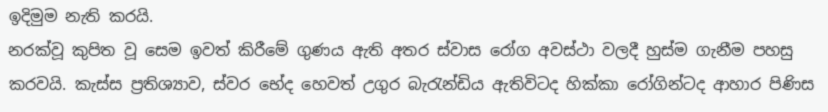ඉදිමුම නැති කරයි.
නරක්වූ කුපිත වූ සෙම ඉවත් කිරීමේ ගුණය ඇති අතර ස්වාස රෝග අවස්ථා වලදී හුස්ම ගැනීම පහසු කරවයි. කැස්ස ප්‍රතිශ්‍යාව, ස්වර භේද හෙවත් උගුර බැරැන්ඩිය ඇතිවිටද හික්කා රෝගින්ටද ආහාර පිණිස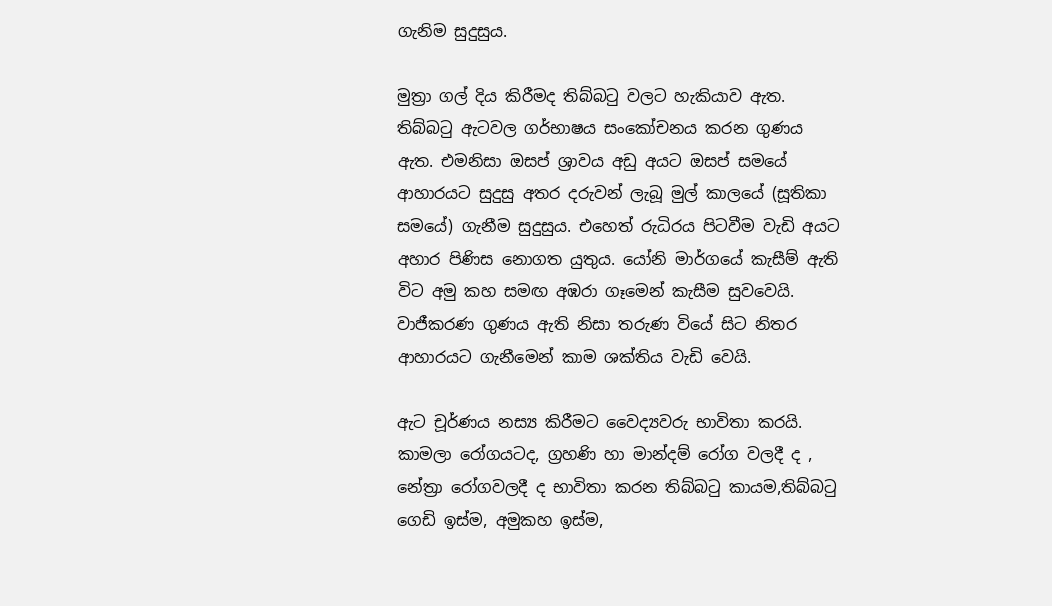ගැනිම සුදුසුය.

මුත්‍රා ගල් දිය කිරීමද තිබ්බටු වලට හැකියාව ඇත. තිබ්බටු ඇටවල ගර්භාෂය සංකෝචනය කරන ගුණය ඇත. එමනිසා ඔසප් ශ්‍රාවය අඩු අයට ඔසප් සමයේ ආහාරයට සුදුසු අතර දරුවන් ලැබූ මුල් කාලයේ (සූතිකා සමයේ) ගැනීම සුදුසුය. එහෙත් රුධිරය පිටවීම වැඩි අයට අහාර පිණිස නොගත යුතුය. යෝනි මාර්ගයේ කැසීම් ඇති විට අමු කහ සමඟ අඹරා ගෑමෙන් කැසීම සුවවෙයි. වාජීකරණ ගුණය ඇති නිසා තරුණ වියේ සිට නිතර ආහාරයට ගැනීමෙන් කාම ශක්තිය වැඩි වෙයි.

ඇට චූර්ණය නස්‍ය කිරීමට වෛද්‍යවරු භාවිතා කරයි. කාමලා රෝගයටද, ග්‍රහණි හා මාන්දම් රෝග වලදී ද , නේත්‍රා රෝගවලදී ද භාවිතා කරන තිබ්බටු කායම,තිබ්බටු ගෙඩි ඉස්ම, අමුකහ ඉස්ම,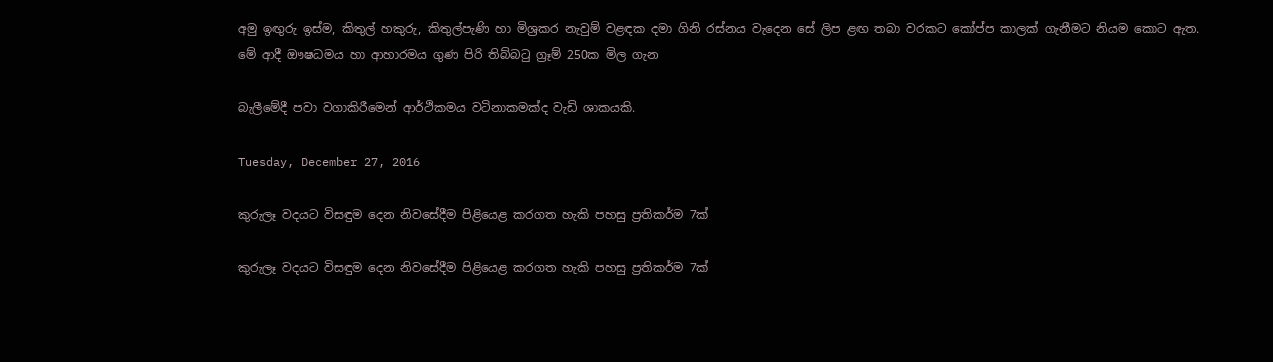අමු ඉඟුරු ඉස්ම, කිතුල් හකුරු, කිතුල්පැණි හා මිශ්‍රකර නැවුම් වළඳක දමා ගිනි රස්නය වැදෙන සේ ලිප ළඟ තබා වරකට කෝප්ප කාලක් ගැනීමට නියම කොට ඇත.
මේ ආදී ඖෂධමය හා ආහාරමය ගුණ පිරි තිබ්බටු ග්‍රෑම් 250ක මිල ගැන

බැලීමේදී පවා වගාකිරීමෙන් ආර්ථිකමය වටිනාකමක්ද වැඩි ශාකයකි.

Tuesday, December 27, 2016

කුරුලෑ වදයට විසඳුම දෙන නිවසේදීම පිළියෙළ කරගත හැකි පහසු ප්‍රතිකර්ම 7ක්

කුරුලෑ වදයට විසඳුම දෙන නිවසේදීම පිළියෙළ කරගත හැකි පහසු ප්‍රතිකර්ම 7ක්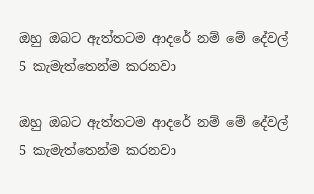ඔහු ඔබට ඇත්තටම ආදරේ නම් මේ දේවල් 5 කැමැත්තෙන්ම කරනවා

ඔහු ඔබට ඇත්තටම ආදරේ නම් මේ දේවල් 5 කැමැත්තෙන්ම කරනවා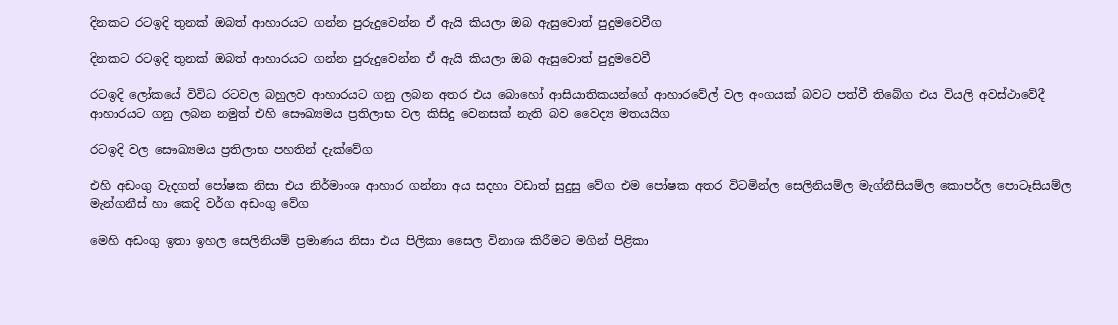දිනකට රටඉදි තුනක් ඔබත් ආහාරයට ගන්න පුරුදුවෙන්න ඒ ඇයි කියලා ඔබ ඇසුවොත් පුදුමවෙවීග

දිනකට රටඉදි තුනක් ඔබත් ආහාරයට ගන්න පුරුදුවෙන්න ඒ ඇයි කියලා ඔබ ඇසුවොත් පුදුමවෙවී

රටඉදි ලෝකයේ විවිධ රටවල බහුලව ආහාරයට ගනු ලබන අතර එය බොහෝ ආසියාතිකයන්ගේ ආහාරවේල් වල අංගයක් බවට පත්වී තිබේග එය වියලි අවස්ථාවේදී ආහාරයට ගනු ලබන නමුත් එහි සෞඛ්‍යමය ප්‍රතිලාභ වල කිසිදු වෙනසක් නැති බව වෛද්‍ය මතයයිග

රටඉදි වල සෞඛ්‍යමය ප්‍රතිලාභ පහතින් දැක්වේග

එහි අඩංගු වැදගත් පෝෂක නිසා එය නිර්මාංශ ආහාර ගන්නා අය සදහා වඩාත් සුදුසු වේග එම පෝෂක අතර විටමින්ල සෙලිනියම්ල මැග්නීසියම්ල කොපර්ල පොටෑසියම්ල මැන්ගනීස් හා කෙදි වර්ග අඩංගු වේග

මෙහි අඩංගු ඉතා ඉහල සෙලිනියම් ප්‍රමාණය නිසා එය පිලිකා සෛල විනාශ කිරීමට මගින් පිළිකා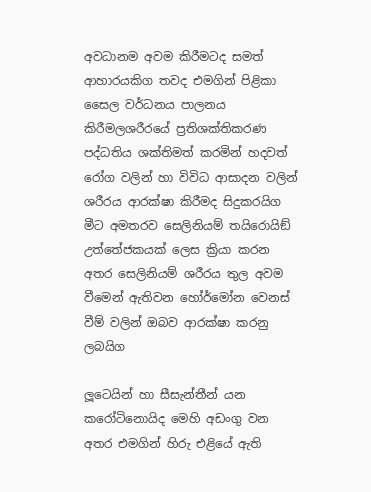අවධානම අවම කිරීමටද සමත් ආහාරයකිග තවද එමගින් පිළිකා සෛල වර්ධනය පාලනය කිරීමලශරීරයේ ප්‍රතිශක්තිකරණ පද්ධතිය ශක්තිමත් කරමින් හදවත් රෝග වලින් හා විවිධ ආසාදන වලින් ශරීරය ආරක්ෂා කිරීමද සිදුකරයිග මීට අමතරව සෙලිනියම් තයිරොයිඞ් උත්තේජකයක් ලෙස ක්‍රියා කරන අතර සෙලිනියම් ශරීරය තුල අවම වීමෙන් ඇතිවන හෝර්මෝන වෙනස් වීම් වලින් ඔබව ආරක්ෂා කරනු ලබයිග

ලූටෙයින් හා සීසැන්තීන් යන කරෝටිනොයිද මෙහි අඩංගු වන අතර එමගින් හිරු එළියේ ඇති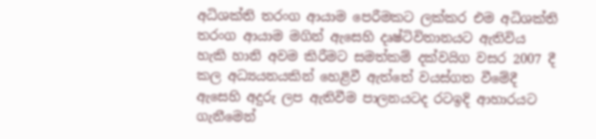අධිශක්ති තරංග ආයාම පෙරීමකට ලක්කර එම අධිශක්ති තරංග ආයාම මගින් ඇසෙහි දෘෂ්ටිවිතානයට ඇතිවිය හැකි හානි අවම කිරීමට සමත්කම් දක්වයිග වසර 2007 දී කල අධ්‍යයනයකින් හෙළිවී ඇත්තේ වයස්ගත වීමේදී ඇසෙහි අදුරු ලප ඇතිවීම පාලනයටද රටඉදි ආහාරයට ගැනීමෙන්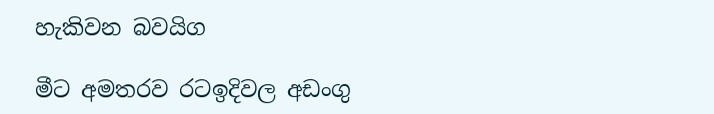හැකිවන බවයිග

මීට අමතරව රටඉදිවල අඩංගු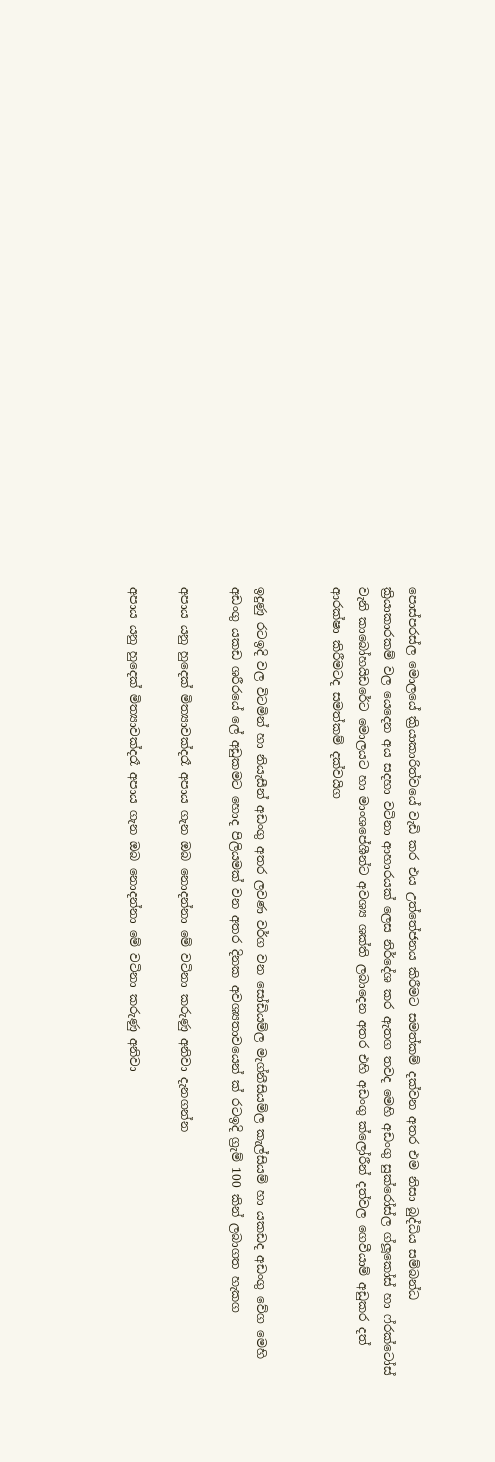පොස්පරස්ල මොලයේ ක්‍රියාකාරිත්වයේ වැඩි කර එය උත්තේජනය කිරීමට සමත්කම් දක්වන අතර එම නිසා බුද්ධිය සම්බන්ධ ක්‍රියාකාරකම් වල යෙදෙන අය සදහා වටිනා ආහාරයක් ලෙස නිර්දේශ කර ඇතග තවද මෙහි අඩංගු සුක්රෝස්ල ග්ලූකෝස් හා ෆ්රක්ටෝස් වැනි කාබෝහයිඩරේට මොලයට හා මාංශපේශීන්ට අවශ්‍ය ශක්ති ලබාදෙන අතර එහි අඩංගු ක්ලෝරීන් දත්වල ගෙවීයාම් අඩුකර දත් ආරක්ෂා කිරීමටද සමත්කම් දක්වයිග


ඉදුණු රටඉදි වල විටමින් හා නියැසීන් අඩංගු අතර ලවණ වර්ග වන සෝඩියම්ල මැග්නීසියම්ල කැල්සියම් හා යකඩද අඩංගු වේග මෙහි අඩංගු යකඩ ශරීරයේ ලේ අඩුකමට හොද පිලියමක් වන අතර දිනක අවශ්‍යතාවයෙන් ක් රටඉදි ග්‍රැම් 100 කින් ලබාගත හැකග

අපාය යනු හුදෙක් මිත්‍යාවක්දරෑ අපාය ගැන ඔබ නොදන්නා මේ වටිනා කරුණු අනිවා දැනගන්න

අපාය යනු හුදෙක් මිත්‍යාවක්දරෑ අපාය ගැන ඔබ නොදන්නා මේ වටිනා කරුණු අනිවා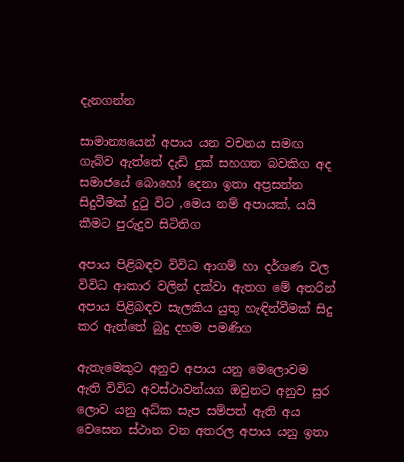දැනගන්න

සාමාන්‍යයෙන් අපාය යන වචනය සමඟ ගැබ්ව ඇත්තේ දැඩි දුක් සහගත බවකිග අද සමාජයේ බොහෝ දෙනා ඉතා අප්‍රසන්න සිදුවීමක් දුටු විට ,මෙය නම් අපායක්, යයි කීමට පුරුදුව සිටිතිග

අපාය පිළිබඳව විවිධ ආගම් හා දර්ශණ වල විවිධ ආකාර වලින් දක්වා ඇතග මේ අතරින් අපාය පිළිබඳව සැලකිය යුතු හැඳින්වීමක් සිදු කර ඇත්තේ බුදු දහම පමණිග

ඇතැමෙකුට අනුව අපාය යනු මෙලොවම ඇති විවිධ අවස්ථාවන්යග ඔවුනට අනුව සුර ලොව යනු අධ්ක සැප සම්පත් ඇති අය වෙසෙන ස්ථාන වන අතරල අපාය යනු ඉතා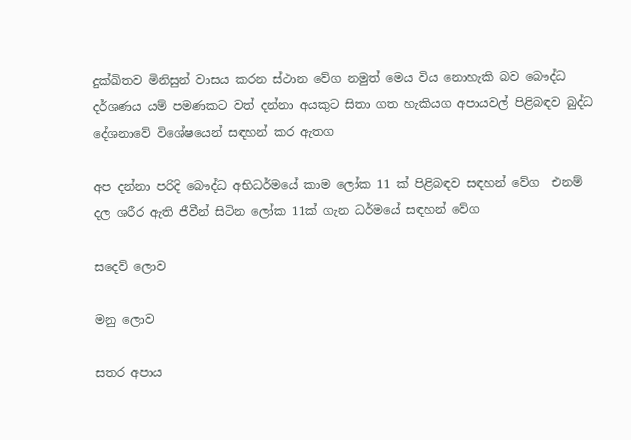දුක්ඛිතව මිනිසුන් වාසය කරන ස්ථාන වේග නමුත් මෙය විය නොහැකි බව බෞද්ධ දර්ශණය යම් පමණකට වත් දන්නා අයකුට සිතා ගත හැකියග අපායවල් පිළිබඳව බුද්ධ දේශනාවේ විශේෂයෙන් සඳහන් කර ඇතග

අප දන්නා පරිදි බෞද්ධ අභිධර්මයේ කාම ලෝක 11 ක් පිළිබඳව සඳහන් වේග  එනම් දල ශරීර ඇති ජීවීන් සිටින ලෝක 11ක් ගැන ධර්මයේ සඳහන් වේග

සදෙව් ලොව

මනු ලොව

සතර අපාය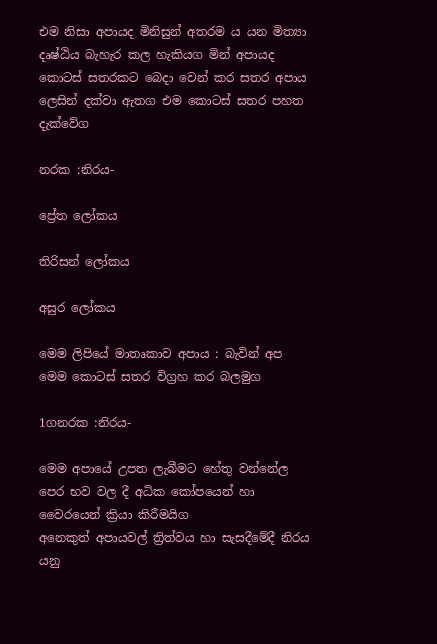එම නිසා අපායද මිනිසුන් අතරම ය යන මිත්‍යා දෘෂ්ඨිය බැහැර කල හැකියග මින් අපායද කොටස් සතරකට බෙදා වෙන් කර සතර අපාය ලෙසින් දක්වා ඇතග එම කොටස් සතර පහත දැක්වේග

නරක :නිරය-

ප්‍රේත ලෝකය

තිරිසන් ලෝකය

අසුර ලෝකය

මෙම ලිපියේ මාතෘකාව අපාය : බැවින් අප මෙම කොටස් සතර විග්‍රහ කර බලමුග

1ගනරක :නිරය-

මෙම අපායේ උපත ලැබීමට හේතු වන්නේල පෙර භව වල දී අධික කෝපයෙන් හා වෛරයෙන් ක්‍රියා කිරීමයිග
අනෙකුත් අපායවල් ත්‍රිත්වය හා සැසදීමේදී නිරය යනු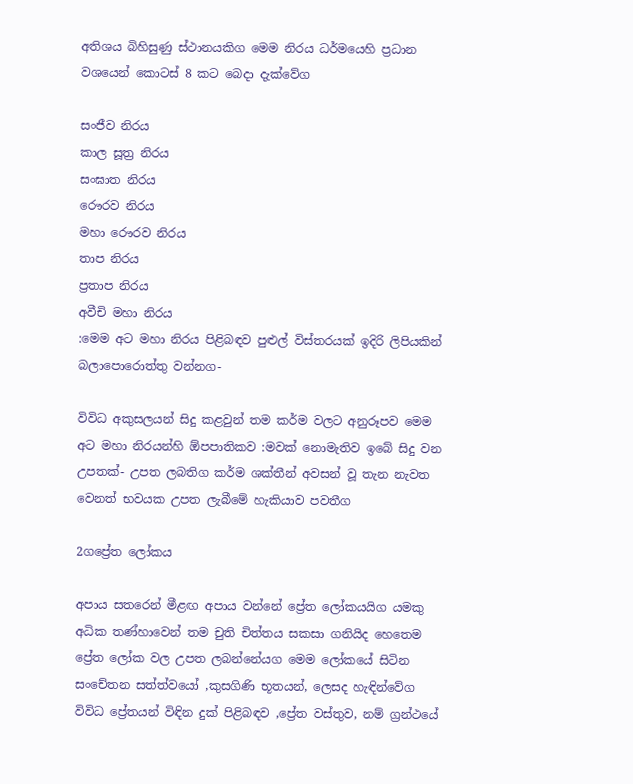අතිශය බිහිසුණු ස්ථානයකිග මෙම නිරය ධර්මයෙහි ප්‍රධාන  වශයෙන් කොටස් 8 කට බෙදා දැක්වේග

සංජීව නිරය
කාල සූත්‍ර නිරය
සංඝාත නිරය
රෞරව නිරය
මහා රෞරව නිරය
තාප නිරය
ප්‍රතාප නිරය
අවීචි මහා නිරය
:මෙම අට මහා නිරය පිළිබඳව පුළුල් විස්තරයක් ඉදිරි ලිපියකින් බලාපොරොත්තු වන්නග-

විවිධ අකුසලයන් සිදු කළවුන් තම කර්ම වලට අනුරූපව මෙම අට මහා නිරයන්හි ඕපපාතිකව :මවක් නොමැතිව ඉබේ සිදු වන උපතක්- උපත ලබතිග කර්ම ශක්තීන් අවසන් වූ තැන නැවත වෙනත් භවයක උපත ලැබීමේ හැකියාව පවතීග

2ගප්‍රේත ලෝකය

අපාය සතරෙන් මීළඟ අපාය වන්නේ ප්‍රේත ලෝකයයිග යමකු අධික තණ්හාවෙන් තම චුති චිත්තය සකසා ගනියිද හෙතෙම ප්‍රේත ලෝක වල උපත ලබන්නේයග මෙම ලෝකයේ සිටින සංචේතන සත්ත්වයෝ ,කුසගිණි භූතයන්, ලෙසද හැඳින්වේග විවිධ ප්‍රේතයන් විඳින දුක් පිළිබඳව ,ප්‍රේත වස්තුව, නම් ග්‍රන්ථයේ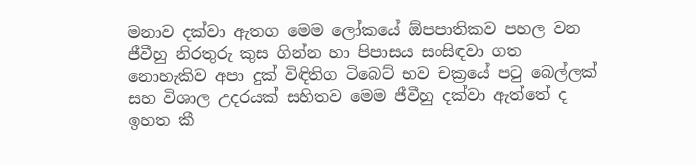මනාව දක්වා ඇතග මෙම ලෝකයේ ඕපපාතිකව පහල වන ජීවීහු නිරතුරු කුස ගින්න හා පිපාසය සංසිඳවා ගත නොහැකිව අපා දුක් විඳිතිග ටිබෙට් භව චක්‍රයේ පටු බෙල්ලක් සහ විශාල උදරයක් සහිතව මෙම ජීවීහු දක්වා ඇත්තේ ද ඉහත කී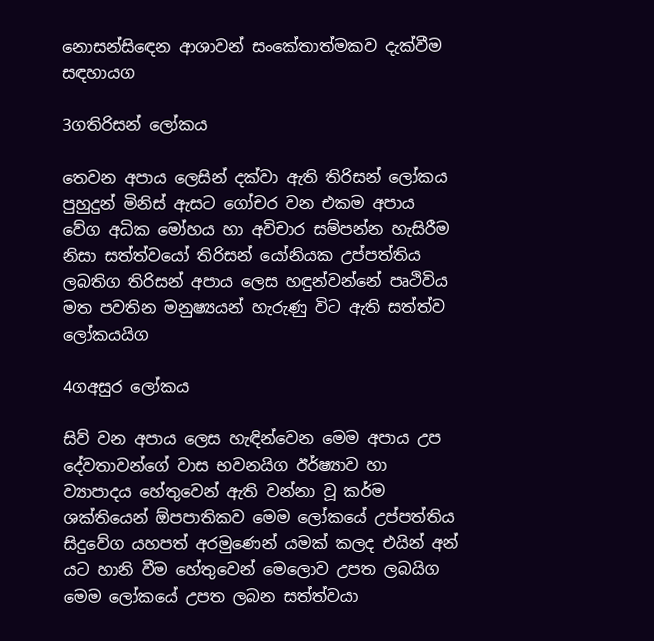නොසන්සිඳෙන ආශාවන් සංකේතාත්මකව දැක්වීම සඳහායග

3ගතිරිසන් ලෝකය

තෙවන අපාය ලෙසින් දක්වා ඇති තිරිසන් ලෝකය පුහුදුන් මිනිස් ඇසට ගෝචර වන එකම අපාය වේග අධික මෝහය හා අවිචාර සම්පන්න හැසිරීම නිසා සත්ත්වයෝ තිරිසන් යෝනියක උප්පත්තිය ලබතිග තිරිසන් අපාය ලෙස හඳුන්වන්නේ පෘථිවිය මත පවතින මනුෂ්‍යයන් හැරුණු විට ඇති සත්ත්ව ලෝකයයිග

4ගඅසුර ලෝකය

සිව් වන අපාය ලෙස හැඳින්වෙන මෙම අපාය උප දේවතාවන්ගේ වාස භවනයිග ඊර්ෂ්‍යාව හා ව්‍යාපාදය හේතුවෙන් ඇති වන්නා වූ කර්ම ශක්තියෙන් ඕපපාතිකව මෙම ලෝකයේ උප්පත්තිය සිදුවේග යහපත් අරමුණෙන් යමක් කලද එයින් අන් යට හානි වීම හේතුවෙන් මෙලොව උපත ලබයිග මෙම ලෝකයේ උපත ලබන සත්ත්වයා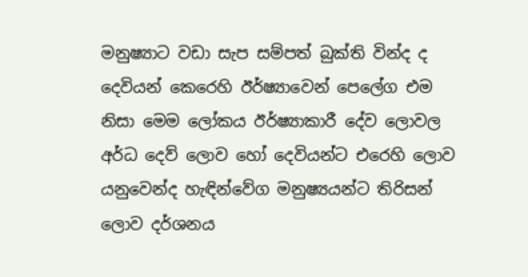මනුෂ්‍යාට වඩා සැප සම්පත් බුක්ති වින්ද ද දෙවියන් කෙරෙහි ඊර්ෂ්‍යාවෙන් පෙලේග එම නිසා මෙම ලෝකය ඊර්ෂ්‍යාකාරී දේව ලොවල අර්ධ දෙව් ලොව හෝ දෙවියන්ට එරෙහි ලොව යනුවෙන්ද හැඳින්වේග මනුෂ්‍යයන්ට තිරිසන් ලොව දර්ශනය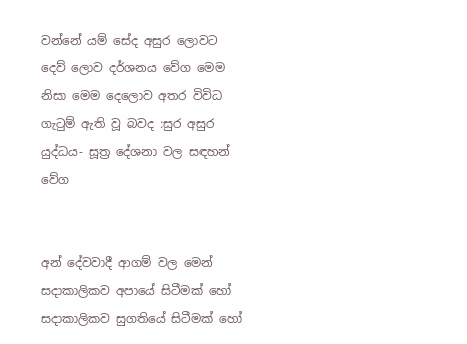වන්නේ යම් සේද අසුර ලොවට දෙව් ලොව දර්ශනය වේග මෙම නිසා මෙම දෙලොව අතර විවිධ ගැටුම් ඇති වූ බවද :සුර අසුර යුද්ධය- සූත්‍ර දේශනා වල සඳහන් වේග


අන් දේවවාදී ආගම් වල මෙන් සදාකාලිකව අපායේ සිටීමක් හෝ සදාකාලිකව සුගතියේ සිටීමක් හෝ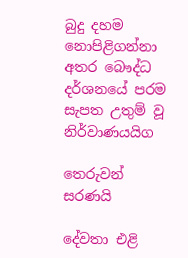බුදු දහම නොපිළිගන්නා අතර බෞද්ධ දර්ශනයේ පරම සැපත උතුම් වූ නිර්වාණයයිග

තෙරුවන් සරණයි

දේවතා එළි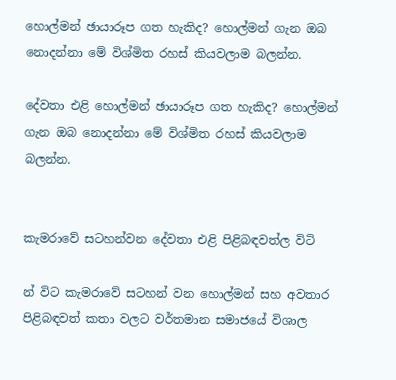හොල්මන් ඡායාරූප ගත හැකිද? හොල්මන් ගැන ඔබ නොදන්නා මේ විශ්මිත රහස් කියවලාම බලන්න.

දේවතා එළි හොල්මන් ඡායාරූප ගත හැකිද? හොල්මන් ගැන ඔබ නොදන්නා මේ විශ්මිත රහස් කියවලාම බලන්න.


කැමරාවේ සටහන්වන දේවතා එළි පිළිබඳවත්ල විටි

න් විට කැමරාවේ සටහන් වන හොල්මන් සහ අවතාර පිළිබඳවත් කතා වලට වර්තමාන සමාජයේ විශාල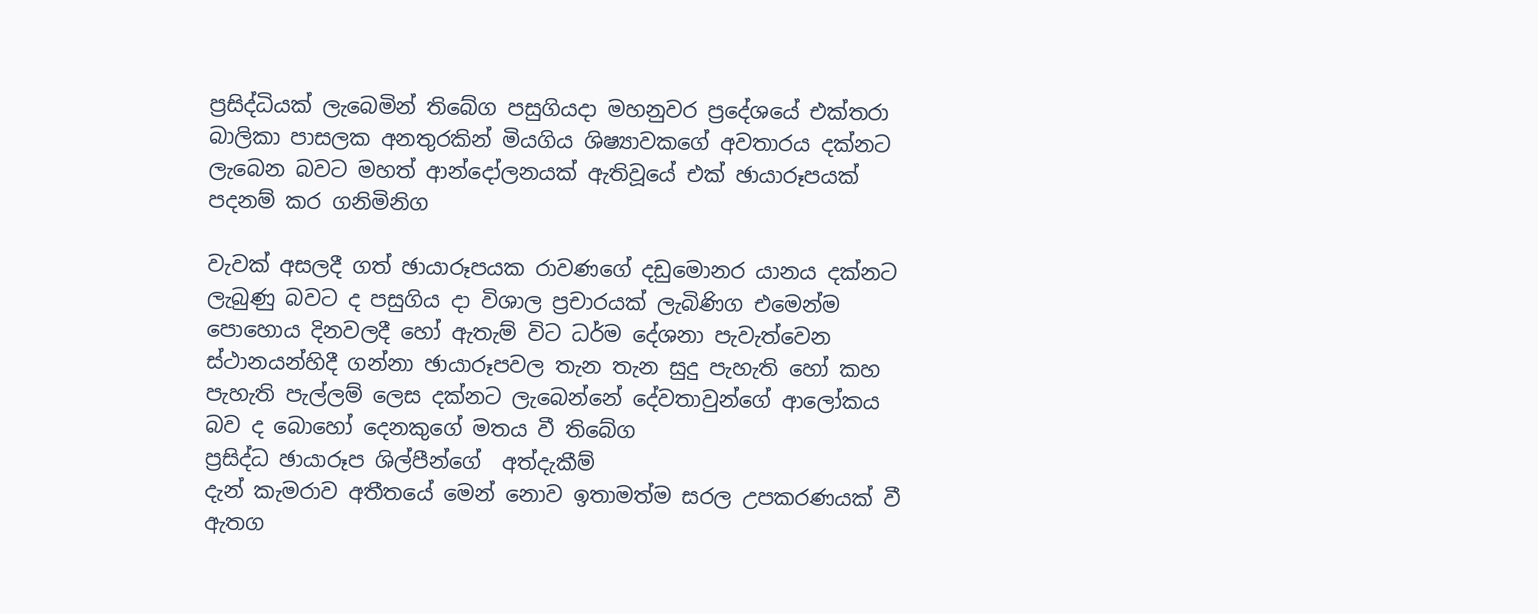ප්‍රසිද්ධියක් ලැබෙමින් තිබේග පසුගියදා මහනුවර ප්‍රදේශයේ එක්තරා බාලිකා පාසලක අනතුරකින් මියගිය ශිෂ්‍යාවකගේ අවතාරය දක්නට ලැබෙන බවට මහත් ආන්දෝලනයක් ඇතිවූයේ එක් ඡායාරූපයක් පදනම් කර ගනිමිනිග

වැවක් අසලදී ගත් ඡායාරූපයක රාවණගේ දඩුමොනර යානය දක්නට ලැබුණු බවට ද පසුගිය දා විශාල ප්‍රචාරයක් ලැබිණිග එමෙන්ම පොහොය දිනවලදී හෝ ඇතැම් විට ධර්ම දේශනා පැවැත්වෙන ස්ථානයන්හිදී ගන්නා ඡායාරූපවල තැන තැන සුදු පැහැති හෝ කහ පැහැති පැල්ලම් ලෙස දක්නට ලැබෙන්නේ දේවතාවුන්ගේ ආලෝකය බව ද බොහෝ දෙනකුගේ මතය වී තිබේග
ප්‍රසිද්ධ ඡායාරූප ශිල්පීන්ගේ  අත්දැකීම්
දැන් කැමරාව අතීතයේ මෙන් නොව ඉතාමත්ම සරල උපකරණයක් වී ඇතග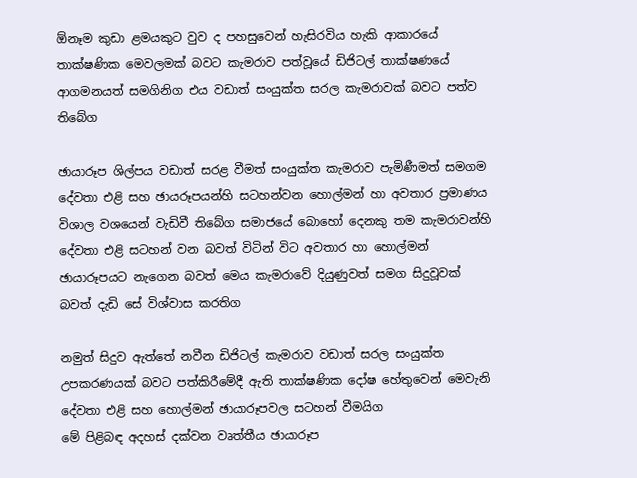ඕනෑම කුඩා ළමයකුට වුව ද පහසුවෙන් හැසිරවිය හැකි ආකාරයේ තාක්ෂණික මෙවලමක් බවට කැමරාව පත්වූයේ ඩිජිටල් තාක්ෂණයේ ආගමනයත් සමගිනිග එය වඩාත් සංයුක්ත සරල කැමරාවක් බවට පත්ව තිබේග

ඡායාරූප ශිල්පය වඩාත් සරළ වීමත් සංයුක්ත කැමරාව පැමිණීමත් සමගම දේවතා එළි සහ ඡායරූපයන්හි සටහන්වන හොල්මන් හා අවතාර ප්‍රමාණය විශාල වශයෙන් වැඩිවී තිබේග සමාජයේ බොහෝ දෙනකු තම කැමරාවන්හි දේවතා එළි සටහන් වන බවත් විටින් විට අවතාර හා හොල්මන් ඡායාරූපයට නැගෙන බවත් මෙය කැමරාවේ දියුණුවත් සමග සිදුවූවක් බවත් දැඩි සේ විශ්වාස කරතිග

නමුත් සිදුව ඇත්තේ නවීන ඩිජිටල් කැමරාව වඩාත් සරල සංයුක්ත උපකරණයක් බවට පත්කිරීමේදී ඇති තාක්ෂණික දෝෂ හේතුවෙන් මෙවැනි දේවතා එළි සහ හොල්මන් ඡායාරූපවල සටහන් වීමයිග
මේ පිළිබඳ අදහස් දක්වන වෘත්තීය ඡායාරූප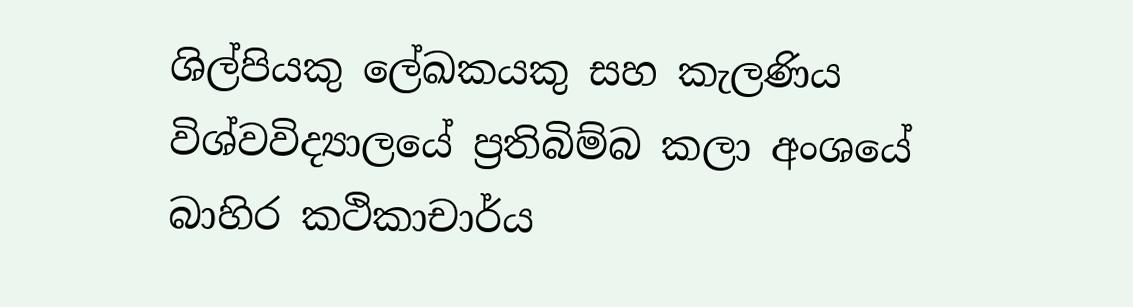ශිල්පියකු ලේඛකයකු සහ කැලණිය විශ්වවිද්‍යාලයේ ප්‍රතිබිම්බ කලා අංශයේ බාහිර කථිකාචාර්ය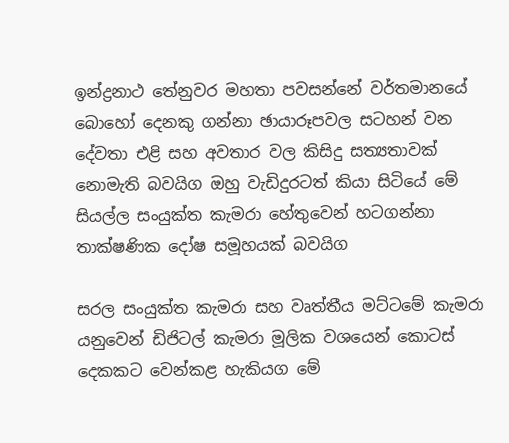ඉන්ද්‍රනාථ තේනුවර මහතා පවසන්නේ වර්තමානයේ බොහෝ දෙනකු ගන්නා ඡායාරූපවල සටහන් වන දේවතා එළි සහ අවතාර වල කිසිදු සත්‍යතාවක් නොමැති බවයිග ඔහු වැඩිදුරටත් කියා සිටියේ මේ සියල්ල සංයුක්ත කැමරා හේතුවෙන් හටගන්නා තාක්ෂණික දෝෂ සමූහයක් බවයිග

සරල සංයුක්ත කැමරා සහ වෘත්තීය මට්ටමේ කැමරා යනුවෙන් ඩිජිටල් කැමරා මූලික වශයෙන් කොටස් දෙකකට වෙන්කළ හැකියග මේ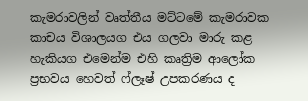කැමරාවලින් වෘත්තීය මට්ටමේ කැමරාවක කාචය විශාලයග එය ගලවා මාරු කළ හැකියග එමෙන්ම එහි කෘත්‍රිම ආලෝක ප්‍රභවය හෙවත් ෆ්ලෑෂ් උපකරණය ද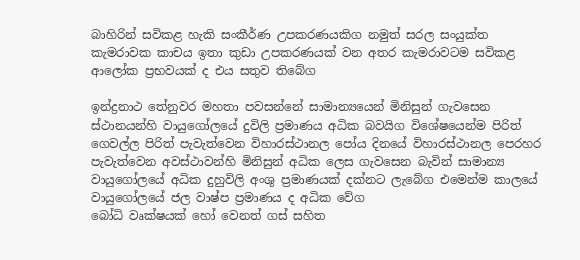බාහිරින් සවිකළ හැකි සංකීර්ණ උපකරණයකිග නමුත් සරල සංයුක්ත කැමරාවක කාචය ඉතා කුඩා උපකරණයක් වන අතර කැමරාවටම සවිකළ ආලෝක ප්‍රභවයක් ද එය සතුව තිබේග

ඉන්ද්‍රනාථ තේනුවර මහතා පවසන්නේ සාමාන්‍යයෙන් මිනිසුන් ගැවසෙන ස්ථානයන්හි වායුගෝලයේ දුවිලි ප්‍රමාණය අධික බවයිග විශේෂයෙන්ම පිරිත් ගෙවල්ල පිරිත් පැවැත්වෙන විහාරස්ථානල පෝය දිනයේ විහාරස්ථානල පෙරහර පැවැත්වෙන අවස්ථාවන්හි මිනිසුන් අධික ලෙස ගැවසෙන බැවින් සාමාන්‍ය වායුගෝලයේ අධික දුහුවිලි අංශු ප්‍රමාණයක් දක්නට ලැබේග එමෙන්ම කාලයේ වායුගෝලයේ ජල වාෂ්ප ප්‍රමාණය ද අධික වේග
බෝධි වෘක්ෂයක් හෝ වෙනත් ගස් සහිත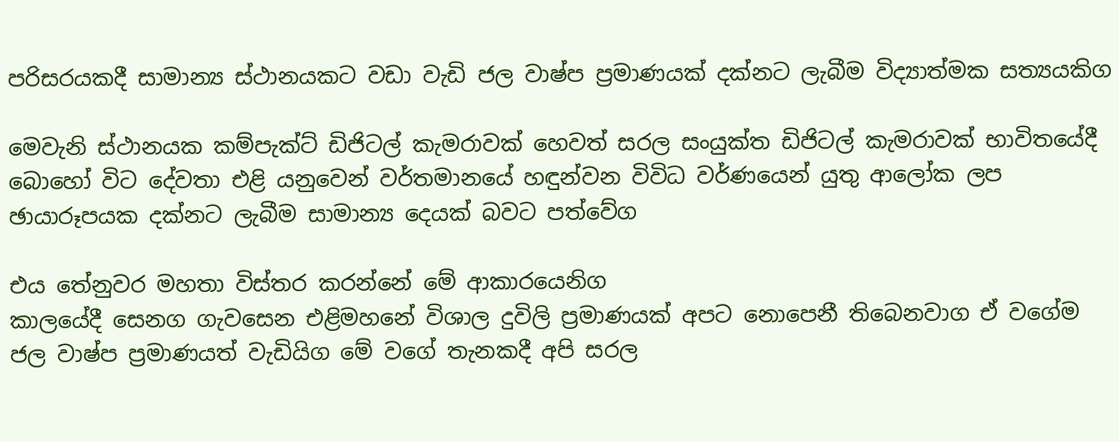පරිසරයකදී සාමාන්‍ය ස්ථානයකට වඩා වැඩි ජල වාෂ්ප ප්‍රමාණයක් දක්නට ලැබීම විද්‍යාත්මක සත්‍යයකිග

මෙවැනි ස්ථානයක කම්පැක්ට් ඩිජිටල් කැමරාවක් හෙවත් සරල සංයුක්ත ඩිජිටල් කැමරාවක් භාවිතයේදී බොහෝ විට දේවතා එළි යනුවෙන් වර්තමානයේ හඳුන්වන විවිධ වර්ණයෙන් යුතු ආලෝක ලප ඡායාරූපයක දක්නට ලැබීම සාමාන්‍ය දෙයක් බවට පත්වේග

එය තේනුවර මහතා විස්තර කරන්නේ මේ ආකාරයෙනිග
කාලයේදී සෙනග ගැවසෙන එළිමහනේ විශාල දුවිලි ප්‍රමාණයක් අපට නොපෙනී තිබෙනවාග ඒ වගේම ජල වාෂ්ප ප්‍රමාණයත් වැඩියිග මේ වගේ තැනකදී අපි සරල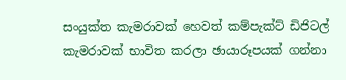සංයුක්ත කැමරාවක් හෙවත් කම්පැක්ට් ඩිජිටල් කැමරාවක් භාවිත කරලා ඡායාරූපයක් ගන්නා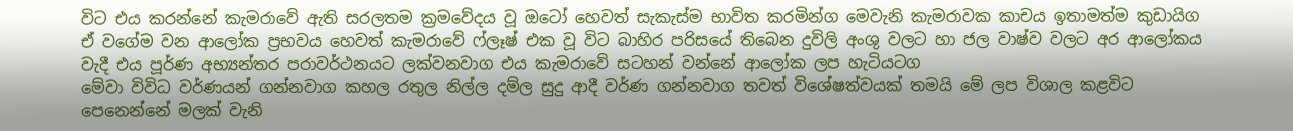විට එය කරන්නේ කැමරාවේ ඇති සරලතම ක්‍රමවේදය වූ ඔටෝ හෙවත් සැකැස්ම භාවිත කරමින්ග මෙවැනි කැමරාවක කාචය ඉතාමත්ම කුඩායිග ඒ වගේම වන ආලෝක ප්‍රභවය හෙවත් කැමරාවේ ෆ්ලෑෂ් එක වූ විට බාහිර පරිසයේ තිබෙන දුවිලි අංශු වලට හා ජල වාෂ්ව වලට අර ආලෝකය වැදී එය පූර්ණ අභ්‍යන්තර පරාවර්ථනයට ලක්වනවාග එය කැමරාවේ සටහන් වන්නේ ආලෝක ලප හැටියටග
මේවා විවිධ වර්ණයන් ගන්නවාග කහල රතුල නිල්ල දම්ල සුදු ආදී වර්ණ ගන්නවාග තවත් විශේෂත්වයක් තමයි මේ ලප විශාල කළවිට පෙනෙන්නේ මලක් වැනි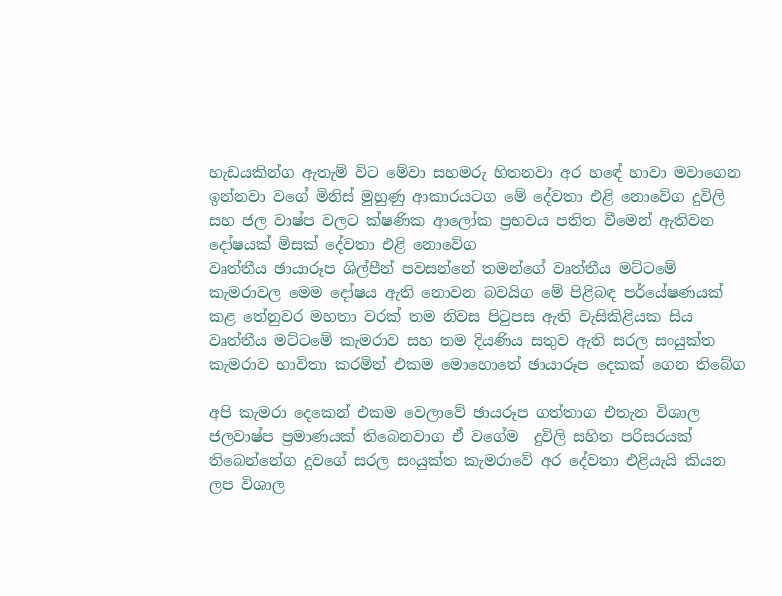හැඩයකින්ග ඇතැම් විට මේවා සහමරු හිතනවා අර හඳේ හාවා මවාගෙන ඉන්නවා වගේ මිනිස් මුහුණු ආකාරයටග මේ දේවතා එළි නොවේග දුවිලි සහ ජල වාෂ්ප වලට ක්ෂණික ආලෝක ප්‍රභවය පතිත වීමෙන් ඇතිවන දෝෂයක් මිසක් දේවතා එළි නොවේග
වෘත්තීය ඡායාරූප ශිල්පීන් පවසන්නේ තමන්ගේ වෘත්තීය මට්ටමේ කැමරාවල මෙම දෝෂය ඇති නොවන බවයිග මේ පිළිබඳ පර්යේෂණයක් කළ තේනුවර මහතා වරක් තම නිවස පිටුපස ඇති වැසිකිළියක සිය වෘත්තීය මට්ටමේ කැමරාව සහ තම දියණිය සතුව ඇති සරල සංයුක්ත කැමරාව භාවිතා කරමින් එකම මොහොතේ ඡායාරූප දෙකක් ගෙන තිබේග

අපි කැමරා දෙකෙන් එකම වෙලාවේ ඡායරූප ගත්තාග එතැන විශාල ජලවාෂ්ප ප්‍රමාණයක් තිබෙනවාග ඒ වගේම  දුවිලි සහිත පරිසරයක් තිබෙන්නේග දුවගේ සරල සංයුක්ත කැමරාවේ අර දේවතා එළියැයි කියන ලප විශාල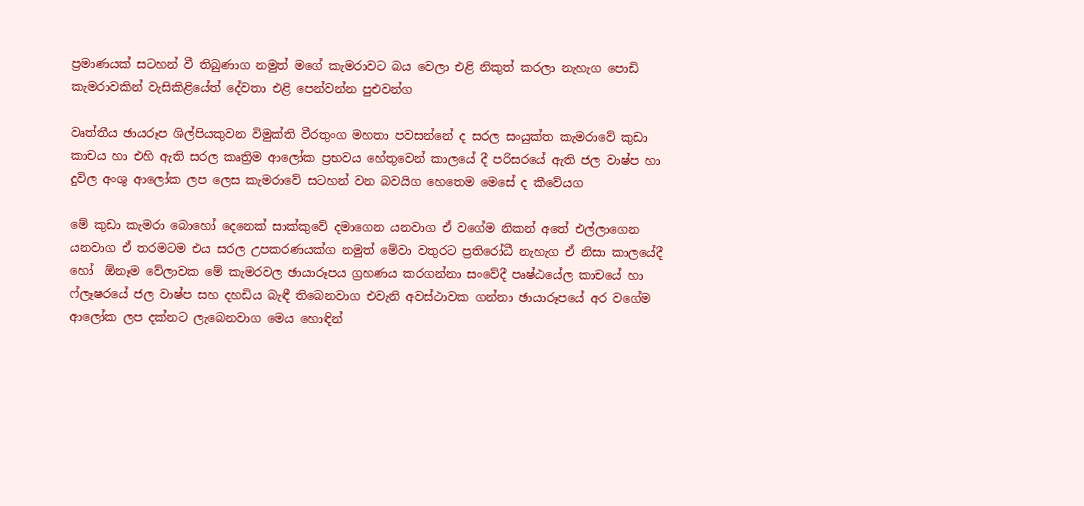ප්‍රමාණයක් සටහන් වී තිබුණාග නමුත් මගේ කැමරාවට බය වෙලා එළි නිකුත් කරලා නැහැග පොඩි කැමරාවකින් වැසිකිළියේත් දේවතා එළි පෙන්වන්න පුඑවන්ග

වෘත්තීය ඡායරූප ශිල්පියකුවන විමුක්ති වීරතුංග මහතා පවසන්නේ ද සරල සංයුක්ත කැමරාවේ කුඩා කාචය හා එහි ඇති සරල කෘත්‍රිම ආලෝක ප්‍රභවය හේතුවෙන් කාලයේ දී පරිසරයේ ඇති ජල වාෂ්ප හා  දුවිල අංශු ආලෝක ලප ලෙස කැමරාවේ සටහන් වන බවයිග හෙතෙම මෙසේ ද කීවේයග

මේ කුඩා කැමරා බොහෝ දෙනෙක් සාක්කුවේ දමාගෙන යනවාග ඒ වගේම නිකන් අතේ එල්ලාගෙන යනවාග ඒ තරමටම එය සරල උපකරණයක්ග නමුත් මේවා වතුරට ප්‍රතිරෝධී නැහැග ඒ නිසා කාලයේදී හෝ  ඕනෑම වේලාවක මේ කැමරවල ඡායාරූපය ග්‍රහණය කරගන්නා සංවේදී පෘෂ්ඨයේල කාචයේ හා ෆ්ලෑෂරයේ ජල වාෂ්ප සහ දහඩිය බැඳී තිබෙනවාග එවැනි අවස්ථාවක ගන්නා ඡායාරූපයේ අර වගේම ආලෝක ලප දක්නට ලැබෙනවාග මෙය හොඳින්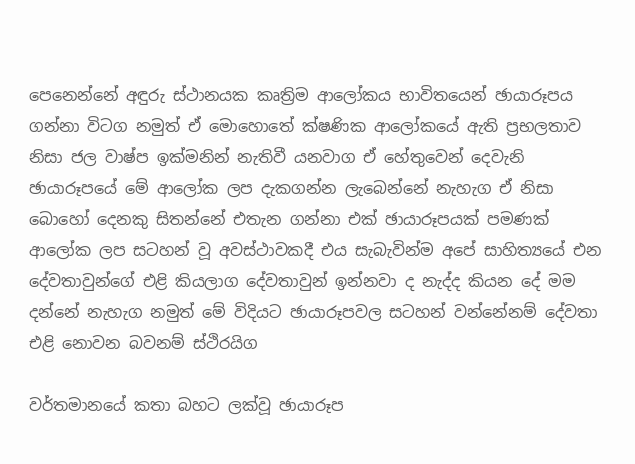පෙනෙන්නේ අඳුරු ස්ථානයක කෘත්‍රිම ආලෝකය භාවිතයෙන් ඡායාරූපය ගන්නා විටග නමුත් ඒ මොහොතේ ක්ෂණික ආලෝකයේ ඇති ප්‍රභලතාව නිසා ජල වාෂ්ප ඉක්මනින් නැතිවී යනවාග ඒ හේතුවෙන් දෙවැනි ඡායාරූපයේ මේ ආලෝක ලප දැකගන්න ලැබෙන්නේ නැහැග ඒ නිසා බොහෝ දෙනකු සිතන්නේ එතැන ගන්නා එක් ඡායාරූපයක් පමණක් ආලෝක ලප සටහන් වූ අවස්ථාවකදී එය සැබැවින්ම අපේ සාහිත්‍යයේ එන දේවතාවුන්ගේ එළි කියලාග දේවතාවුන් ඉන්නවා ද නැද්ද කියන දේ මම දන්නේ නැහැග නමුත් මේ විදියට ඡායාරූපවල සටහන් වන්නේනම් දේවතා එළි නොවන බවනම් ස්ථිරයිග

වර්තමානයේ කතා බහට ලක්වූ ඡායාරූප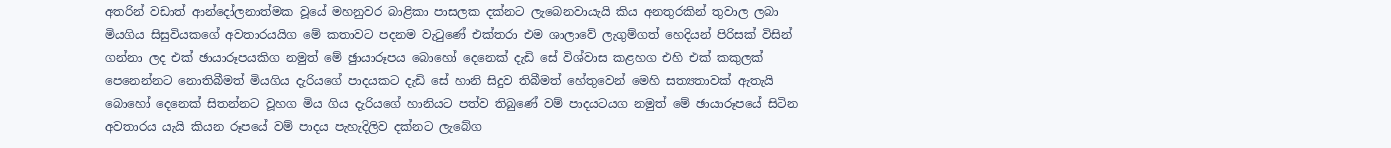අතරින් වඩාත් ආන්දෝලනාත්මක වූයේ මහනුවර බාළිකා පාසලක දක්නට ලැබෙනවායැයි කිය අනතුරකින් තුවාල ලබා මියගිය සිසුවියකගේ අවතාරයයිග මේ කතාවට පදනම වැටුණේ එක්තරා එම ශාලාවේ ලැගුම්ගත් හෙදියන් පිරිසක් විසින් ගන්නා ලද එක් ඡායාරූපයකිග නමුත් මේ ඡුායාරූපය බොහෝ දෙනෙක් දැඩි සේ විශ්වාස කළහග එහි එක් කකුලක් පෙනෙන්නට නොතිබීමත් මියගිය දැරියගේ පාදයකට දැඩි සේ හානි සිදුව තිබීමත් හේතුවෙන් මෙහි සත්‍යතාවක් ඇතැයි බොහෝ දෙනෙක් සිතන්නට වූහග මිය ගිය දැරියගේ හානියට පත්ව තිබුණේ වම් පාදයටයග නමුත් මේ ඡායාරූපයේ සිටින අවතාරය යැයි කියන රූපයේ වම් පාදය පැහැදිලිව දක්නට ලැබේග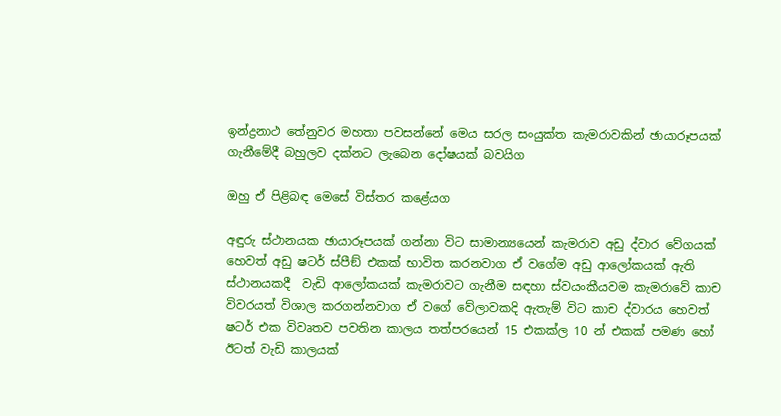ඉන්ද්‍රනාථ තේනුවර මහතා පවසන්නේ මෙය සරල සංයුක්ත කැමරාවකින් ඡායාරූපයක් ගැනීමේදී බහුලව දක්නට ලැබෙන දෝෂයක් බවයිග

ඔහු ඒ පිළිබඳ මෙසේ විස්තර කළේයග

අඳුරු ස්ථානයක ඡායාරූපයක් ගන්නා විට සාමාන්‍යයෙන් කැමරාව අඩු ද්වාර වේගයක් හෙවත් අඩු ෂටර් ස්පීඞ් එකක් භාවිත කරනවාග ඒ වගේම අඩු ආලෝකයක් ඇති ස්ථානයකදී  වැඩි ආලෝකයක් කැමරාවට ගැනීම සඳහා ස්වයංකීයවම කැමරාවේ කාච විවරයත් විශාල කරගන්නවාග ඒ වගේ වේලාවකදි ඇතැම් විට කාච ද්වාරය හෙවත් ෂටර් එක විවෘතව පවතින කාලය තත්පරයෙන් 15 එකක්ල 10 න් එකක් පමණ හෝ ඊටත් වැඩි කාලයක්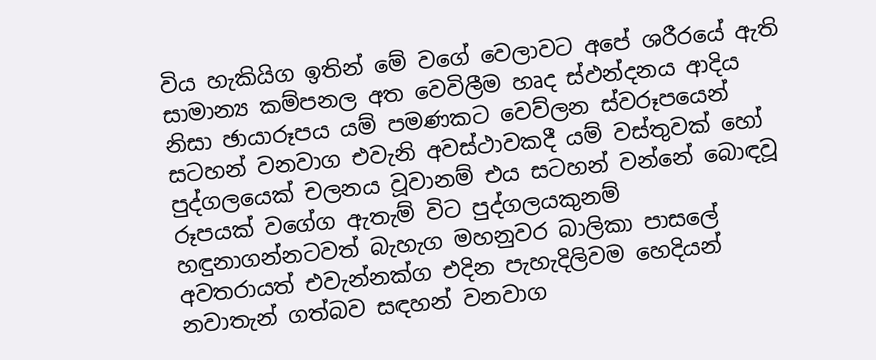විය හැකියිග ඉතින් මේ වගේ වෙලාවට අපේ ශරීරයේ ඇති සාමාන්‍ය කම්පනල අත වෙවිලීම හෘද ස්ඵන්දනය ආදිය නිසා ඡායාරූපය යම් පමණකට වෙව්ලන ස්වරූපයෙන් සටහන් වනවාග එවැනි අවස්ථාවකදී යම් වස්තුවක් හෝ පුද්ගලයෙක් චලනය වූවානම් එය සටහන් වන්නේ බොඳවූ රූපයක් වගේග ඇතැම් විට පුද්ගලයකුනම් හඳුනාගන්නටවත් බැහැග මහනුවර බාලිකා පාසලේ අවතරායත් එවැන්නක්ග එදින පැහැදිලිවම හෙදියන් නවාතැන් ගත්බව සඳහන් වනවාග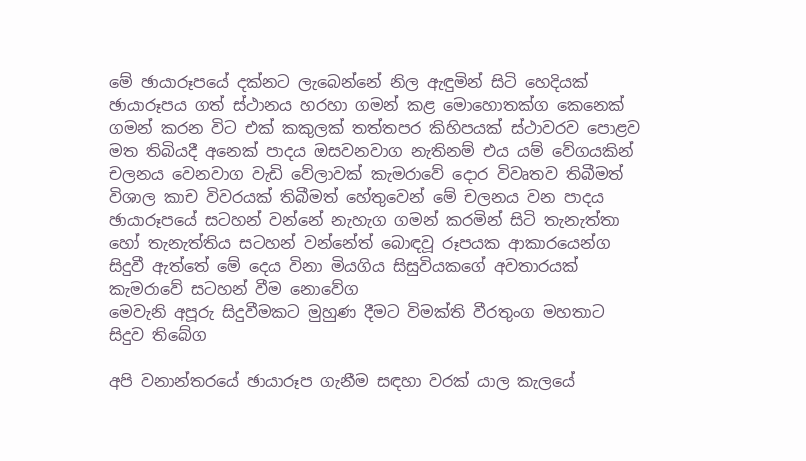මේ ඡායාරූපයේ දක්නට ලැබෙන්නේ නිල ඇඳුමින් සිටි හෙදියක් ඡායාරූපය ගත් ස්ථානය හරහා ගමන් කළ මොහොතක්ග කෙනෙක් ගමන් කරන විට එක් කකුලක් තත්තපර කිහිපයක් ස්ථාවරව පොළව මත තිබියදී අනෙක් පාදය ඔසවනවාග නැතිනම් එය යම් වේගයකින් චලනය වෙනවාග වැඩි වේලාවක් කැමරාවේ දොර විවෘතව තිබීමත් විශාල කාච විවරයක් තිබීමත් හේතුවෙන් මේ චලනය වන පාදය ඡායාරූපයේ සටහන් වන්නේ නැහැග ගමන් කරමින් සිටි තැනැත්තා හෝ තැනැත්තිය සටහන් වන්නේත් බොඳවූ රූපයක ආකාරයෙන්ග සිදුවී ඇත්තේ මේ දෙය විනා මියගිය සිසුවියකගේ අවතාරයක් කැමරාවේ සටහන් වීම නොවේග
මෙවැනි අපූරු සිදුවීමකට මුහුණ දීමට විමක්ති වීරතුංග මහතාට  සිදුව තිබේග

අපි වනාන්තරයේ ඡායාරූප ගැනීම සඳහා වරක් යාල කැලයේ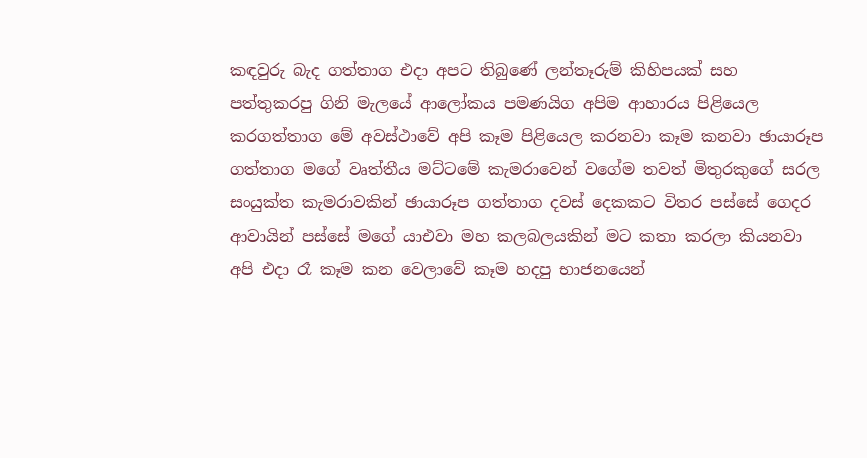කඳවුරු බැද ගත්තාග එදා අපට තිබුණේ ලන්තෑරුම් කිහිපයක් සහ පත්තුකරපු ගිනි මැලයේ ආලෝකය පමණයිග අපිම ආහාරය පිළියෙල කරගත්තාග මේ අවස්ථාවේ අපි කෑම පිළියෙල කරනවා කෑම කනවා ඡායාරූප ගත්තාග මගේ වෘත්තීය මට්ටමේ කැමරාවෙන් වගේම තවත් මිතුරකුගේ සරල සංයුක්ත කැමරාවකින් ඡායාරූප ගත්තාග දවස් දෙකකට විතර පස්සේ ගෙදර ආවායින් පස්සේ මගේ යාඑවා මහ කලබලයකින් මට කතා කරලා කියනවා අපි එදා රෑ කෑම කන වෙලාවේ කෑම හදපු භාජනයෙන්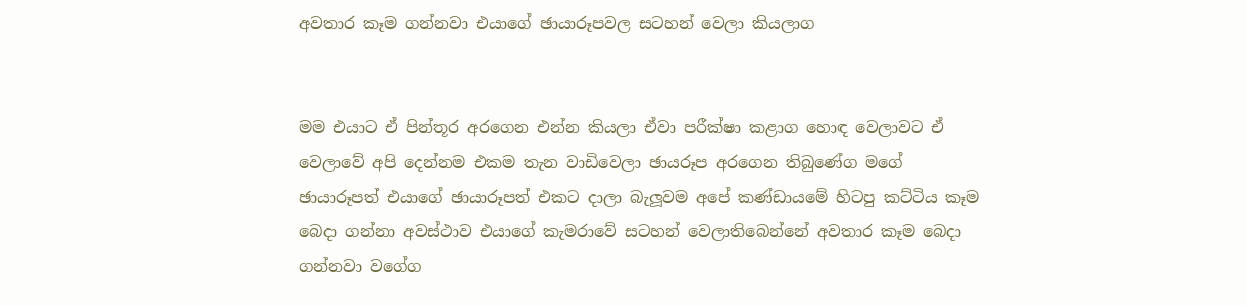අවතාර කෑම ගන්නවා එයාගේ ඡායාරූපවල සටහන් වෙලා කියලාග


මම එයාට ඒ පින්තූර අරගෙන එන්න කියලා ඒවා පරීක්ෂා කළාග හොඳ වෙලාවට ඒ වෙලාවේ අපි දෙන්නම එකම තැන වාඩිවෙලා ඡායරූප අරගෙන තිබුණේග මගේ ඡායාරූපත් එයාගේ ඡායාරූපත් එකට දාලා බැලූවම අපේ කණ්ඩායමේ හිටපු කට්ටිය කෑම බෙදා ගන්නා අවස්ථාව එයාගේ කැමරාවේ සටහන් වෙලාතිබෙන්නේ අවතාර කෑම බෙදා ගන්නවා වගේග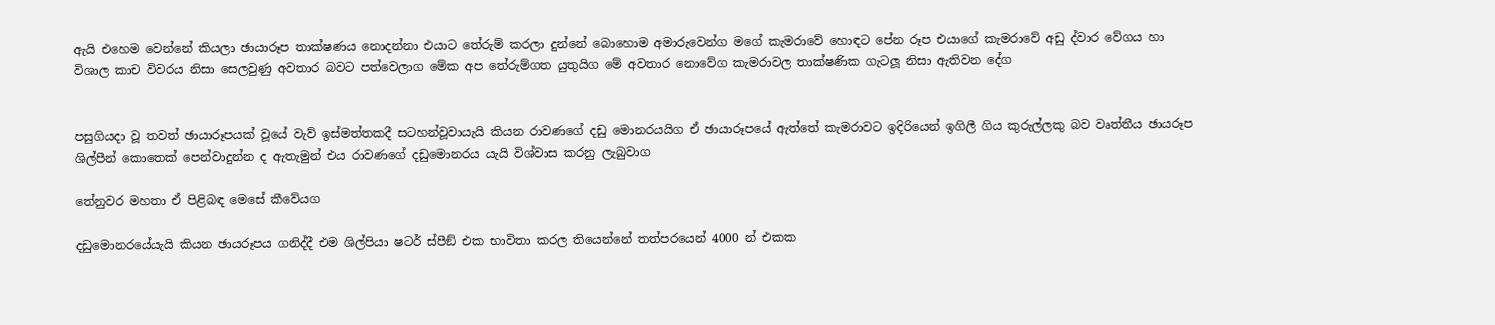ඇයි එහෙම වෙන්නේ කියලා ඡායාරූප තාක්ෂණය නොදන්නා එයාට තේරුම් කරලා දුන්නේ බොහොම අමාරුවෙන්ග මගේ කැමරාවේ හොඳට පේන රූප එයාගේ කැමරාවේ අඩු ද්වාර වේගය හා විශාල කාච විවරය නිසා සෙලවුණු අවතාර බවට පත්වෙලාග මේක අප තේරුම්ගත යුතුයිග මේ අවතාර නොවේග කැමරාවල තාක්ෂණික ගැටලූ නිසා ඇතිවන දේග


පසුගියදා වූ තවත් ඡායාරූපයක් වූයේ වැව් ඉස්මත්තකදී සටහන්වූවායැයි කියන රාවණගේ දඩු මොනරයයිග ඒ ඡායාරූපයේ ඇත්තේ කැමරාවට ඉදිරියෙන් ඉගිලී ගිය කුරුල්ලකු බව වෘත්තීය ඡායරූප ශිල්පීන් කොතෙක් පෙන්වාදුන්න ද ඇතැමුන් එය රාවණගේ දඩුමොනරය යැයි විශ්වාස කරනු ලැබුවාග

තේනුවර මහතා ඒ පිළිබඳ මෙසේ කීවේයග

දඩුමොනරයේයැයි කියන ඡායරූපය ගනිද්දී එම ශිල්පියා ෂටර් ස්පීඞ් එක භාවිතා කරල තියෙන්නේ තත්පරයෙන් 4000 න් එකක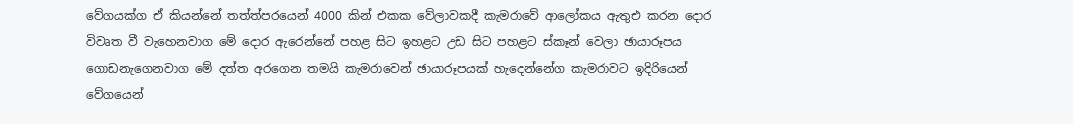වේගයක්ග ඒ කියන්නේ තත්ත්පරයෙන් 4000 කින් එකක වේලාවකදී කැමරාවේ ආලෝකය ඇතුඑ කරන දොර විවෘත වී වැහෙනවාග මේ දොර ඇරෙන්නේ පහළ සිට ඉහළට උඩ සිට පහළට ස්කෑන් වෙලා ඡායාරූපය ගොඩනැගෙනවාග මේ දත්ත අරගෙන තමයි කැමරාවෙන් ඡායාරූපයක් හැදෙන්නේග කැමරාවට ඉදිරියෙන් වේගයෙන්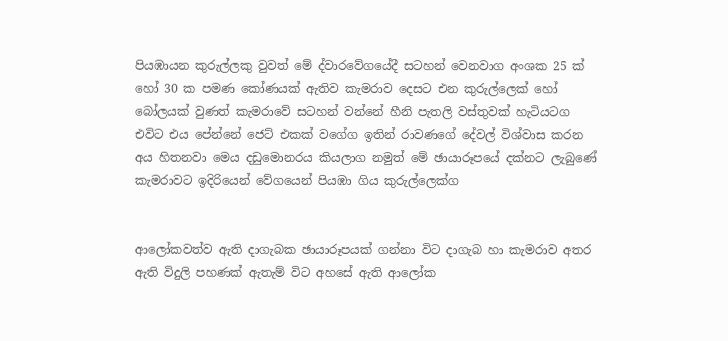පියඹායන කුරුල්ලකු වුවත් මේ ද්වාරවේගයේදී සටහන් වෙනවාග අංශක 25 ක් හෝ 30 ක පමණ කෝණයක් ඇතිව කැමරාව දෙසට එන කුරුල්ලෙක් හෝ බෝලයක් වුණත් කැමරාවේ සටහන් වන්නේ හීනි පැතලි වස්තුවක් හැටියටග එවිට එය පේන්නේ ජෙට් එකක් වගේග ඉතින් රාවණගේ දේවල් විශ්වාස කරන අය හිතනවා මෙය දඩුමොනරය කියලාග නමුත් මේ ඡායාරූපයේ දක්නට ලැබුණේ කැමරාවට ඉදිරියෙන් වේගයෙන් පියඹා ගිය කුරුල්ලෙක්ග


ආලෝකවත්ව ඇති දාගැබක ඡායාරූපයක් ගන්නා විට දාගැබ හා කැමරාව අතර ඇති විදුලි පහණක් ඇතැම් විට අහසේ ඇති ආලෝක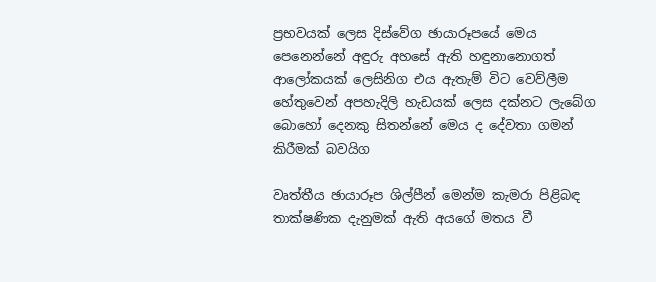ප්‍රභවයක් ලෙස දිස්වේග ඡායාරූපයේ මෙය පෙනෙන්නේ අඳුරු අහසේ ඇති හඳුනානොගත් ආලෝකයක් ලෙසිනිග එය ඇතැම් විට වෙව්ලීම හේතුවෙන් අපහැදිලි හැඩයක් ලෙස දක්නට ලැබේග බොහෝ දෙනකු සිතන්නේ මෙය ද දේවතා ගමන් කිරීමක් බවයිග

වෘත්තීය ඡායාරූප ශිල්පීන් මෙන්ම කැමරා පිළිබඳ තාක්ෂණික දැනුමක් ඇති අයගේ මතය වී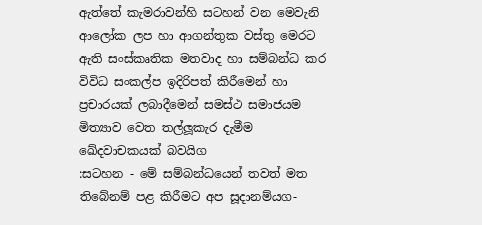ඇත්තේ කැමරාවන්හි සටහන් වන මෙවැනි ආලෝක ලප හා ආගන්තුක වස්තු මෙරට ඇති සංස්කෘතික මතවාද හා සම්බන්ධ කර විවිධ සංකල්ප ඉදිරිපත් කිරීමෙන් හා ප්‍රචාරයක් ලබාදීමෙන් සමස්ථ සමාජයම මිත්‍යාව වෙත තල්ලූකැර දැමීම ඛේදවාචකයක් බවයිග
:සටහන - මේ සම්බන්ධයෙන් තවත් මත තිබේනම් පළ කිරීමට අප සූදානම්යග-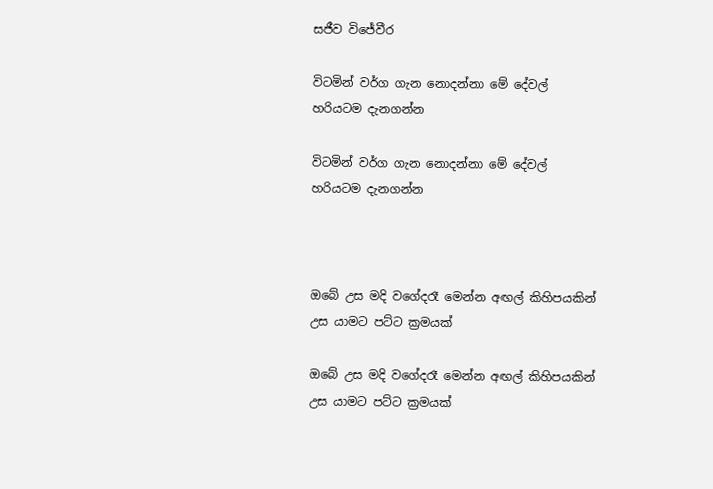සජීව විජේවීර

විටමින් වර්ග ගැන නොදන්නා මේ දේවල් හරියටම දැනගන්න

විටමින් වර්ග ගැන නොදන්නා මේ දේවල් හරියටම දැනගන්න



ඔබේ උස මදි වගේදරෑ මෙන්න අඟල් කිහිපයකින් උස යාමට පට්ට ක්‍රමයක්

ඔබේ උස මදි වගේදරෑ මෙන්න අඟල් කිහිපයකින් උස යාමට පට්ට ක්‍රමයක්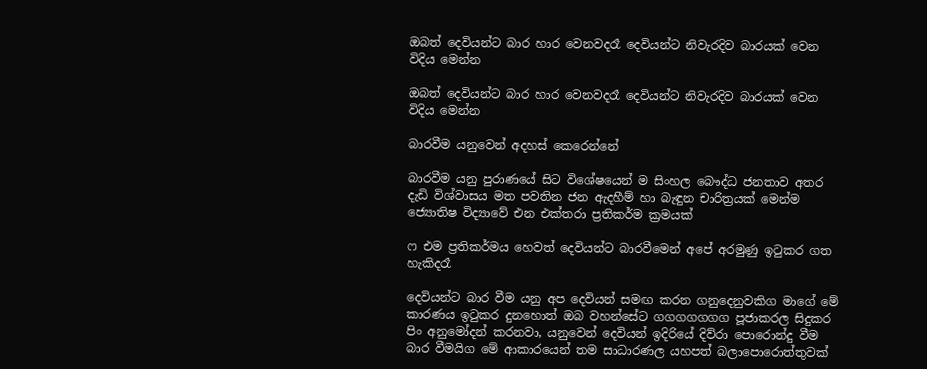ඔබත් දෙවියන්ට බාර හාර වෙනවදරෑ දෙවියන්ට නිවැරදිව බාරයක්‌ වෙන විදිය මෙන්න

ඔබත් දෙවියන්ට බාර හාර වෙනවදරෑ දෙවියන්ට නිවැරදිව බාරයක්‌ වෙන විදිය මෙන්න

බාරවීම යනුවෙන් අදහස්‌ කෙරෙන්නේ

බාරවීම යනු පුරාණයේ සිට විශේෂයෙන් ම සිංහල බෞද්ධ ජනතාව අතර දැඩි විශ්වාසය මත පවතින ජන ඇදහීම් හා බැඳුන චාරිත්‍රයක්‌ මෙන්ම ජ්‍යොතිෂ විද්‍යාවේ එන එක්‌තරා ප්‍රතිකර්ම ක්‍රමයක්‌

ෆ එම ප්‍රතිකර්මය හෙවත් දෙවියන්ට බාරවීමෙන් අපේ අරමුණු ඉටුකර ගත හැකිදරෑ

දෙවියන්ට බාර වීම යනු අප දෙවියන් සමඟ කරන ගනුදෙනුවකිග මාගේ මේ කාරණය ඉටුකර දුනහොත් ඔබ වහන්සේට ගගගගගගග පූජාකරල සිදුකර පිං අනුමෝදන් කරනවා, යනුවෙන් දෙවියන් ඉදිරියේ දිව්රා පොරොන්දු වීම බාර වීමයිග මේ ආකාරයෙන් තම සාධාරණල යහපත් බලාපොරොත්තුවක්‌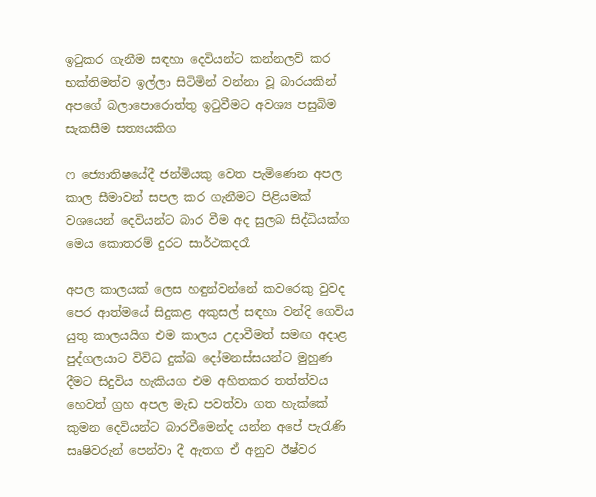ඉටුකර ගැනීම සඳහා දෙවියන්ට කන්නලව් කර භක්‌තිමත්ව ඉල්ලා සිටිමින් වන්නා වූ බාරයකින් අපගේ බලාපොරොත්තු ඉටුවීමට අවශ්‍ය පසුබිම සැකසීම සත්‍යයකිග

ෆ ජ්‍යොතිෂයේදී ජන්මියකු වෙත පැමිණෙන අපල කාල සීමාවන් සපල කර ගැනීමට පිළියමක්‌ වශයෙන් දෙවියන්ට බාර වීම අද සුලබ සිද්ධියක්‌ග මෙය කොතරම් දුරට සාර්ථකදරෑ

අපල කාලයක්‌ ලෙස හඳුන්වන්නේ කවරෙකු වුවද පෙර ආත්මයේ සිදුකළ අකුසල් සඳහා වන්දි ගෙවිය යුතු කාලයයිග එම කාලය උදාවීමත් සමඟ අදාළ පුද්ගලයාට විවිධ දුක්‌ඛ දෝමනස්‌සයන්ට මුහුණ දීමට සිදුවිය හැකියග එම අහිතකර තත්ත්වය හෙවත් ග්‍රහ අපල මැඩ පවත්වා ගත හැක්‌කේ කුමන දෙවියන්ට බාරවීමෙන්ද යන්න අපේ පැරැණි සෘෂිවරුන් පෙන්වා දී ඇතග ඒ අනුව ඊෂ්වර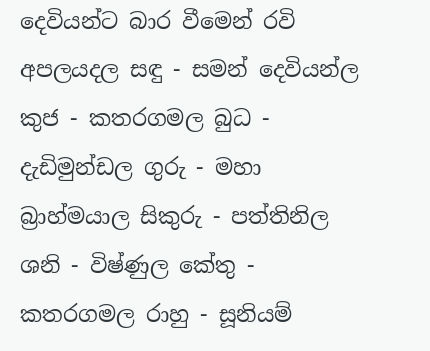දෙවියන්ට බාර වීමෙන් රවි අපලයදල සඳු - සමන් දෙවියන්ල කුජ - කතරගමල බුධ - දැඩිමුන්ඩල ගුරු - මහා බ්‍රාහ්මයාල සිකුරු - පත්තිනිල ශනි - විෂ්ණුල කේතු - කතරගමල රාහු - සූනියම්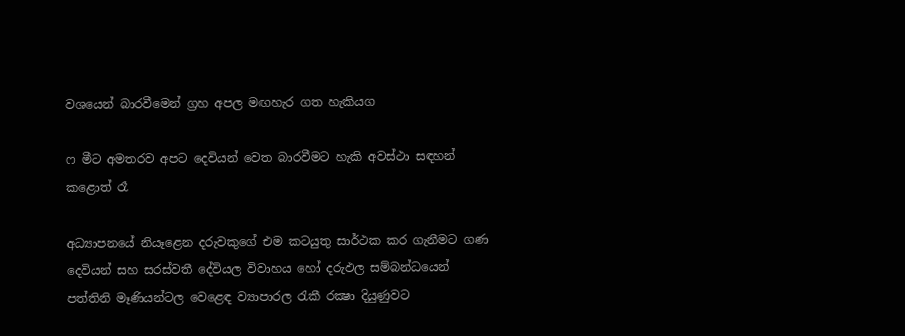වශයෙන් බාරවීමෙන් ග්‍රහ අපල මඟහැර ගත හැකියග

ෆ මීට අමතරව අපට දෙවියන් වෙත බාරවීමට හැකි අවස්‌ථා සඳහන් කළොත් රෑ

අධ්‍යාපනයේ නියෑළෙන දරුවකුගේ එම කටයුතු සාර්ථක කර ගැනීමට ගණ දෙවියන් සහ සරස්‌වතී දේවියල විවාහය හෝ දරුඵල සම්බන්ධයෙන් පත්තිනි මෑණියන්ටල වෙළෙඳ ව්‍යාපාරල රැකී රක්‍ෂා දියුණුවට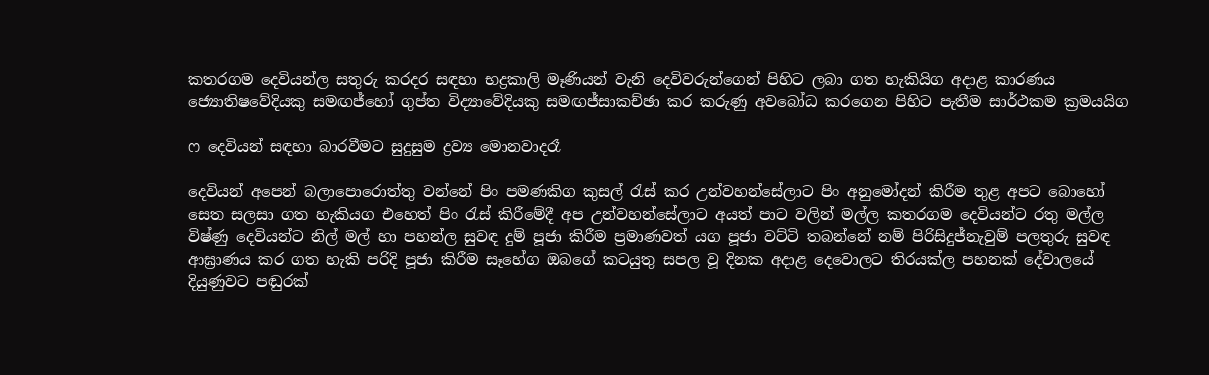කතරගම දෙවියන්ල සතුරු කරදර සඳහා භද්‍රකාලි මෑණියන් වැනි දෙවිවරුන්ගෙන් පිහිට ලබා ගත හැකියිග අදාළ කාරණය ජ්‍යොතිෂවේදියකු සමඟජ්හෝ ගුප්ත විද්‍යාවේදියකු සමඟජ්සාකච්ඡා කර කරුණු අවබෝධ කරගෙන පිහිට පැතීම සාර්ථකම ක්‍රමයයිග

ෆ දෙවියන් සඳහා බාරවීමට සුදුසුම ද්‍රව්‍ය මොනවාදරෑ

දෙවියන් අපෙන් බලාපොරොත්තු වන්නේ පිං පමණකිග කුසල් රැස්‌ කර උන්වහන්සේලාට පිං අනුමෝදන් කිරීම තුළ අපට බොහෝ සෙත සලසා ගත හැකියග එහෙත් පිං රැස්‌ කිරීමේදී අප උන්වහන්සේලාට අයත් පාට වලින් මල්ල කතරගම දෙවියන්ට රතු මල්ල විෂ්ණු දෙවියන්ට නිල් මල් හා පහන්ල සුවඳ දුම් පූජා කිරීම ප්‍රමාණවත් යග පූජා වට්‌ටි තබන්නේ නම් පිරිසිදුජ්නැවුම් පලතුරු සුවඳ ආඝ්‍රාණය කර ගත හැකි පරිදි පූජා කිරීම සෑහේග ඔබගේ කටයුතු සපල වූ දිනක අදාළ දෙවොලට තිරයක්‌ල පහනක්‌ දේවාලයේ දියුණුවට පඬුරක්‌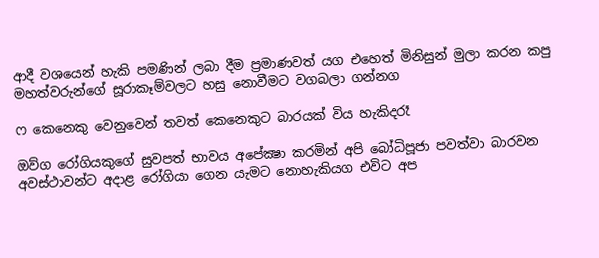ආදී වශයෙන් හැකි පමණින් ලබා දීම ප්‍රමාණවත් යග එහෙත් මිනිසුන් මුලා කරන කපු මහත්වරුන්ගේ සූරාකෑම්වලට හසු නොවීමට වගබලා ගන්නග

ෆ කෙනෙකු වෙනුවෙන් තවත් කෙනෙකුට බාරයක්‌ විය හැකිදරෑ

ඔව්ග රෝගියකුගේ සුවපත් භාවය අපේක්‍ෂා කරමින් අපි බෝධිපූජා පවත්වා බාරවන අවස්‌ථාවන්ට අදාළ රෝගියා ගෙන යැමට නොහැකියග එවිට අප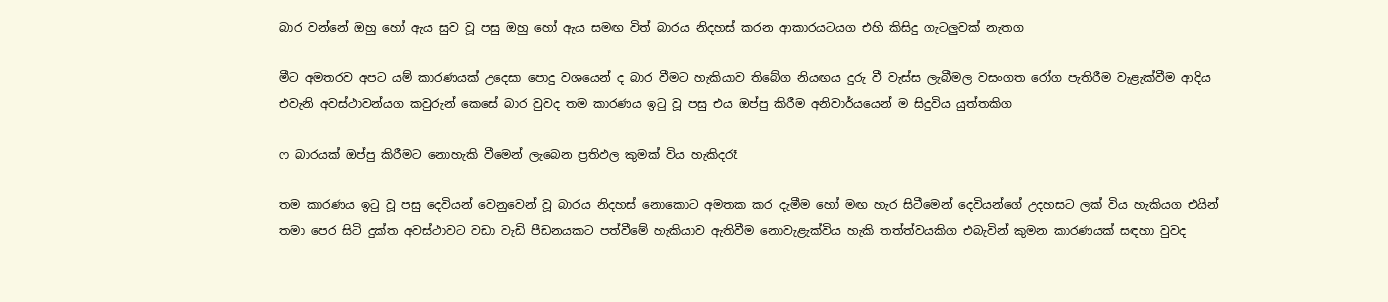බාර වන්නේ ඔහු හෝ ඇය සුව වූ පසු ඔහු හෝ ඇය සමඟ විත් බාරය නිදහස්‌ කරන ආකාරයටයග එහි කිසිදු ගැටලුවක්‌ නැතග

මීට අමතරව අපට යම් කාරණයක්‌ උදෙසා පොදු වශයෙන් ද බාර වීමට හැකියාව තිබේග නියඟය දුරු වී වැස්‌ස ලැබීමල වසංගත රෝග පැතිරීම වැළැක්‌වීම ආදිය එවැනි අවස්‌ථාවන්යග කවුරුන් කෙසේ බාර වුවද තම කාරණය ඉටු වූ පසු එය ඔප්පු කිරීම අනිවාර්යයෙන් ම සිදුවිය යුත්තකිග

ෆ බාරයක්‌ ඔප්පු කිරීමට නොහැකි වීමෙන් ලැබෙන ප්‍රතිඵල කුමක්‌ විය හැකිදරෑ

තම කාරණය ඉටු වූ පසු දෙවියන් වෙනුවෙන් වූ බාරය නිදහස්‌ නොකොට අමතක කර දැමීම හෝ මඟ හැර සිටීමෙන් දෙවියන්ගේ උදහසට ලක්‌ විය හැකියග එයින් තමා පෙර සිටි දුක්‌ත අවස්‌ථාවට වඩා වැඩි පීඩනයකට පත්වීමේ හැකියාව ඇතිවීම නොවැළැක්‌විය හැකි තත්ත්වයකිග එබැවින් කුමන කාරණයක්‌ සඳහා වුවද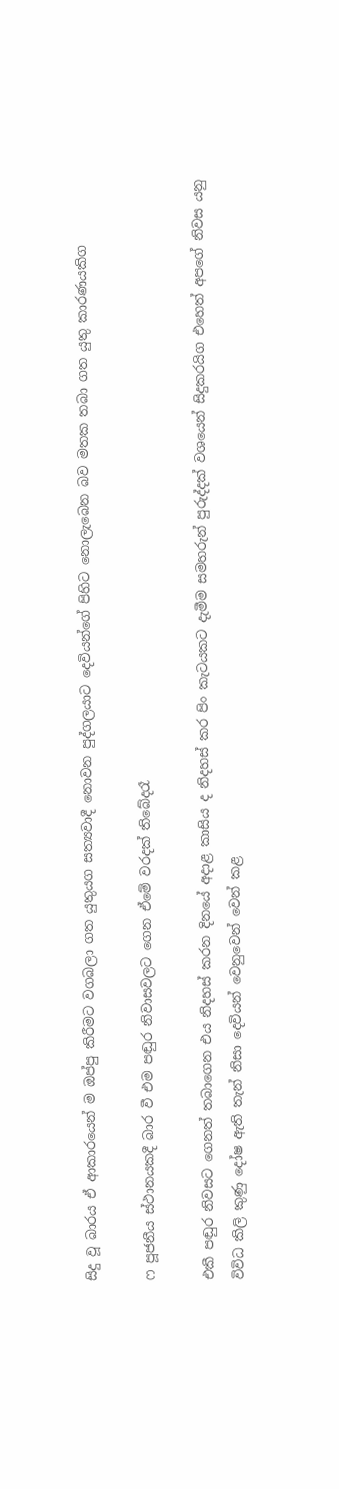සිදු වූ බාරය ඒ ආකාරයෙන් ම ඔප්පු කිරීමට වගබලා ගත යුතුයග සත්‍යවාදී නොවන පුද්ගලයාට දෙවියන්ගේ පිහිට නොලැබෙන බව මතක තබා ගත යුතු කාරණයකිග

ෆ පූජනීය ස්‌ථානයකදී බාර වී එම පඬුර නිවාසවලට ගෙන ඒමේ වරදක්‌ තිබේදරෑ

එකී පඬුර නිවසට ගෙනත් තබාගෙන එය නිදහස්‌ කරන දිනයේ අදාළ කාසිය ද නිදහස්‌ කර පිං කැටයකට දැමීම සමහරුන් පුරුද්දක්‌ වශයෙන් සිදුකරයිග එහෙත් අපගේ නිවස යනු විවිධ කිලි කුණු දෝෂ ඇති තැන් නිසා දෙවියන් වෙනුවෙන් වෙන් කළ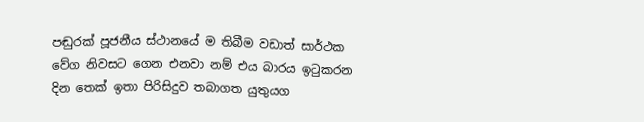පඬුරක්‌ පූජනීය ස්‌ථානයේ ම තිබීම වඩාත් සාර්ථක වේග නිවසට ගෙන එනවා නම් එය බාරය ඉටුකරන දින තෙක්‌ ඉතා පිරිසිදුව තබාගත යුතුයග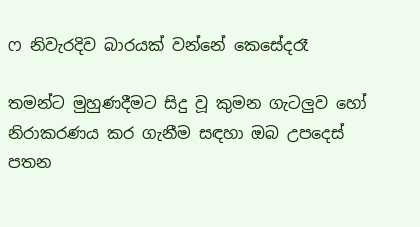ෆ නිවැරදිව බාරයක්‌ වන්නේ කෙසේදරෑ

තමන්ට මුහුණදීමට සිදු වූ කුමන ගැටලුව හෝ නිරාකරණය කර ගැනීම සඳහා ඔබ උපදෙස්‌ පතන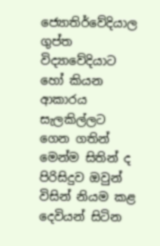ජ්‍යොතිර්වේදියාල ගුප්ත විද්‍යාවේදියාට හෝ කියන ආකාරය සැලකිල්ලට ගෙන ගතින් මෙන්ම සිතින් ද පිරිසිදුව ඔවුන් විසින් නියම කළ දෙවියන් සිටින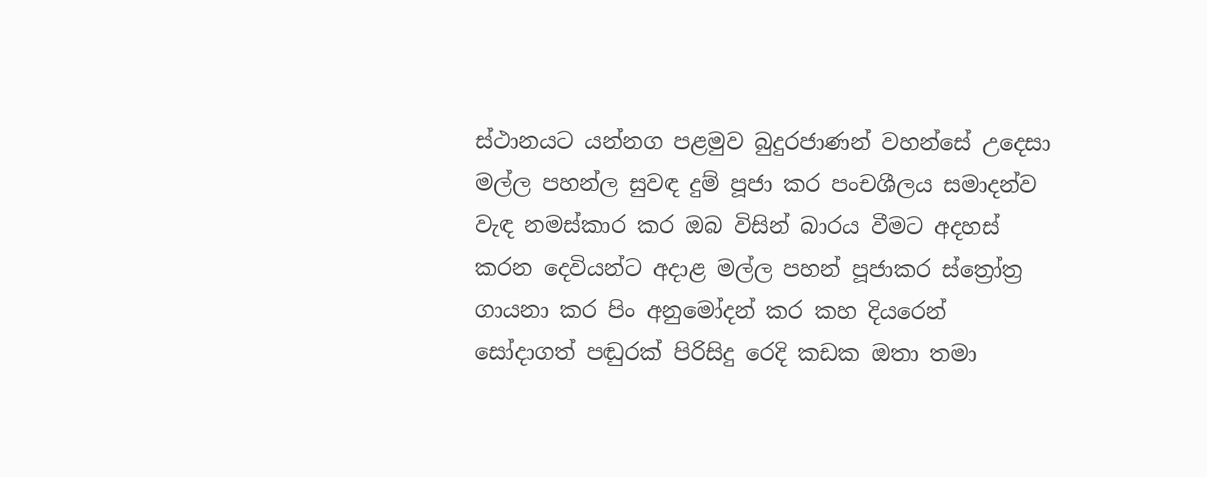ස්‌ථානයට යන්නග පළමුව බුදුරජාණන් වහන්සේ උදෙසා මල්ල පහන්ල සුවඳ දුම් පූජා කර පංචශීලය සමාදන්ව වැඳ නමස්‌කාර කර ඔබ විසින් බාරය වීමට අදහස්‌ කරන දෙවියන්ට අදාළ මල්ල පහන් පූජාකර ස්‌ත්‍රෝත්‍ර ගායනා කර පිං අනුමෝදන් කර කහ දියරෙන් සෝදාගත් පඬුරක්‌ පිරිසිදු රෙදි කඩක ඔතා තමා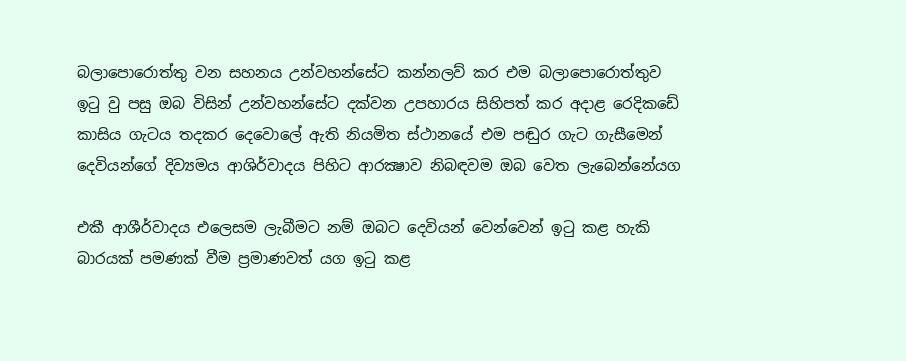බලාපොරොත්තු වන සහනය උන්වහන්සේට කන්නලව් කර එම බලාපොරොත්තුව ඉටු වු පසු ඔබ විසින් උන්වහන්සේට දක්‌වන උපහාරය සිහිපත් කර අදාළ රෙදිකඩේ කාසිය ගැටය තදකර දෙවොලේ ඇති නියමිත ස්‌ථානයේ එම පඬුර ගැට ගැසීමෙන් දෙවියන්ගේ දිව්‍යමය ආශිර්වාදය පිහිට ආරක්‍ෂාව නිබඳවම ඔබ වෙත ලැබෙන්නේයග

එකී ආශීර්වාදය එලෙසම ලැබීමට නම් ඔබට දෙවියන් වෙන්වෙන් ඉටු කළ හැකි බාරයක්‌ පමණක්‌ වීම ප්‍රමාණවත් යග ඉටු කළ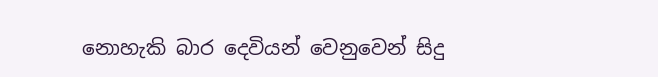නොහැකි බාර දෙවියන් වෙනුවෙන් සිදු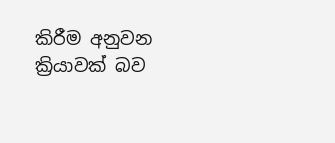කිරීම අනුවන ක්‍රියාවක්‌ බව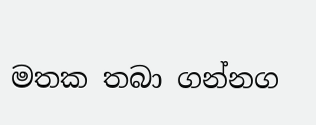මතක තබා ගන්නග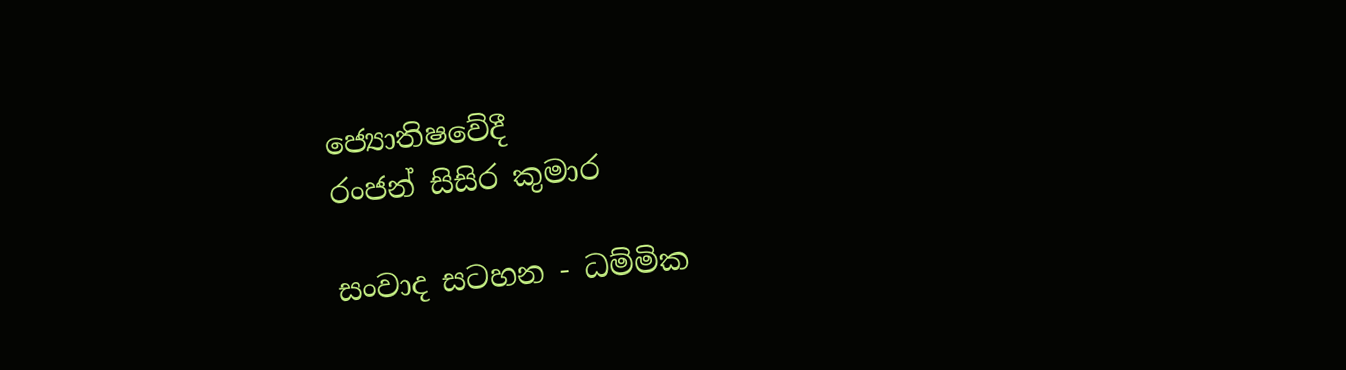ජ්‍යොතිෂවේදී
රංජන් සිසිර කුමාර

සංවාද සටහන - ධම්මික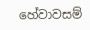හේවාවසම්